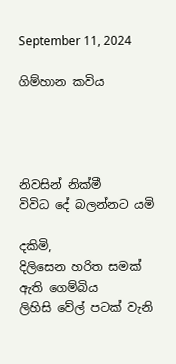September 11, 2024

ගිම්හාන කවිය




නිවසින් නික්මී
විවිධ දේ බලන්නට යමි

දකිමි,
දිලිසෙන හරිත සමක් ඇති ගෙම්බිය
ලිහිසි වේල් පටක් වැනි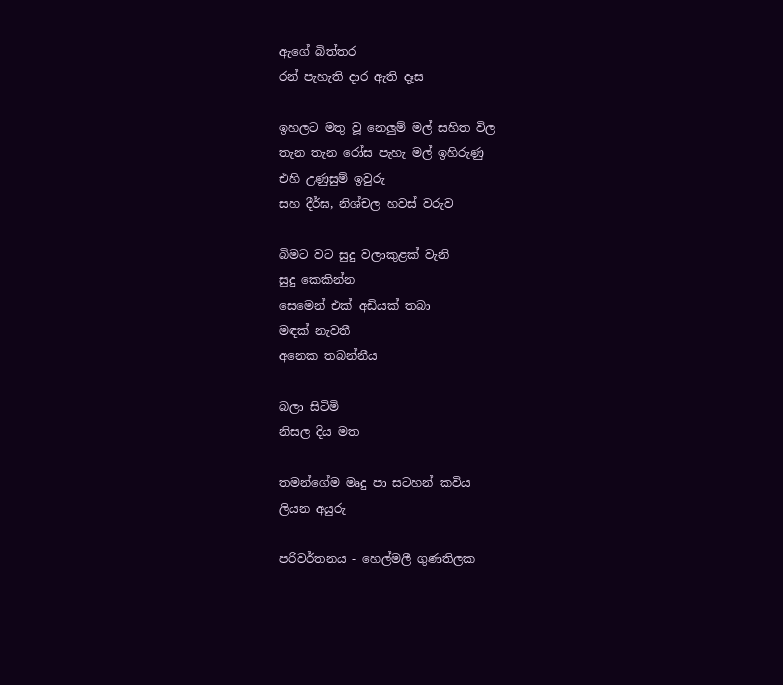ඇගේ බිත්තර
රන් පැහැති දාර ඇති දෑස

ඉහලට මතු වූ නෙලුම් මල් සහිත විල
තැන තැන රෝස පැහැ මල් ඉහිරුණු
එහි උණුසුම් ඉවුරු
සහ දීර්ඝ, නිශ්චල හවස් වරුව

බිමට වට සුදු වලාකුළක් වැනි
සුදු කෙකින්න
සෙමෙන් එක් අඩියක් තබා
මඳක් නැවතී
අනෙක තබන්නීය

බලා සිටිමි
නිසල දිය මත

තමන්ගේම මෘදු පා සටහන් කවිය
ලියන අයුරු

පරිවර්තනය - හෙල්මලී ගුණතිලක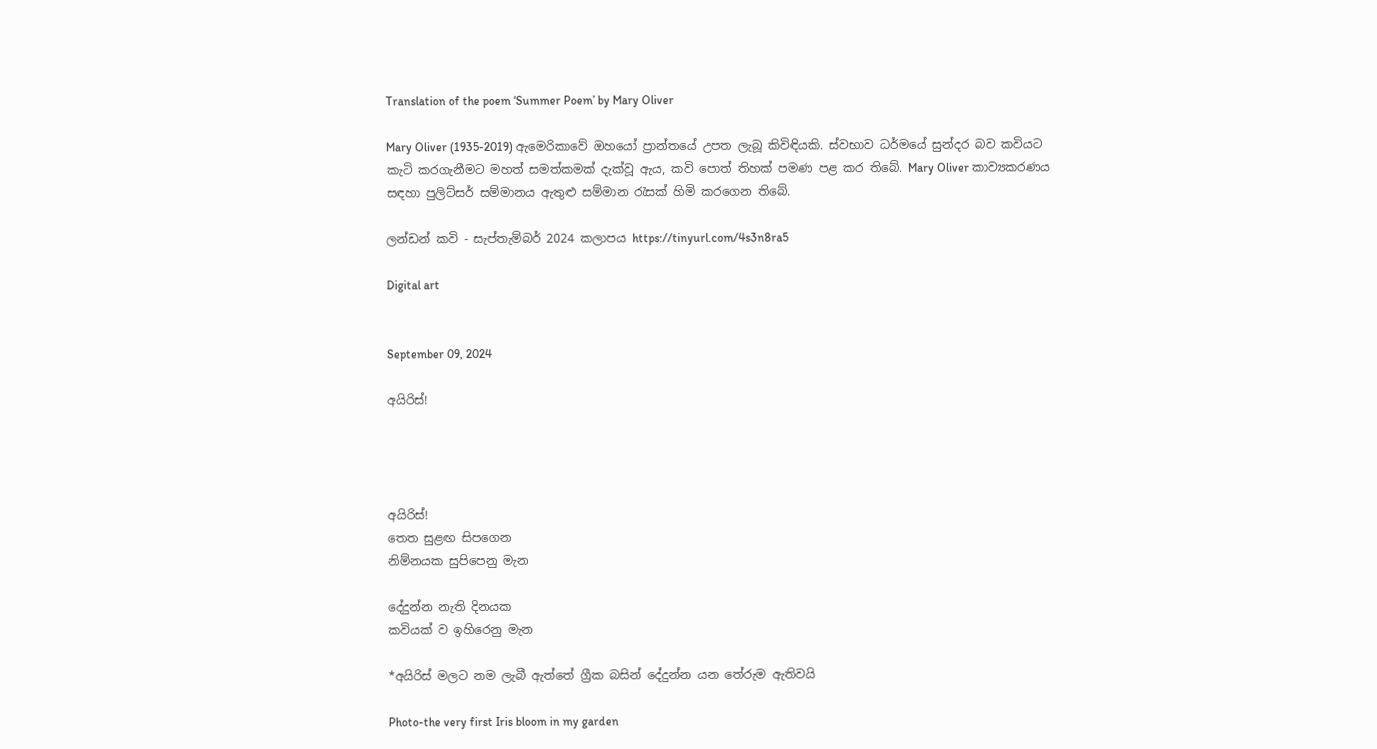Translation of the poem ‘Summer Poem’ by Mary Oliver

Mary Oliver (1935-2019) ඇමෙරිකාවේ ඔහයෝ ප්‍රාන්තයේ උපත ලැබූ කිවිඳියකි. ස්වභාව ධර්මයේ සුන්දර බව කවියට කැටි කරගැනීමට මහත් සමත්කමක් දැක්වූ ඇය, කවි පොත් තිහක් පමණ පළ කර තිබේ. Mary Oliver කාව්‍යකරණය සඳහා පුලිට්සර් සම්මානය ඇතුළු සම්මාන රැසක් හිමි කරගෙන තිබේ.

ලන්ඩන් කවි - සැප්තැම්බර් 2024 කලාපය https://tinyurl.com/4s3n8ra5

Digital art


September 09, 2024

අයිරිස්!




අයිරිස්!
තෙත සුළඟ සිපගෙන
නිම්නයක සුපිපෙනු මැන

දේදුන්න නැති දිනයක
කවියක් ව ඉහිරෙනු මැන

*අයිරිස් මලට නම ලැබී ඇත්තේ ග්‍රීක බසින් දේදුන්න යන තේරුම ඇතිවයි

Photo-the very first Iris bloom in my garden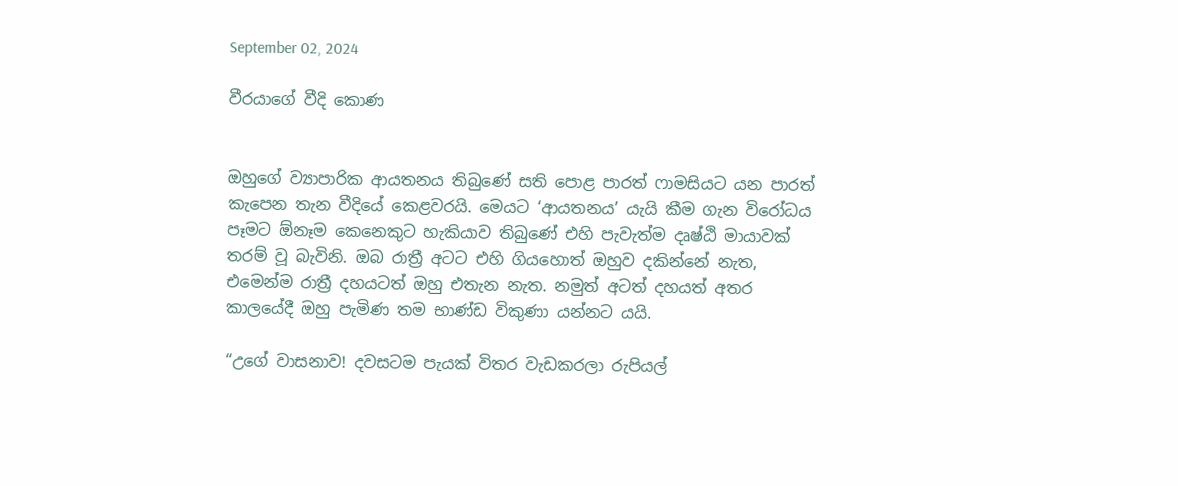September 02, 2024

වීරයාගේ වීදි කොණ


ඔහුගේ ව්‍යාපාරික ආයතනය තිබුණේ සති පොළ පාරත් ෆාමසියට යන පාරත් කැපෙන තැන වීදියේ කෙළවරයි. මෙයට ‘ආයතනය’ යැයි කීම ගැන විරෝධය පෑමට ඕනෑම කෙනෙකුට හැකියාව තිබුණේ එහි පැවැත්ම දෘෂ්ඨි මායාවක් තරම් වූ බැවිනි. ඔබ රාත්‍රී අටට එහි ගියහොත් ඔහුව දකින්නේ නැත, එමෙන්ම රාත්‍රී දහයටත් ඔහු එතැන නැත. නමුත් අටත් දහයත් අතර කාලයේදී ඔහු පැමිණ තම භාණ්ඩ විකුණා යන්නට යයි.

“උගේ වාසනාව! දවසටම පැයක් විතර වැඩකරලා රුපියල්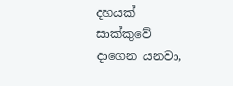දහයක් සාක්කුවේ දාගෙන යනවා,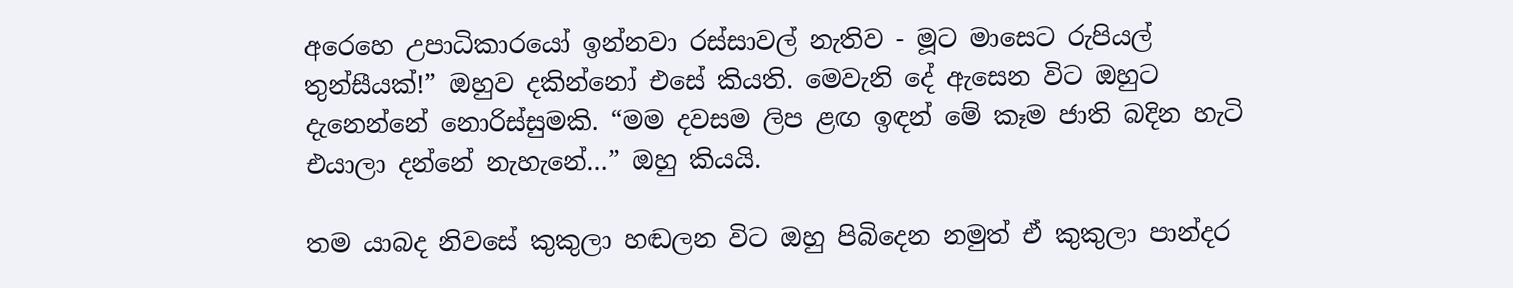අරෙහෙ උපාධිකාරයෝ ඉන්නවා රස්සාවල් නැතිව - මූට මාසෙට රුපියල් තුන්සීයක්!” ඔහුව දකින්නෝ එසේ කියති. මෙවැනි දේ ඇසෙන විට ඔහුට දැනෙන්නේ නොරිස්සුමකි. “මම දවසම ලිප ළඟ ඉඳන් මේ කෑම ජාති බදින හැටි එයාලා දන්නේ නැහැනේ…” ඔහු කියයි.

තම යාබද නිවසේ කුකුලා හඬලන විට ඔහු පිබිදෙන නමුත් ඒ කුකුලා පාන්දර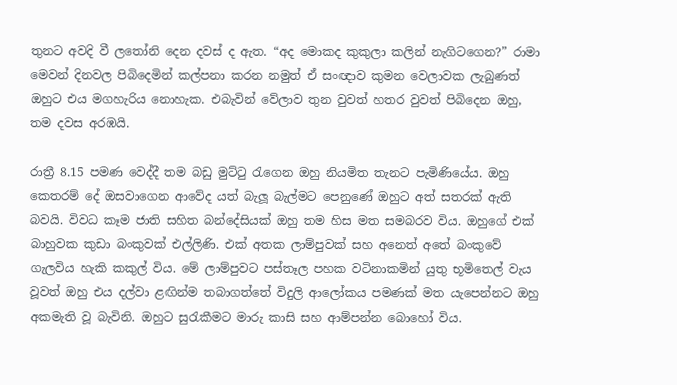තුනට අවදි වී ලතෝනි දෙන දවස් ද ඇත. “අද මොකද කුකුලා කලින් නැගිටගෙන?” රාමා මෙවන් දිනවල පිබිදෙමින් කල්පනා කරන නමුත් ඒ සංඥාව කුමන වෙලාවක ලැබුණත් ඔහුට එය මගහැරිය නොහැක. එබැවින් වේලාව තුන වුවත් හතර වුවත් පිබිදෙන ඔහු, තම දවස අරඹයි.

රාත්‍රී 8.15 පමණ වෙද්දී තම බඩු මුට්ටු රැගෙන ඔහු නියමිත තැනට පැමිණියේය. ඔහු කෙතරම් දේ ඔසවාගෙන ආවේද යත් බැලූ බැල්මට පෙනුණේ ඔහුට අත් සතරක් ඇති බවයි. විවධ කෑම ජාති සහිත බන්දේසියක් ඔහු තම හිස මත සමබරව විය. ඔහුගේ එක් බාහුවක කුඩා බංකුවක් එල්ලිණි. එක් අතක ලාම්පුවක් සහ අනෙත් අතේ බංකුවේ ගැලවිය හැකි කකුල් විය. මේ ලාම්පුවට පස්තෑල පහක වටිනාකමින් යුතු භූමිතෙල් වැය වූවත් ඔහු එය දල්වා ළඟින්ම තබාගත්තේ විදුලි ආලෝකය පමණක් මත යැපෙන්නට ඔහු අකමැති වූ බැවිනි. ඔහුට සුරැකීමට මාරු කාසි සහ ආම්පන්න බොහෝ විය.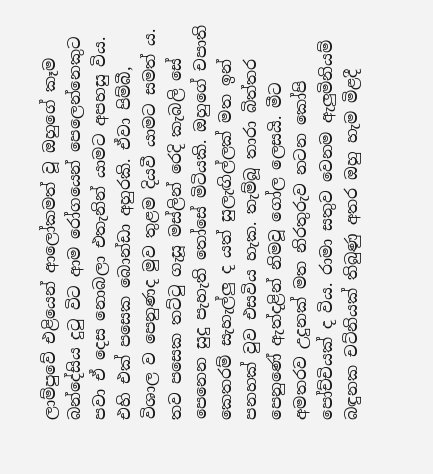ලාම්පුවේ එළියෙන් ආලෝකමත් වූ ඔහුගේ කෑම බන්දේසිය දුටු විට ආම රෝගයෙන් පෙලෙන්නෙකුට පවා ඒ දෙස නොබලා එතැනින් යාමට අපහසු විය. එහි එක් පසෙක බොන්ඩා අහුරකි. ඒවා පිම්බී, විශාල ව පෙනුණද මුව තුළම දියවී යාමට සමත් ය. තව පසෙක තට්ටු ගැසූ මස්ලින් රෙදි කැබලි සේ පෙනෙන සුදු පැහැති තෝසේ මිටියකි. ඔහුගේ චපාති කෙතරම් සැහැල්ලු ද යත් සුලැඟිල්ලක් මත ඉන් පනහක් වුව එසවිය හැක. තැම්බූ තාරා බිත්තර පෙනුණේ ඇත්දළින් නිමවූ ගෝල ලෙසයි. මීට අමතරව උදුනක් මත නිරතුරුව නටන කෝපි පෝච්චියක් ද විය. රාමා සතුව වෙනම ඇලුමිනියම් බඳුනක චට්නියක් තිබුණු අතර ඔහු හැම මිළදී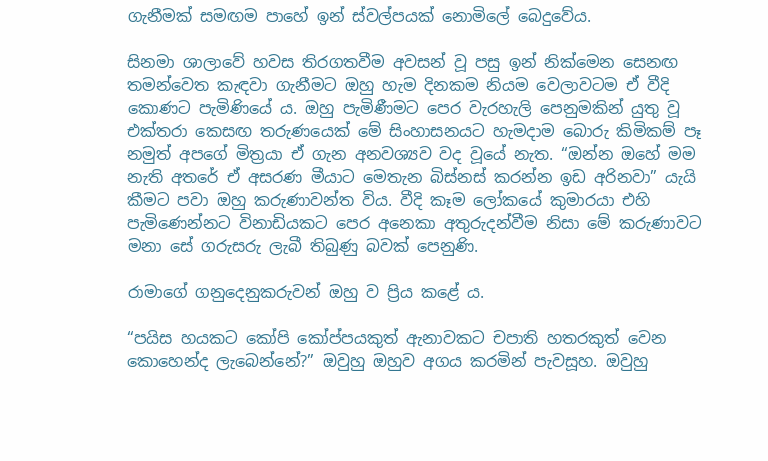ගැනීමක් සමඟම පාහේ ඉන් ස්වල්පයක් නොමිලේ බෙදුවේය.

සිනමා ශාලාවේ හවස තිරගතවීම අවසන් වූ පසු ඉන් නික්මෙන සෙනඟ තමන්වෙත කැඳවා ගැනීමට ඔහු හැම දිනකම නියම වෙලාවටම ඒ වීදි කොණට පැමිණියේ ය. ඔහු පැමිණීමට පෙර වැරහැලි පෙනුමකින් යුතු වූ එක්තරා කෙසඟ තරුණයෙක් මේ සිංහාසනයට හැමදාම බොරු කිමිකම් පෑ නමුත් අපගේ මිත්‍රයා ඒ ගැන අනවශ්‍යව වද වූයේ නැත. “ඔන්න ඔහේ මම නැති අතරේ ඒ අසරණ මීයාට මෙතැන බිස්නස් කරන්න ඉඩ අරිනවා” යැයි කීමට පවා ඔහු කරුණාවන්ත විය. වීදි කෑම ලෝකයේ කුමාරයා එහි පැමිණෙන්නට විනාඩියකට පෙර අනෙකා අතුරුදන්වීම නිසා මේ කරුණාවට මනා සේ ගරුසරු ලැබී තිබුණු බවක් පෙනුණි.

රාමාගේ ගනුදෙනුකරුවන් ඔහු ව ප්‍රිය කළේ ය.

“පයිස හයකට කෝපි කෝප්පයකුත් ඇනාවකට චපාති හතරකුත් වෙන කොහෙන්ද ලැබෙන්නේ?” ඔවුහු ඔහුව අගය කරමින් පැවසූහ. ඔවුහු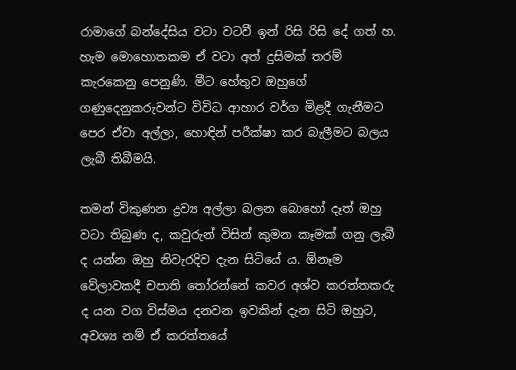රාමාගේ බන්දේසිය වටා වටවී ඉන් රිසි රිසි දේ ගත් හ. හැම මොහොතකම ඒ වටා අත් දුසිමක් තරම් කැරකෙනු පෙනුණි. මීට හේතුව ඔහුගේ ගණුදෙනුකරුවන්ට විවිධ ආහාර වර්ග මිළදී ගැනීමට පෙර ඒවා අල්ලා, හොඳින් පරීක්ෂා කර බැලීමට බලය ලැබී තිබීමයි.

තමන් විකුණන ද්‍රව්‍ය අල්ලා බලන බොහෝ දෑත් ඔහු වටා තිබුණ ද, කවුරුන් විසින් කුමන කෑමක් ගනු ලැබී ද යන්න ඔහු නිවැරදිව දැන සිටියේ ය. ඕනෑම වේලාවකදී චපාති තෝරන්නේ කවර අශ්ව කරත්තකරු ද යන වග විස්මය දනවන ඉවකින් දැන සිටි ඔහුට, අවශ්‍ය නම් ඒ කරත්තයේ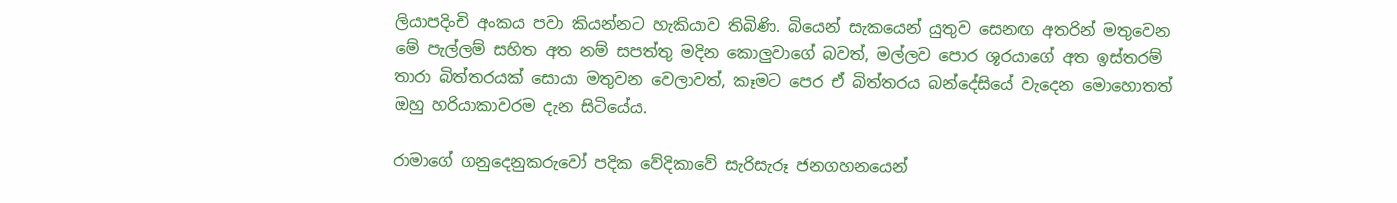ලියාපදිංචි අංකය පවා කියන්නට හැකියාව තිබිණි. බියෙන් සැකයෙන් යුතුව සෙනඟ අතරින් මතුවෙන මේ පැල්ලම් සහිත අත නම් සපත්තු මදින කොලුවාගේ බවත්, මල්ලව පොර ශූරයාගේ අත ඉස්තරම් තාරා බිත්තරයක් සොයා මතුවන වෙලාවත්, කෑමට පෙර ඒ බිත්තරය බන්දේසියේ වැදෙන මොහොතත් ඔහු හරියාකාවරම දැන සිටියේය.

රාමාගේ ගනුදෙනුකරුවෝ පදික වේදිකාවේ සැරිසැරූ ජනගහනයෙන්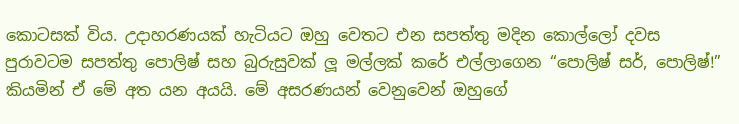කොටසක් විය. උදාහරණයක් හැටියට ඔහු වෙතට එන සපත්තු මදින කොල්ලෝ දවස පුරාවටම සපත්තු පොලිෂ් සහ බුරුසුවක් ලූ මල්ලක් කරේ එල්ලාගෙන “පොලිෂ් සර්, පොලිෂ්!” කියමින් ඒ මේ අත යන අයයි. මේ අසරණයන් වෙනුවෙන් ඔහුගේ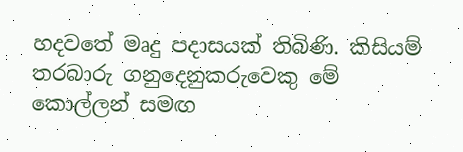හදවතේ මෘදු පදාසයක් තිබිණි. කිසියම් තරබාරු ගනුදෙනුකරුවෙකු මේ කොල්ලන් සමඟ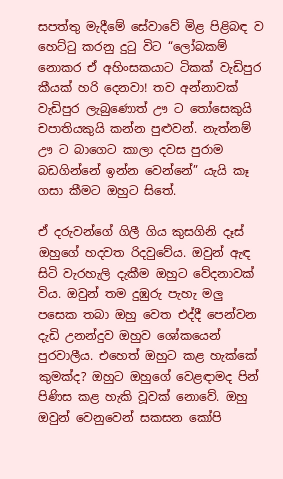සපත්තු මැදීමේ සේවාවේ මිළ පිළිබඳ ව හෙට්ටු කරනු දුටු විට “ලෝබකම් නොකර ඒ අහිංසකයාට ටිකක් වැඩිපුර කීයක් හරි දෙනවා! තව අන්නාවක් වැඩිපුර ලැබුණොත් ඌ ට තෝසෙකුයි චපාතියකුයි කන්න පුළුවන්. නැත්නම් ඌ ට බාගෙට කාලා දවස පුරාම බඩගින්නේ ඉන්න වෙන්නේ” යැයි කෑ ගසා කීමට ඔහුට සිතේ.

ඒ දරුවන්ගේ ගිලී ගිය කුසගිනි දෑස් ඔහුගේ හදවත රිදවුවේය. ඔවුන් ඇඳ සිටි වැරහැලි දැකීම ඔහුට වේදනාවක් විය. ඔවුන් තම දුඹුරු පැහැ මලු පසෙක තබා ඔහු වෙත එද්දී පෙන්වන දැඩි උනන්දුව ඔහුව ශෝකයෙන් පුරවාලීය. එහෙත් ඔහුට කළ හැක්කේ කුමක්ද? ඔහුට ඔහුගේ වෙළඳාමද පින් පිණිස කළ හැකි වූවක් නොවේ. ඔහු ඔවුන් වෙනුවෙන් සකසන කෝපි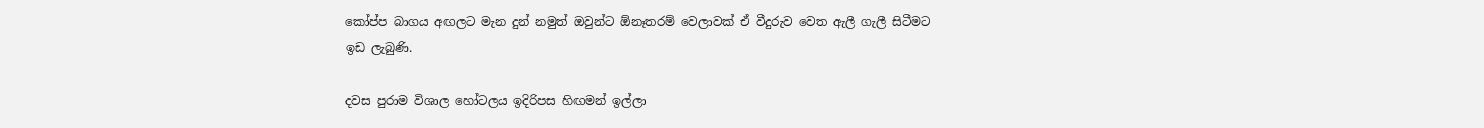කෝප්ප බාගය අඟලට මැන දුන් නමුත් ඔවුන්ට ඕනෑතරම් වෙලාවක් ඒ වීදුරුව වෙත ඇලී ගැලී සිටීමට ඉඩ ලැබුණි.

දවස පුරාම විශාල හෝටලය ඉදිරිපස හිඟමන් ඉල්ලා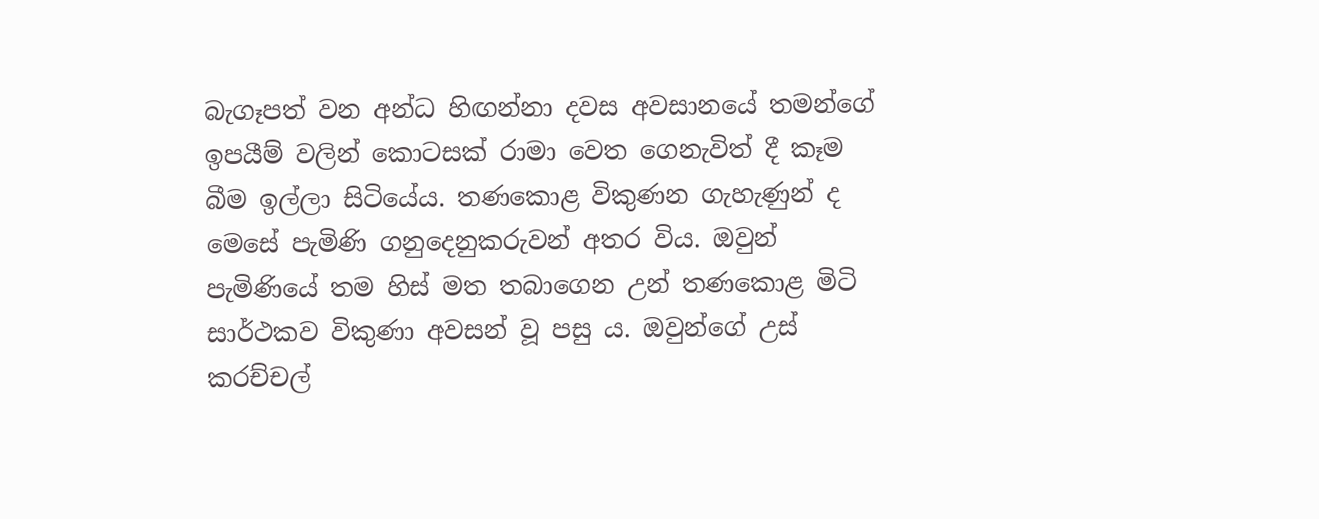බැගෑපත් වන අන්ධ හිඟන්නා දවස අවසානයේ තමන්ගේ ඉපයීම් වලින් කොටසක් රාමා වෙත ගෙනැවිත් දී කෑම බීම ඉල්ලා සිටියේය. තණකොළ විකුණන ගැහැණුන් ද මෙසේ පැමිණි ගනුදෙනුකරුවන් අතර විය. ඔවුන් පැමිණියේ තම හිස් මත තබාගෙන උන් තණකොළ මිටි සාර්ථකව විකුණා අවසන් වූ පසු ය. ඔවුන්ගේ උස් කරච්චල්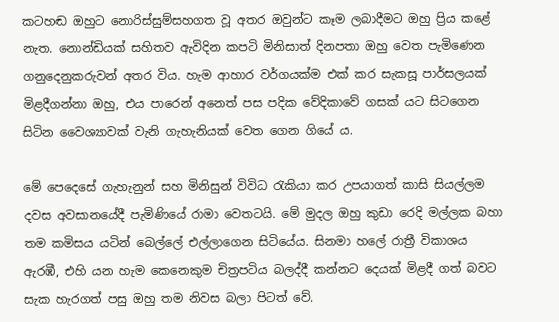කටහඬ ඔහුට නොරිස්සුම්සහගත වූ අතර ඔවුන්ට කෑම ලබාදීමට ඔහු ප්‍රිය කළේ නැත. නොන්ඩියක් සහිතව ඇවිදින කපටි මිනිසාත් දිනපතා ඔහු වෙත පැමිණෙන ගනුදෙනුකරුවන් අතර විය. හැම ආහාර වර්ගයක්ම එක් කර සැකසූ පාර්සලයක් මිළදීගන්නා ඔහු, එය පාරෙන් අනෙත් පස පදික වේදිකාවේ ගසක් යට සිටගෙන සිටින වෛශ්‍යාවක් වැනි ගැහැනියක් වෙත ගෙන ගියේ ය.

මේ පෙදෙසේ ගැහැනුන් සහ මිනිසුන් විවිධ රැකියා කර උපයාගත් කාසි සියල්ලම දවස අවසානයේදී පැමිණියේ රාමා වෙතටයි. මේ මුදල ඔහු කුඩා රෙදි මල්ලක බහා තම කමිසය යටින් බෙල්ලේ එල්ලාගෙන සිටියේය. සිනමා හලේ රාත්‍රී විකාශය ඇරඹී, එහි යන හැම කෙනෙකුම චිත්‍රපටිය බලද්දී කන්නට දෙයක් මිළදී ගත් බවට සැක හැරගත් පසු ඔහු තම නිවස බලා පිටත් වේ.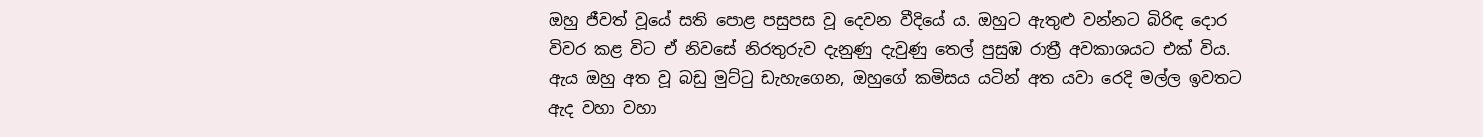ඔහු ජීවත් වූයේ සති පොළ පසුපස වූ දෙවන වීදියේ ය. ඔහුට ඇතුළු වන්නට බිරිඳ දොර විවර කළ විට ඒ නිවසේ නිරතුරුව දැනුණු දැවුණු තෙල් පුසුඹ රාත්‍රී අවකාශයට එක් විය. ඇය ඔහු අත වූ බඩු මුට්ටු ඩැහැගෙන, ඔහුගේ කමිසය යටින් අත යවා රෙදි මල්ල ඉවතට ඇද වහා වහා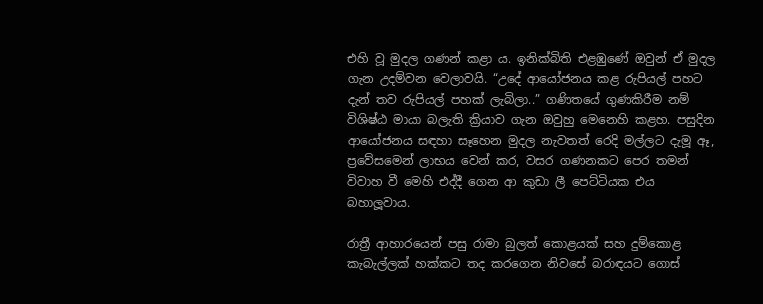එහි වූ මුදල ගණන් කළා ය. ඉනික්බිති එළඹුණේ ඔවුන් ඒ මුදල ගැන උදම්වන වෙලාවයි. “උදේ ආයෝජනය කළ රුපියල් පහට දැන් තව රුපියල් පහක් ලැබිලා..” ගණිතයේ ගුණකිරීම නම් විශිෂ්ඨ මායා බලැති ක්‍රියාව ගැන ඔවුහු මෙනෙහි කළහ. පසුදින ආයෝජනය සඳහා සෑහෙන මුදල නැවතත් රෙදි මල්ලට දැමූ ඈ, ප්‍රවේසමෙන් ලාභය වෙන් කර, වසර ගණනකට පෙර තමන් විවාහ වී මෙහි එද්දී ගෙන ආ කුඩා ලී පෙට්ටියක එය බහාලූවාය.

රාත්‍රී ආහාරයෙන් පසු රාමා බුලත් කොළයක් සහ දුම්කොළ කැබැල්ලක් හක්කට තද කරගෙන නිවසේ බරාඳයට ගොස්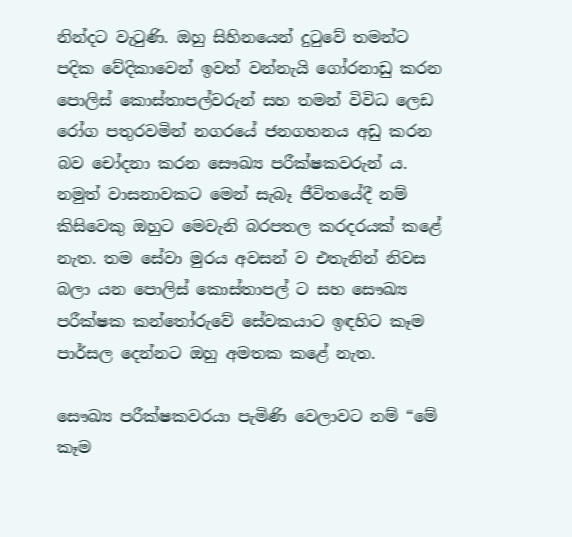නින්දට වැටුණි. ඔහු සිහිනයෙන් දුටුවේ තමන්ට පදික වේදිකාවෙන් ඉවත් වන්නැයි ගෝරනාඩු කරන පොලිස් කොස්තාපල්වරුන් සහ තමන් විවිධ ලෙඩ රෝග පතුරවමින් නගරයේ ජනගහනය අඩු කරන බව චෝදනා කරන සෞඛ්‍ය පරීක්ෂකවරුන් ය. නමුත් වාසනාවකට මෙන් සැබෑ ජීවිතයේදී නම් කිසිවෙකු ඔහුට මෙවැනි බරපතල කරදරයක් කළේ නැත. තම සේවා මුරය අවසන් ව එතැනින් නිවස බලා යන පොලිස් කොස්තාපල් ට සහ සෞඛ්‍ය පරීක්ෂක කන්තෝරුවේ සේවකයාට ඉඳහිට කෑම පාර්සල දෙන්නට ඔහු අමතක කළේ නැත.

සෞඛ්‍ය පරීක්ෂකවරයා පැමිණි වෙලාවට නම් “මේ කෑම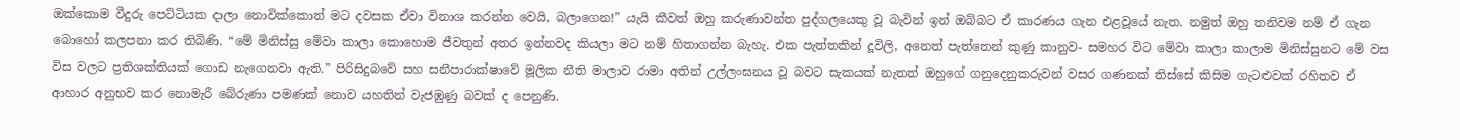ඔක්කොම වීදුරු පෙට්ටියක දාලා නොවික්කොත් මට දවසක ඒවා විනාශ කරන්න වෙයි, බලාගෙන!” යැයි කීවත් ඔහු කරුණාවන්ත පුද්ගලයෙකු වූ බැවින් ඉන් ඔබ්බට ඒ කාරණය ගැන එළවූයේ නැත. නමුත් ඔහු තනිවම නම් ඒ ගැන බොහෝ කලපනා කර තිබිණි. “මේ මිනිස්සු මේවා කාලා කොහොම ජීවතුන් අතර ඉන්නවද කියලා මට නම් හිතාගන්න බැහැ. එක පැත්තකින් දූවිලි, අනෙත් පැත්තෙන් කුණු කානුව- සමහර විට මේවා කාලා කාලාම මිනිස්සුනට මේ වස විස වලට ප්‍රතිශක්තියක් ගොඩ නැගෙනවා ඇති.” පිරිසිදුබවේ සහ සනීපාරාක්ෂාවේ මූලික නීති මාලාව රාමා අතින් උල්ලංඝනය වූ බවට සැකයක් නැතත් ඔහුගේ ගනුදෙනුකරුවන් වසර ගණනක් තිස්සේ කිසිම ගැටළුවක් රහිතව ඒ ආහාර අනුභව කර නොමැරී බේරුණා පමණක් නොව යහතින් වැජඹුණු බවක් ද පෙනුණි.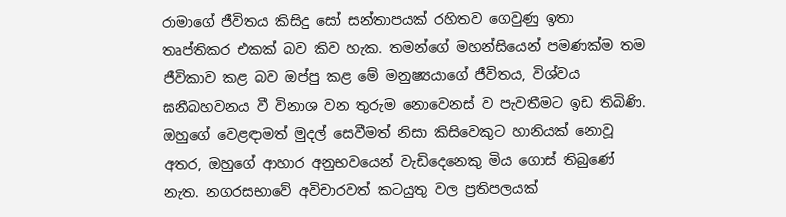රාමාගේ ජීවිතය කිසිදු සෝ සන්තාපයක් රහිතව ගෙවුණු ඉතා තෘප්තිකර එකක් බව කිව හැක. තමන්ගේ මහන්සියෙන් පමණක්ම තම ජීවිකාව කළ බව ඔප්පු කළ මේ මනුෂ්‍යයාගේ ජීවිතය, විශ්වය ඝනීබහවනය වී විනාශ වන තුරුම නොවෙනස් ව පැවතීමට ඉඩ තිබිණි. ඔහුගේ වෙළඳාමත් මුදල් සෙවීමත් නිසා කිසිවෙකුට හානියක් නොවූ අතර, ඔහුගේ ආහාර අනුභවයෙන් වැඩිදෙනෙකු මිය ගොස් තිබුණේ නැත. නගරසභාවේ අවිචාරවත් කටයුතු වල ප්‍රතිපලයක්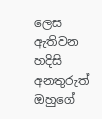ලෙස ඇතිවන හදිසි අනතුරුත් ඔහුගේ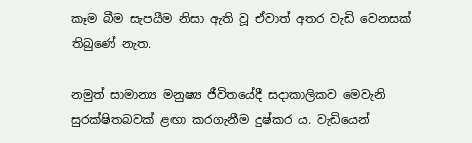කෑම බීම සැපයීම නිසා ඇති වූ ඒවාත් අතර වැඩි වෙනසක් තිබුණේ නැත.

නමුත් සාමාන්‍ය මනුෂ්‍ය ජීවිතයේදී සදාකාලිකව මෙවැනි සුරක්ෂිතබවක් ළඟා කරගැනීම දුෂ්කර ය. වැඩියෙන්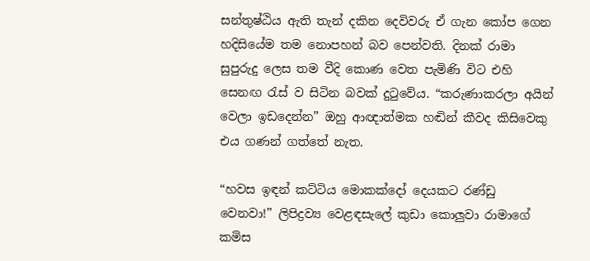සන්තුෂ්ඨිය ඇති තැන් දකින දෙවිවරු ඒ ගැන කෝප ගෙන හදිසියේම තම නොපහන් බව පෙන්වති. දිනක් රාමා සුපුරුදු ලෙස තම වීදි කොණ වෙත පැමිණි විට එහි සෙනඟ රැස් ව සිටින බවක් දුටුවේය. “කරුණාකරලා අයින් වෙලා ඉඩදෙන්න” ඔහු ආඥාත්මක හඬින් කීවද කිසිවෙකු එය ගණන් ගත්තේ නැත.

“හවස ඉඳන් කට්ටිය මොකක්දෝ දෙයකට රණ්ඩු වෙනවා!” ලිපිද්‍රව්‍ය වෙළඳසැලේ කුඩා කොලුවා රාමාගේ කමිස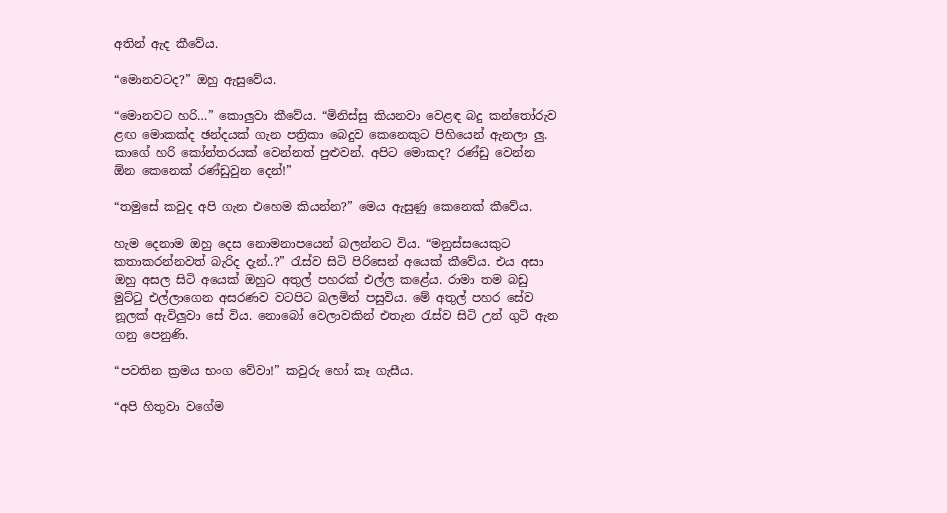අතින් ඇද කීවේය.

“මොනවටද?” ඔහු ඇසුවේය.

“මොනවට හරි…” කොලුවා කීවේය. “මිනිස්සු කියනවා වෙළඳ බදු කන්තෝරුව ළඟ මොකක්ද ඡන්දයක් ගැන පත්‍රිකා බෙදුව කෙනෙකුට පිහියෙන් ඇනලා ලු. කාගේ හරි කෝන්තරයක් වෙන්නත් පුළුවන්. අපිට මොකද? රණ්ඩු වෙන්න ඕන කෙනෙක් රණ්ඩුවුන දෙන්!”

“තමුසේ කවුද අපි ගැන එහෙම කියන්න?” මෙය ඇසුණු කෙනෙක් කීවේය.

හැම දෙනාම ඔහු දෙස නොමනාපයෙන් බලන්නට විය. “මනුස්සයෙකුට කතාකරන්නවත් බැරිද දැන්..?” රැස්ව සිටි පිරිසෙන් අයෙක් කීවේය. එය අසා ඔහු අසල සිටි අයෙක් ඔහුට අතුල් පහරක් එල්ල කළේය. රාමා තම බඩු මුට්ටු එල්ලාගෙන අසරණව වටපිට බලමින් පසුවිය. මේ අතුල් පහර සේව නූලක් ඇවිලුවා සේ විය. නොබෝ වෙලාවකින් එතැන රැස්ව සිටි උන් ගුටි ඇන ගනු පෙනුණි.

“පවතින ක්‍රමය භංග වේවා!” කවුරු හෝ කෑ ගැසීය.

“අපි හිතුවා වගේම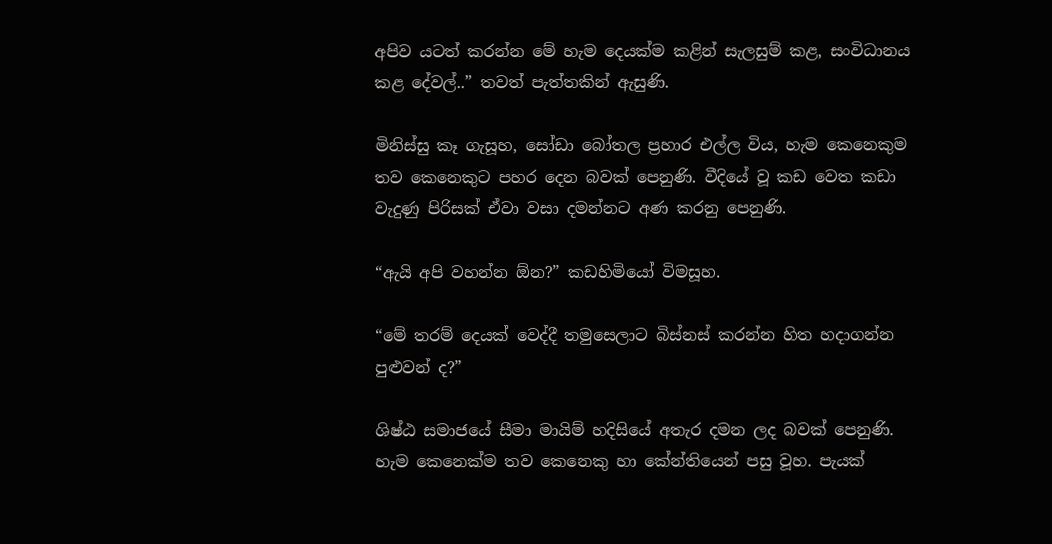අපිව යටත් කරන්න මේ හැම දෙයක්ම කළින් සැලසුම් කළ, සංවිධානය කළ දේවල්..” තවත් පැත්තකින් ඇසුණි.

මිනිස්සු කෑ ගැසූහ, සෝඩා බෝතල ප්‍රහාර එල්ල විය, හැම කෙනෙකුම තව කෙනෙකුට පහර දෙන බවක් පෙනුණි. වීදියේ වූ කඩ වෙත කඩා වැදුණු පිරිසක් ඒවා වසා දමන්නට අණ කරනු පෙනුණි.

“ඇයි අපි වහන්න ඕන?” කඩහිමියෝ විමසූහ.

“මේ තරම් දෙයක් වෙද්දී තමුසෙලාට බිස්නස් කරන්න හිත හදාගන්න පුළුවන් ද?”

ශිෂ්ඨ සමාජයේ සීමා මායිම් හදිසියේ අතැර දමන ලද බවක් පෙනුණි. හැම කෙනෙක්ම තව කෙනෙකු හා කේන්තියෙන් පසු වූහ. පැයක්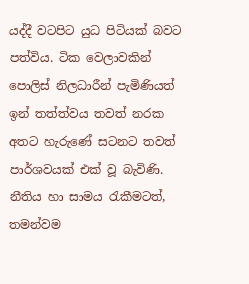යද්දී වටපිට යුධ පිටියක් බවට පත්විය. ටික වෙලාවකින් පොලිස් නිලධාරීන් පැමිණියත් ඉන් තත්ත්වය තවත් නරක අතට හැරුණේ සටනට තවත් පාර්ශවයක් එක් වූ බැවිණි. නීතිය හා සාමය රැකීමටත්, තමන්වම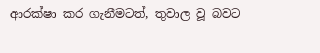ආරක්ෂා කර ගැනීමටත්, තුවාල වූ බවට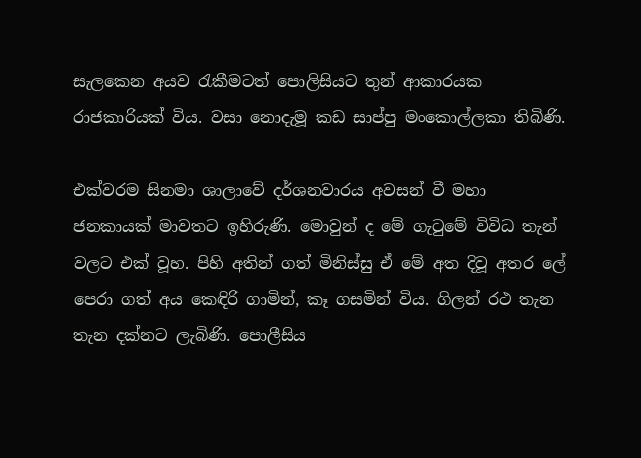සැලකෙන අයව රැකීමටත් පොලිසියට තුන් ආකාරයක රාජකාරියක් විය. වසා නොදැමූ කඩ සාප්පු මංකොල්ලකා තිබිණි.

එක්වරම සිනමා ශාලාවේ දර්ශනවාරය අවසන් වී මහා ජනකායක් මාවතට ඉහිරුණි. මොවුන් ද මේ ගැටුමේ විවිධ තැන් වලට එක් වූහ. පිහි අතින් ගත් මිනිස්සු ඒ මේ අත දිවූ අතර ලේ පෙරා ගත් අය කෙඳිරි ගාමින්, කෑ ගසමින් විය. ගිලන් රථ තැන තැන දක්නට ලැබිණි. පොලීසිය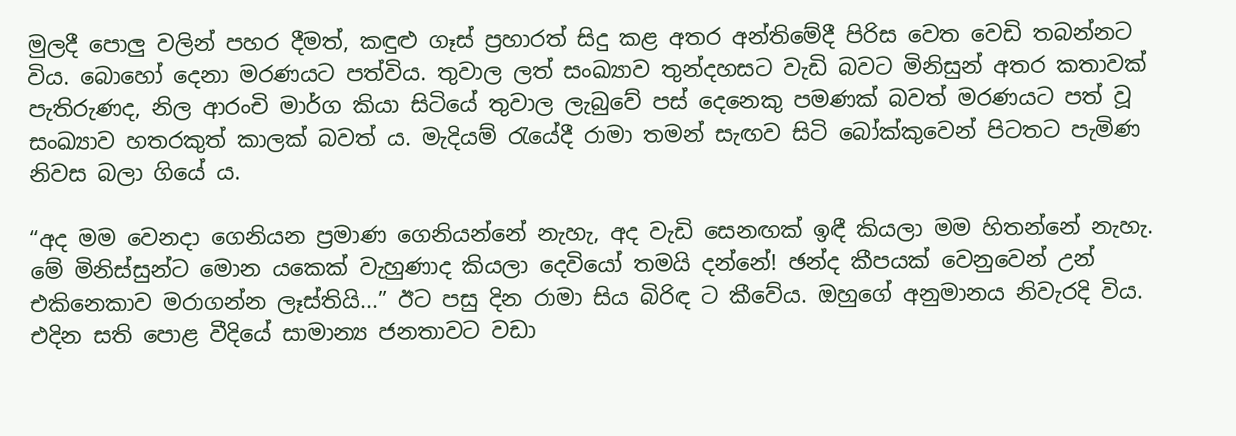මුලදී පොලු වලින් පහර දීමත්, කඳුළු ගෑස් ප්‍රහාරත් සිදු කළ අතර අන්තිමේදී පිරිස වෙත වෙඩි තබන්නට විය. බොහෝ දෙනා මරණයට පත්විය. තුවාල ලත් සංඛ්‍යාව තුන්දහසට වැඩි බවට මිනිසුන් අතර කතාවක් පැතිරුණද, නිල ආරංචි මාර්ග කියා සිටියේ තුවාල ලැබුවේ පස් දෙනෙකු පමණක් බවත් මරණයට පත් වූ සංඛ්‍යාව හතරකුත් කාලක් බවත් ය. මැදියම් රැයේදී රාමා තමන් සැඟව සිටි බෝක්කුවෙන් පිටතට පැමිණ නිවස බලා ගියේ ය.

“අද මම වෙනදා ගෙනියන ප්‍රමාණ ගෙනියන්නේ නැහැ, අද වැඩි සෙනඟක් ඉඳී කියලා මම හිතන්නේ නැහැ. මේ මිනිස්සුන්ට මොන යකෙක් වැහුණාද කියලා දෙවියෝ තමයි දන්නේ! ඡන්ද කීපයක් වෙනුවෙන් උන් එකිනෙකාව මරාගන්න ලෑස්තියි...” ඊට පසු දින රාමා සිය බිරිඳ ට කීවේය. ඔහුගේ අනුමානය නිවැරදි විය. එදින සති පොළ වීදියේ සාමාන්‍ය ජනතාවට වඩා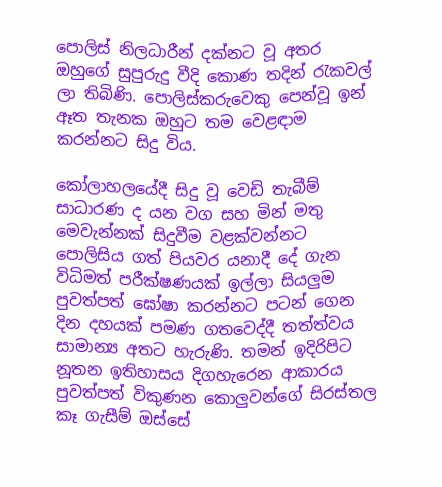පොලිස් නිලධාරීන් දක්නට වූ අතර ඔහුගේ සුපුරුදු වීදි කොණ තදින් රැකවල් ලා තිබිණි. පොලිස්කරුවෙකු පෙන්වූ ඉන් ඈත තැනක ඔහුට තම වෙළඳාම කරන්නට සිදු විය.

කෝලාහලයේදී සිදු වූ වෙඩි තැබීම් සාධාරණ ද යන වග සහ මින් මතු මෙවැන්නක් සිදුවීම වළක්වන්නට පොලිසිය ගත් පියවර යනාදී දේ ගැන විධිමත් පරීක්ෂණයක් ඉල්ලා සියලුම පුවත්පත් ඝෝෂා කරන්නට පටන් ගෙන දින දහයක් පමණ ගතවෙද්දී තත්ත්වය සාමාන්‍ය අතට හැරුණි. තමන් ඉදිරිපිට නූතන ඉතිහාසය දිගහැරෙන ආකාරය පුවත්පත් විකුණන කොලුවන්ගේ සිරස්තල කෑ ගැසීම් ඔස්සේ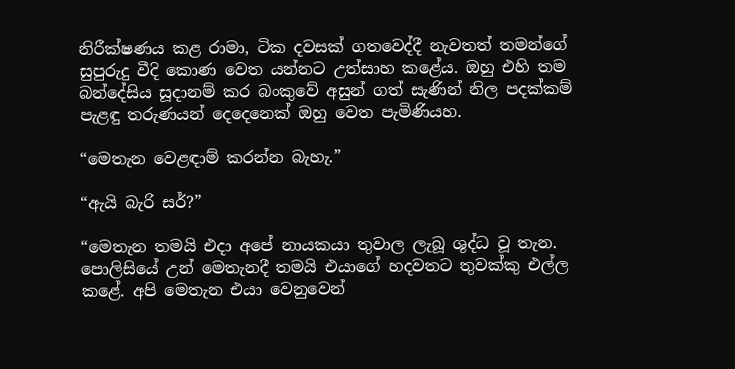නිරීක්ෂණය කළ රාමා, ටික දවසක් ගතවෙද්දී නැවතත් තමන්ගේ සුපුරුදු වීදි කොණ වෙත යන්නට උත්සාහ කළේය. ඔහු එහි තම බන්දේසිය සූදානම් කර බංකුවේ අසුන් ගත් සැණින් නිල පදක්කම් පැළඳු තරුණයන් දෙදෙනෙක් ඔහු වෙත පැමිණියහ.

“මෙතැන වෙළඳාම් කරන්න බැහැ.”

“ඇයි බැරි සර්?”

“මෙතැන තමයි එදා අපේ නායකයා තුවාල ලැබූ ශුද්ධ වූ තැන. පොලිසියේ උන් මෙතැනදී තමයි එයාගේ හදවතට තුවක්කු එල්ල කළේ. අපි මෙතැන එයා වෙනුවෙන්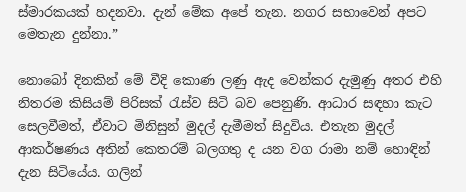ස්මාරකයක් හදනවා. දැන් මේක අපේ තැන. නගර සභාවෙන් අපට මෙතැන දුන්නා.”

නොබෝ දිනකින් මේ වීදි කොණ ලණු ඇද වෙන්කර දැමුණු අතර එහි නිතරම කිසියම් පිරිසක් රැස්ව සිටි බව පෙනුණි. ආධාර සඳහා කැට සෙලවීමත්, ඒවාට මිනිසුන් මුදල් දැමීමත් සිදුවිය. එතැන මුදල් ආකර්ෂණය අතින් කෙතරම් බලගතු ද යන වග රාමා නම් හොඳින් දැන සිටියේය. ගලින්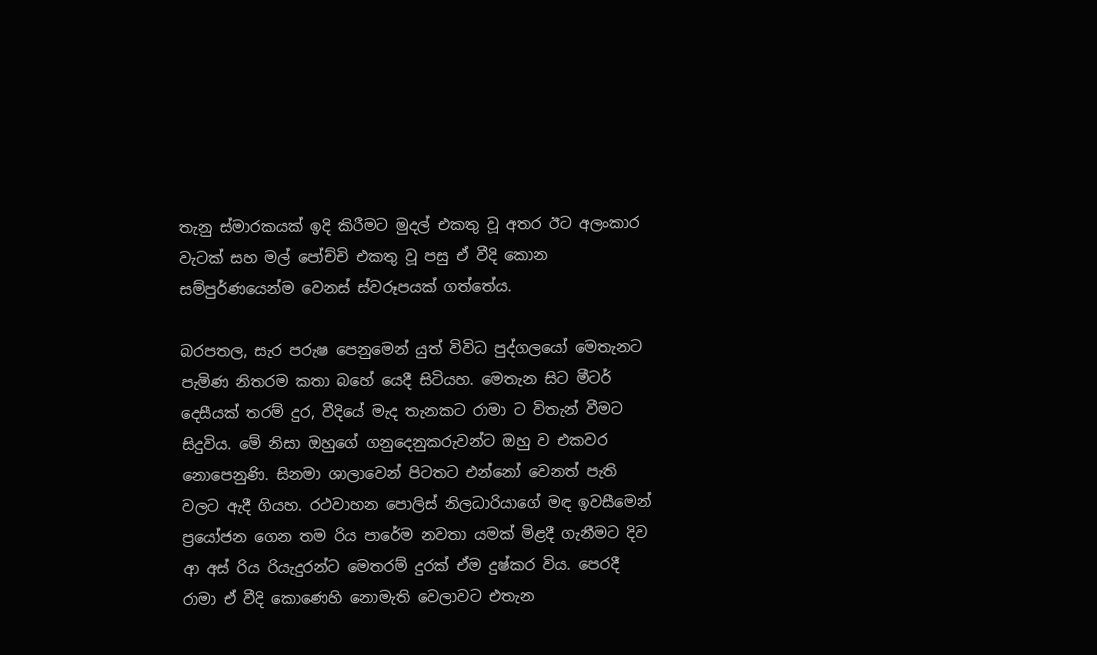තැනු ස්මාරකයක් ඉදි කිරීමට මුදල් එකතු වූ අතර ඊට අලංකාර වැටක් සහ මල් පෝච්චි එකතු වූ පසු ඒ වීදි කොන සම්පුර්ණයෙන්ම වෙනස් ස්වරූපයක් ගත්තේය.

බරපතල, සැර පරුෂ පෙනුමෙන් යුත් විවිධ පුද්ගලයෝ මෙතැනට පැමිණ නිතරම කතා බහේ යෙදී සිටියහ. මෙතැන සිට මීටර් දෙසීයක් තරම් දුර, වීදියේ මැද තැනකට රාමා ට විතැන් වීමට සිදුවිය. මේ නිසා ඔහුගේ ගනුදෙනුකරුවන්ට ඔහු ව එකවර නොපෙනුණි. සිනමා ශාලාවෙන් පිටතට එන්නෝ වෙනත් පැති වලට ඇදී ගියහ. රථවාහන පොලිස් නිලධාරියාගේ මඳ ඉවසීමෙන් ප්‍රයෝජන ගෙන තම රිය පාරේම නවතා යමක් මිළදී ගැනීමට දිව ආ අස් රිය රියැදුරන්ට මෙතරම් දුරක් ඒම දුෂ්කර විය. පෙරදී රාමා ඒ වීදි කොණෙහි නොමැති වෙලාවට එතැන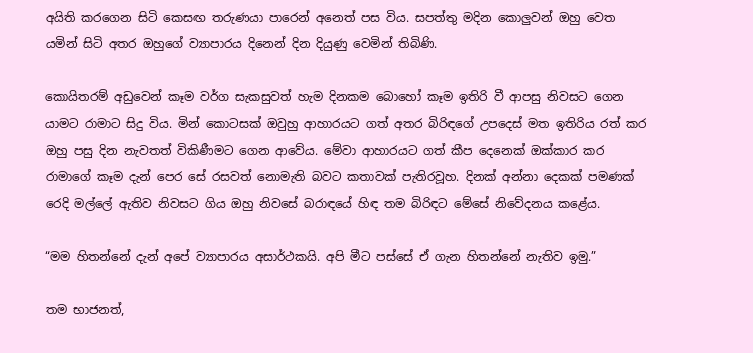අයිති කරගෙන සිටි කෙසඟ තරුණයා පාරෙන් අනෙත් පස විය. සපත්තු මදින කොලුවන් ඔහු වෙත යමින් සිටි අතර ඔහුගේ ව්‍යාපාරය දිනෙන් දින දියුණු වෙමින් තිබිණි.

කොයිතරම් අඩුවෙන් කෑම වර්ග සැකසුවත් හැම දිනකම බොහෝ කෑම ඉතිරි වී ආපසු නිවසට ගෙන යාමට රාමාට සිදු විය. මින් කොටසක් ඔවුහු ආහාරයට ගත් අතර බිරිඳගේ උපදෙස් මත ඉතිරිය රත් කර ඔහු පසු දින නැවතත් විකිණීමට ගෙන ආවේය. මේවා ආහාරයට ගත් කීප දෙනෙක් ඔක්කාර කර රාමාගේ කෑම දැන් පෙර සේ රසවත් නොමැති බවට කතාවක් පැතිරවූහ. දිනක් අන්නා දෙකක් පමණක් රෙදි මල්ලේ ඇතිව නිවසට ගිය ඔහු නිවසේ බරාඳයේ හිඳ තම බිරිඳට මේසේ නිවේදනය කළේය.

“මම හිතන්නේ දැන් අපේ ව්‍යාපාරය අසාර්ථකයි. අපි මීට පස්සේ ඒ ගැන හිතන්නේ නැතිව ඉමු.”

තම භාජනත්,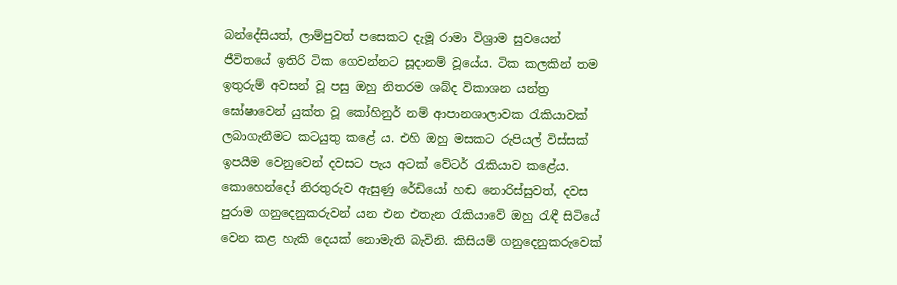බන්දේසියත්, ලාම්පුවත් පසෙකට දැමූ රාමා විශ්‍රාම සුවයෙන් ජීවිතයේ ඉතිරි ටික ගෙවන්නට සූදානම් වූයේය. ටික කලකින් තම ඉතුරුම් අවසන් වූ පසු ඔහු නිතරම ශබ්ද විකාශන යන්ත්‍ර ඝෝෂාවෙන් යුක්ත වූ කෝහිනුර් නම් ආපානශාලාවක රැකියාවක් ලබාගැනීමට කටයුතු කළේ ය. එහි ඔහු මසකට රුපියල් විස්සක් ඉපයීම වෙනුවෙන් දවසට පැය අටක් වේටර් රැකියාව කළේය. කොහෙන්දෝ නිරතුරුව ඇසුණු රේඩියෝ හඬ නොරිස්සුවත්, දවස පුරාම ගනුදෙනුකරුවන් යන එන එතැන රැකියාවේ ඔහු රැඳී සිටියේ වෙන කළ හැකි දෙයක් නොමැති බැවිනි. කිසියම් ගනුදෙනුකරුවෙක්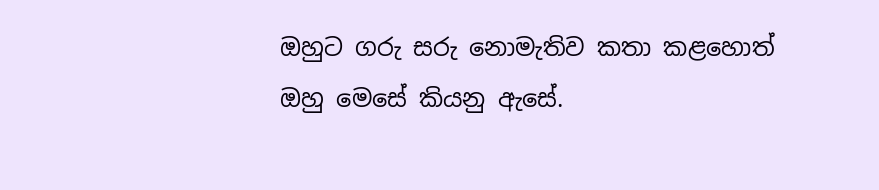ඔහුට ගරු සරු නොමැතිව කතා කළහොත් ඔහු මෙසේ කියනු ඇසේ.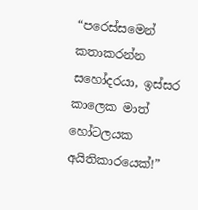“පරෙස්සමෙන් කතාකරන්න සහෝදරයා, ඉස්සර කාලෙක මාත් හෝටලයක අයිතිකාරයෙක්!”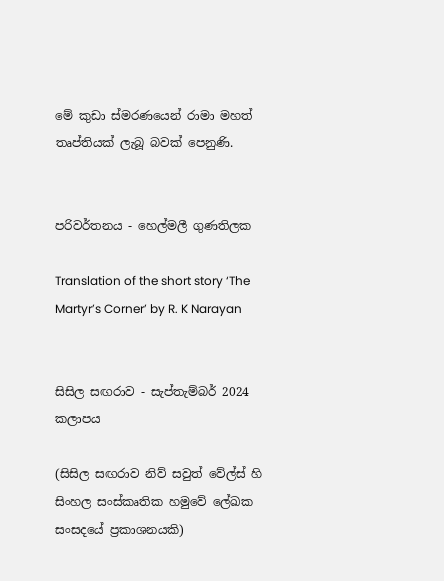මේ කුඩා ස්මරණයෙන් රාමා මහත් තෘප්තියක් ලැබූ බවක් පෙනුණි.


පරිවර්තනය - හෙල්මලී ගුණතිලක

Translation of the short story ‘The Martyr’s Corner’ by R. K Narayan


සිසිල සඟරාව - සැප්තැම්බර් 2024 කලාපය

(සිසිල සඟරාව නිව් සවුත් වේල්ස් හි සිංහල සංස්කෘතික හමුවේ ලේඛක සංසදයේ ප්‍රකාශනයකි)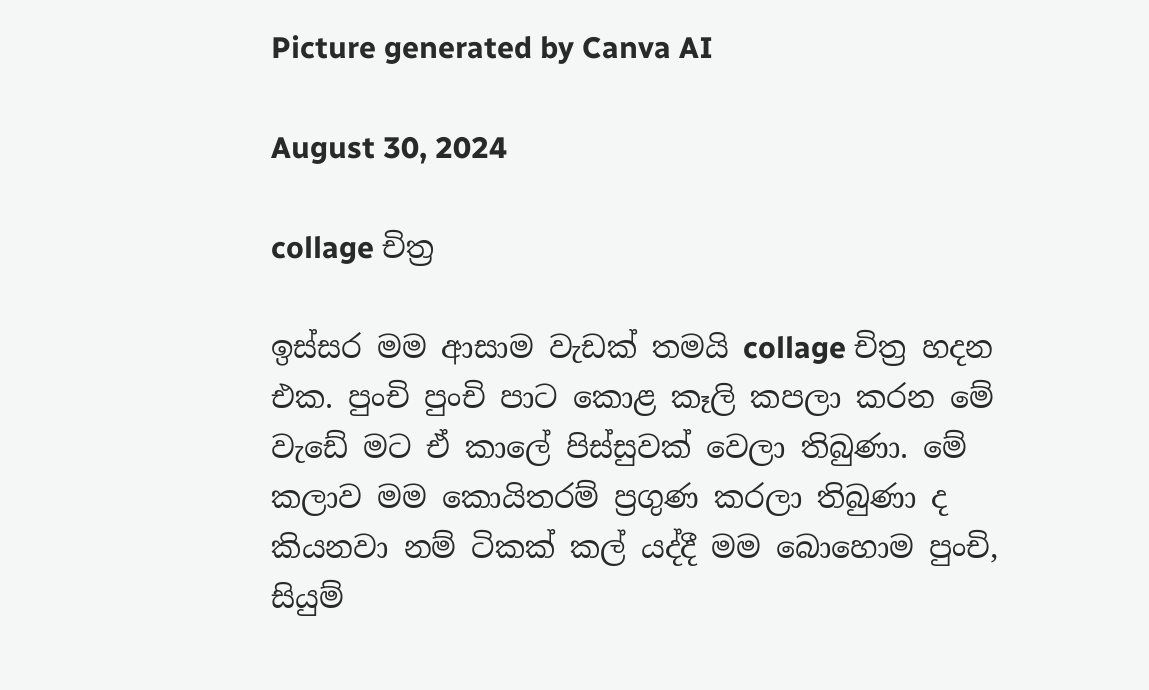Picture generated by Canva AI

August 30, 2024

collage චිත්‍ර

ඉස්සර මම ආසාම වැඩක් තමයි collage චිත්‍ර හදන එක. පුංචි පුංචි පාට කොළ කෑලි කපලා කරන මේ වැඩේ මට ඒ කාලේ පිස්සුවක් වෙලා තිබුණා. මේ කලාව මම කොයිතරම් ප්‍රගුණ කරලා තිබුණා ද කියනවා නම් ටිකක් කල් යද්දී මම බොහොම පුංචි, සියුම්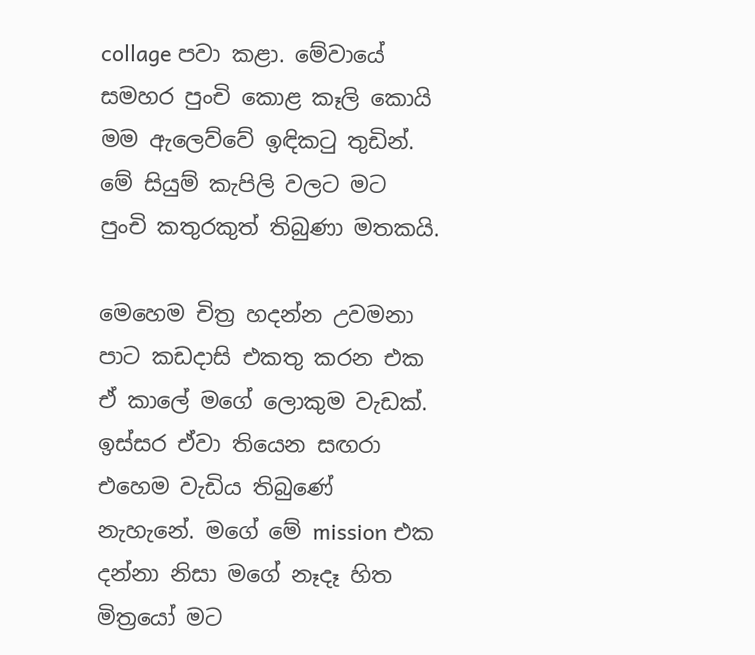collage පවා කළා. මේවායේ සමහර පුංචි කොළ කෑලි කොයි මම ඇලෙව්වේ ඉඳිකටු තුඩින්. මේ සියුම් කැපිලි වලට මට පුංචි කතුරකුත් තිබුණා මතකයි.

මෙහෙම චිත්‍ර හදන්න උවමනා පාට කඩදාසි එකතු කරන එක ඒ කාලේ මගේ ලොකුම වැඩක්. ඉස්සර ඒවා තියෙන සඟරා එහෙම වැඩිය තිබුණේ නැහැනේ. මගේ මේ mission එක දන්නා නිසා මගේ නෑදෑ හිත මිත්‍රයෝ මට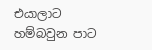එයාලාට හම්බවුන පාට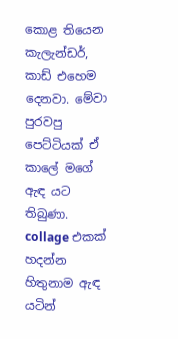කොළ තියෙන කැලැන්ඩර්, කාඩ් එහෙම දෙනවා. මේවා පුරවපු පෙට්ටියක් ඒ කාලේ මගේ ඇඳ යට තිබුණා. collage එකක් හදන්න හිතුනාම ඇඳ යටින්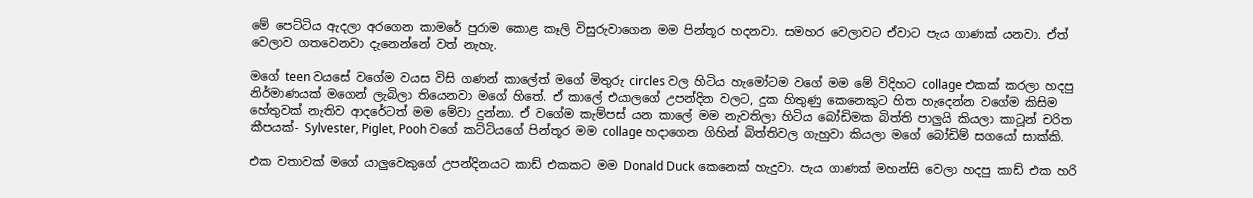මේ පෙට්ටිය ඇදලා අරගෙන කාමරේ පුරාම කොළ කෑලි විසුරුවාගෙන මම පින්තූර හදනවා. සමහර වෙලාවට ඒවාට පැය ගාණක් යනවා. ඒත් වෙලාව ගතවෙනවා දැනෙන්නේ වත් නැහැ.

මගේ teen වයසේ වගේම වයස විසි ගණන් කාලේත් මගේ මිතුරු circles වල හිටිය හැමෝටම වගේ මම මේ විදිහට collage එකක් කරලා හදපු නිර්මාණයක් මගෙන් ලැබිලා තියෙනවා මගේ හිතේ. ඒ කාලේ එයාලගේ උපන්දින වලට, දුක හිතුණු කෙනෙකුට හිත හැදෙන්න වගේම කිසිම හේතුවක් නැතිව ආදරේටත් මම මේවා දුන්නා. ඒ වගේම කැම්පස් යන කාලේ මම නැවතිලා හිටිය බෝඩිමක බිත්ති පාලුයි කියලා කාටූන් චරිත කීපයක්- Sylvester, Piglet, Pooh වගේ කට්ටියගේ පින්තූර මම collage හදාගෙන ගිහින් බිත්තිවල ගැහුවා කියලා මගේ බෝඩිම් සගයෝ සාක්කි.

එක වතාවක් මගේ යාලුවෙකුගේ උපන්දිනයට කාඩ් එකකට මම Donald Duck කෙනෙක් හැදුවා. පැය ගාණක් මහන්සි වෙලා හදපු කාඩ් එක හරි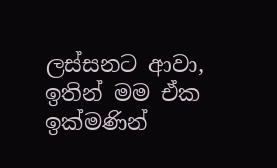ලස්සනට ආවා, ඉතින් මම ඒක ඉක්මණින්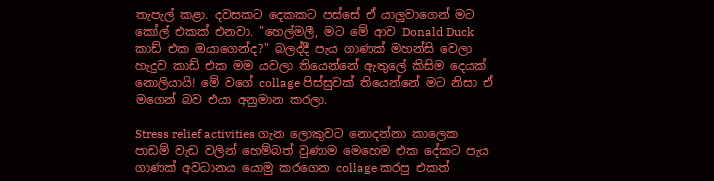තැපැල් කළා. දවසකට දෙකකට පස්සේ ඒ යාලුවාගෙන් මට කෝල් එකක් එනවා. "හෙල්මලී, මට මේ ආව Donald Duck කාඩ් එක ඔයාගෙන්ද?" බලද්දී පැය ගාණක් මහන්සි වෙලා හැදුව කාඩ් එක මම යවලා තියෙන්නේ ඇතුලේ කිසිම දෙයක් නොලියායි! මේ වගේ collage පිස්සුවක් තියෙන්නේ මට නිසා ඒ මගෙන් බව එයා අනුමාන කරලා.

Stress relief activities ගැන ලොකුවට නොදන්නා කාලෙක පාඩම් වැඩ වලින් හෙම්බත් වුණාම මෙහෙම එක දේකට පැය ගාණක් අවධානය යොමු කරගෙන collage කරපු එකත්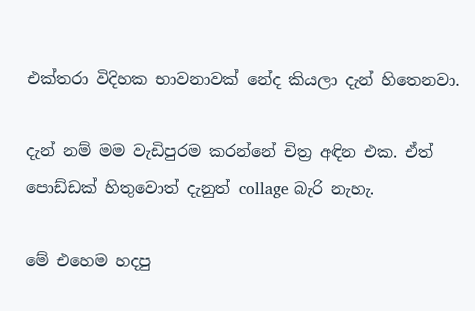එක්තරා විදිහක භාවනාවක් නේද කියලා දැන් හිතෙනවා.

දැන් නම් මම වැඩිපුරම කරන්නේ චිත්‍ර අඳින එක. ඒත් පොඩ්ඩක් හිතුවොත් දැනුත් collage බැරි නැහැ.

මේ එහෙම හදපු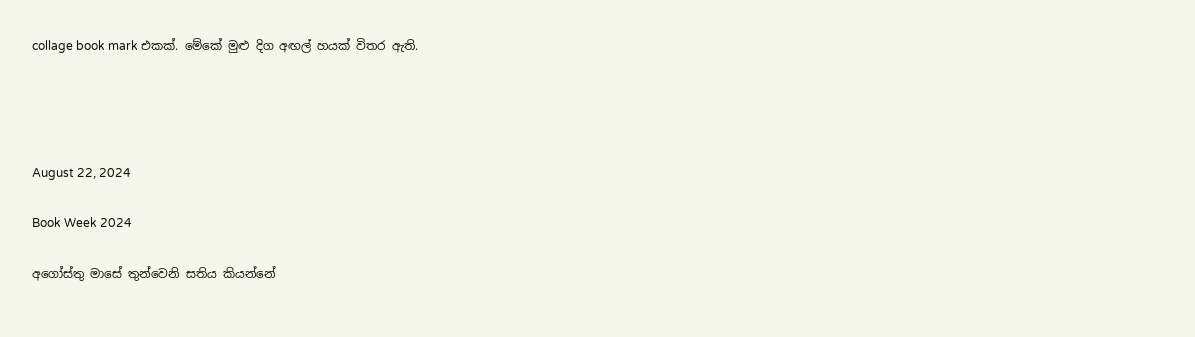collage book mark එකක්. මේකේ මුළු දිග අඟල් හයක් විතර ඇති.




August 22, 2024

Book Week 2024

අගෝස්තු මාසේ තුන්වෙනි සතිය කියන්නේ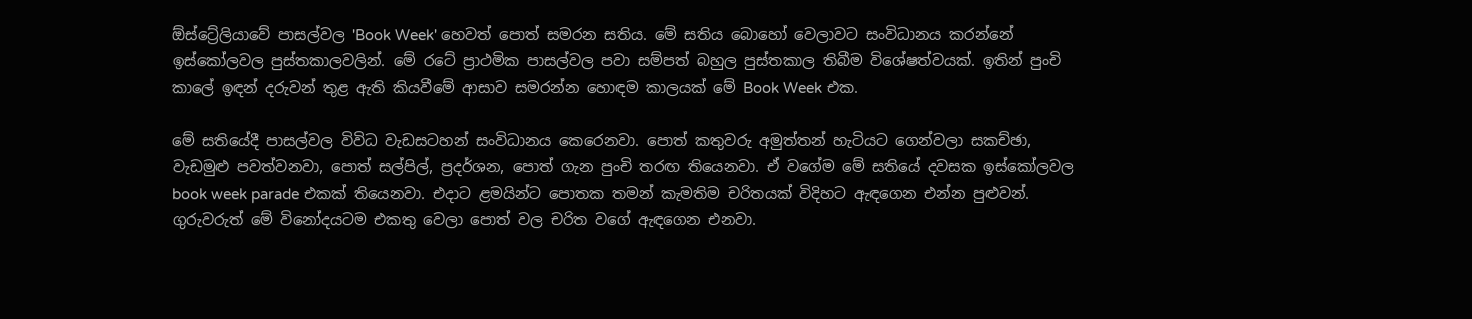ඕස්ට්‍රේලියාවේ පාසල්වල 'Book Week' හෙවත් පොත් සමරන සතිය. මේ සතිය බොහෝ වෙලාවට සංවිධානය කරන්නේ ඉස්කෝලවල පුස්තකාලවලින්. මේ රටේ ප්‍රාථමික පාසල්වල පවා සම්පත් බහුල පුස්තකාල තිබීම විශේෂත්වයක්. ඉතින් පුංචි කාලේ ඉඳන් දරුවන් තුළ ඇති කියවීමේ ආසාව සමරන්න හොඳම කාලයක් මේ Book Week එක.

මේ සතියේදී පාසල්වල විවිධ වැඩසටහන් සංවිධානය කෙරෙනවා. පොත් කතුවරු අමුත්තන් හැටියට ගෙන්වලා සකච්ඡා, වැඩමුළු පවත්වනවා, පොත් සල්පිල්, ප්‍රදර්ශන, පොත් ගැන පුංචි තරඟ තියෙනවා. ඒ වගේම මේ සතියේ දවසක ඉස්කෝලවල book week parade එකක් තියෙනවා. එදාට ළමයින්ට පොතක තමන් කැමතිම චරිතයක් විදිහට ඇඳගෙන එන්න පුළුවන්. ගුරුවරුත් මේ විනෝදයටම එකතු වෙලා පොත් වල චරිත වගේ ඇඳගෙන එනවා.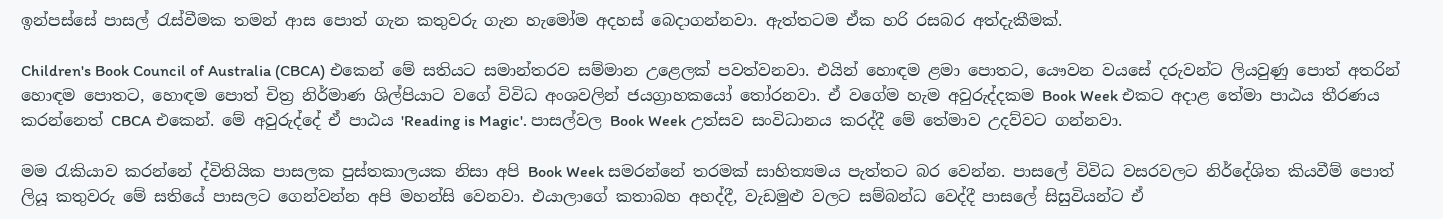ඉන්පස්සේ පාසල් රැස්වීමක තමන් ආස පොත් ගැන කතුවරු ගැන හැමෝම අදහස් බෙදාගන්නවා. ඇත්තටම ඒක හරි රසබර අත්දැකීමක්.

Children's Book Council of Australia (CBCA) එකෙන් මේ සතියට සමාන්තරව සම්මාන උළෙලක් පවත්වනවා. එයින් හොඳම ළමා පොතට, යෞවන වයසේ දරුවන්ට ලියවුණු පොත් අතරින් හොඳම පොතට, හොඳම පොත් චිත්‍ර නිර්මාණ ශිල්පියාට වගේ විවිධ අංශවලින් ජයග්‍රාහකයෝ තෝරනවා. ඒ වගේම හැම අවුරුද්දකම Book Week එකට අදාළ තේමා පාඨය තීරණය කරන්නෙත් CBCA එකෙන්. මේ අවුරුද්දේ ඒ පාඨය 'Reading is Magic'. පාසල්වල Book Week උත්සව සංවිධානය කරද්දී මේ තේමාව උදව්වට ගන්නවා.

මම රැකියාව කරන්නේ ද්විතියික පාසලක පුස්තකාලයක නිසා අපි Book Week සමරන්නේ තරමක් සාහිත්‍යමය පැත්තට බර වෙන්න. පාසලේ විවිධ වසරවලට නිර්දේශිත කියවීම් පොත් ලියූ කතුවරු මේ සතියේ පාසලට ගෙන්වන්න අපි මහන්සි වෙනවා. එයාලාගේ කතාබහ අහද්දී, වැඩමුළු වලට සම්බන්ධ වෙද්දී පාසලේ සිසුවියන්ට ඒ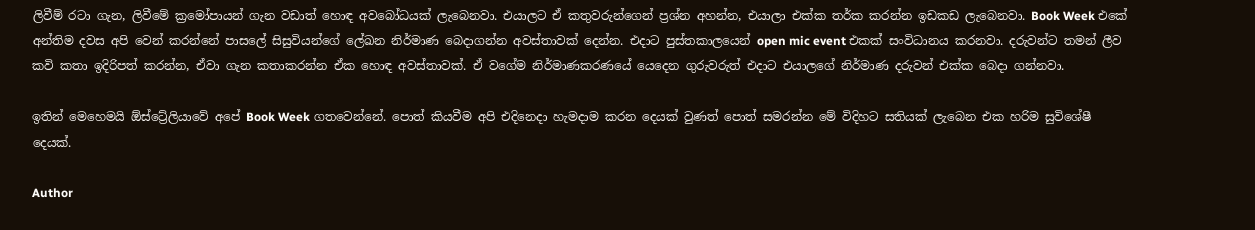ලිවීම් රටා ගැන, ලිවීමේ ක්‍රමෝපායන් ගැන වඩාත් හොඳ අවබෝධයක් ලැබෙනවා. එයාලට ඒ කතුවරුන්ගෙන් ප්‍රශ්න අහන්න, එයාලා එක්ක තර්ක කරන්න ඉඩකඩ ලැබෙනවා. Book Week එකේ අන්තිම දවස අපි වෙන් කරන්නේ පාසලේ සිසුවියන්ගේ ලේඛන නිර්මාණ බෙදාගන්න අවස්තාවක් දෙන්න. එදාට පුස්තකාලයෙන් open mic event එකක් සංවිධානය කරනවා. දරුවන්ට තමන් ලීව කවි කතා ඉදිරිපත් කරන්න, ඒවා ගැන කතාකරන්න ඒක හොඳ අවස්තාවක්. ඒ වගේම නිර්මාණකරණයේ යෙදෙන ගුරුවරුත් එදාට එයාලගේ නිර්මාණ දරුවන් එක්ක බෙදා ගන්නවා.

ඉතින් මෙහෙමයි ඕස්ට්‍රේලියාවේ අපේ Book Week ගතවෙන්නේ. පොත් කියවීම අපි එදිනෙදා හැමදාම කරන දෙයක් වුණත් පොත් සමරන්න මේ විදිහට සතියක් ලැබෙන එක හරිම සුවිශේෂී දෙයක්.

Author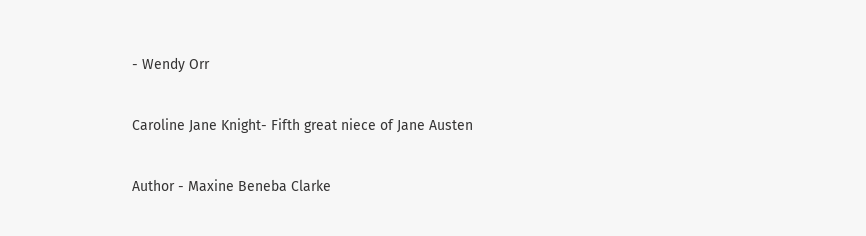- Wendy Orr

Caroline Jane Knight- Fifth great niece of Jane Austen

Author - Maxine Beneba Clarke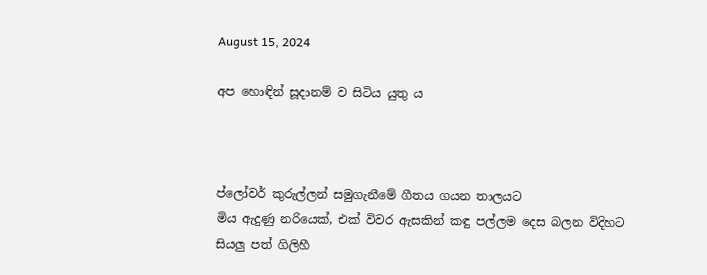August 15, 2024

අප හොඳින් සූදානම් ව සිටිය යුතු ය



ප්ලෝවර් කුරුල්ලන් සමුගැනීමේ ගීතය ගයන තාලයට
මිය ඇදුණු නරියෙක්, එක් විවර ඇසකින් කඳු පල්ලම දෙස බලන විදිහට
සියලු පත් ගිලිහී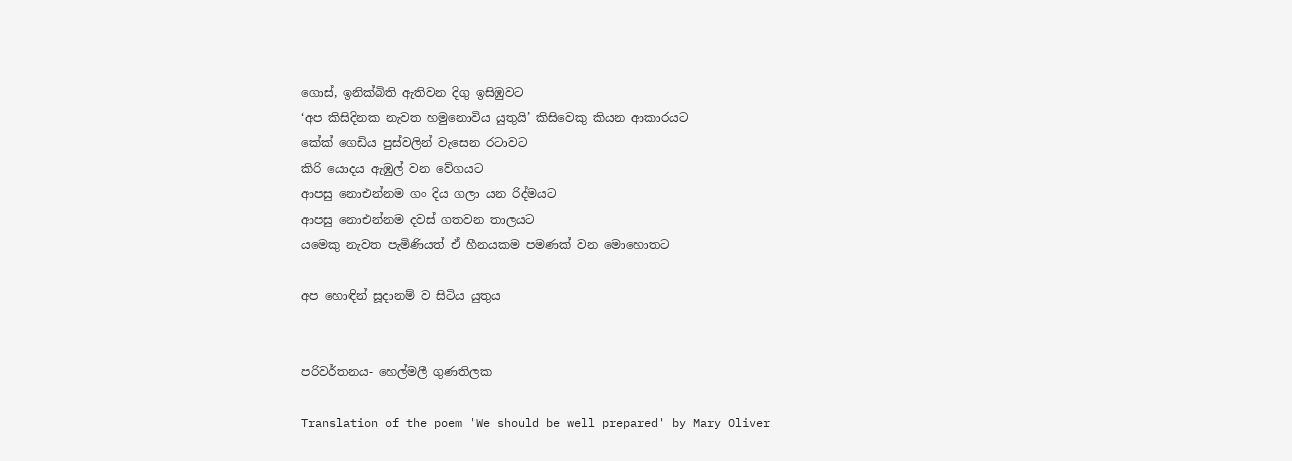ගොස්, ඉනික්බිති ඇතිවන දිගු ඉසිඹුවට
‘අප කිසිදිනක නැවත හමුනොවිය යුතුයි’ කිසිවෙකු කියන ආකාරයට
කේක් ගෙඩිය පුස්වලින් වැසෙන රටාවට
කිරි යොදය ඇඹුල් වන වේගයට
ආපසු නොඑන්නම ගං දිය ගලා යන රිද්මයට
ආපසු නොඑන්නම දවස් ගතවන තාලයට
යමෙකු නැවත පැමිණියත් ඒ හීනයකම පමණක් වන මොහොතට

අප හොඳින් සූදානම් ව සිටිය යුතුය


පරිවර්තනය- හෙල්මලී ගුණතිලක

Translation of the poem 'We should be well prepared' by Mary Oliver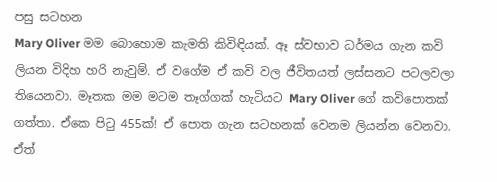පසු සටහන
Mary Oliver මම බොහොම කැමති කිවිඳියක්. ඈ ස්වභාව ධර්මය ගැන කවි ලියන විදිහ හරි නැවුම්. ඒ වගේම ඒ කවි වල ජීවිතයත් ලස්සනට පටලවලා තියෙනවා. මෑතක මම මටම තෑග්ගක් හැටියට Mary Oliver ගේ කවිපොතක් ගත්තා. ඒකෙ පිටු 455ක්! ඒ පොත ගැන සටහනක් වෙනම ලියන්න වෙනවා. ඒත්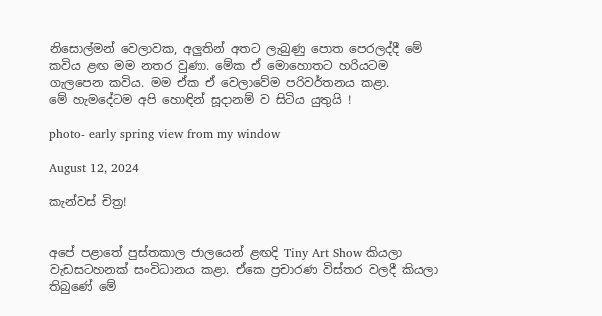නිසොල්මන් වෙලාවක, අලුතින් අතට ලැබුණු පොත පෙරලද්දී මේ කවිය ළඟ මම නතර වුණා. මේක ඒ මොහොතට හරියටම ගැලපෙන කවිය. මම ඒක ඒ වෙලාවේම පරිවර්තනය කළා.
මේ හැමදේටම අපි හොඳින් සූදානම් ව සිටිය යුතුයි !

photo- early spring view from my window

August 12, 2024

කැන්වස් චිත්‍ර!


අපේ පළාතේ පුස්තකාල ජාලයෙන් ළඟදි Tiny Art Show කියලා වැඩසටහනක් සංවිධානය කළා. ඒකෙ ප්‍රචාරණ විස්තර වලදී කියලා තිබුණේ මේ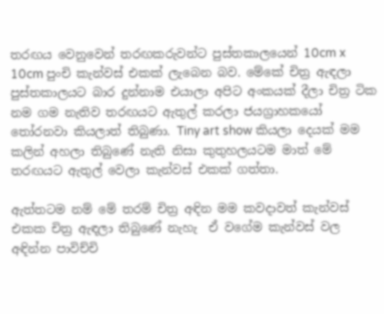තරඟය වෙනුවෙන් තරඟකරුවන්ට පුස්තකාලයෙන් 10cm x 10cm පුංචි කැන්වස් එකක් ලැබෙන බව. මේකේ චිත්‍ර ඇඳලා පුස්තකාලයට බාර දුන්නාම එයාලා අපිට අංකයක් දීලා චිත්‍ර ටික නම ගම නැතිව තරඟයට ඇතුල් කරලා ජයග්‍රාහකයෝ තෝරනවා කියලාත් තිබුණා. Tiny art show කියලා දෙයක් මම කලින් අහලා තිබුණේ නැති නිසා කුතුහලයටම මාත් මේ තරඟයට ඇතුල් වෙලා කැන්වස් එකක් ගත්තා.

ඇත්තටම නම් මේ තරම් චිත්‍ර අඳින මම කවදාවත් කැන්වස් එකක චිත්‍ර ඇඳලා තිබුණේ නැහැ  ඒ වගේම කැන්වස් වල අඳින්න පාවිච්චි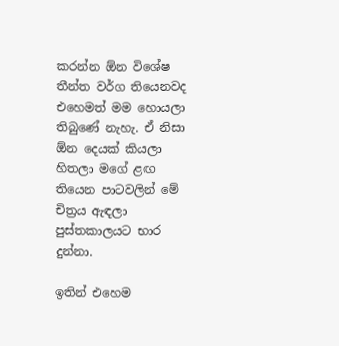කරන්න ඕන විශේෂ තීන්ත වර්ග තියෙනවද එහෙමත් මම හොයලා තිබුණේ නැහැ. ඒ නිසා ඕන දෙයක් කියලා හිතලා මගේ ළඟ තියෙන පාටවලින් මේ චිත්‍රය ඇඳලා පුස්තකාලයට භාර දුන්නා.

ඉතින් එහෙම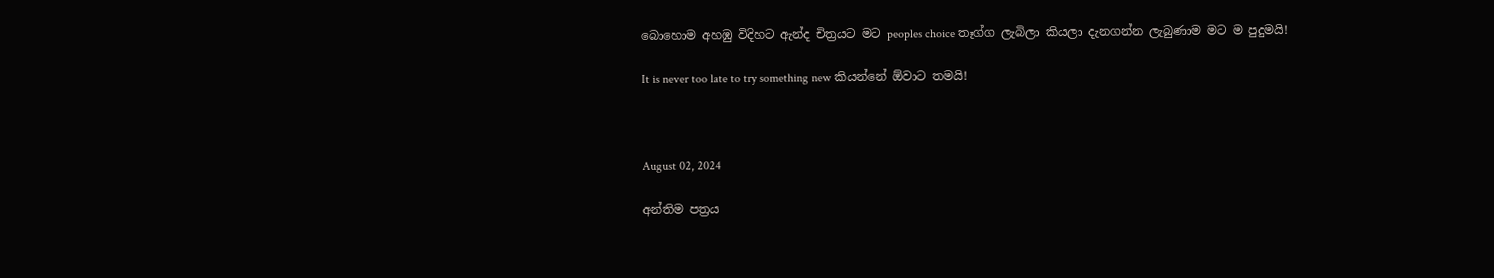බොහොම අහඹු විදිහට ඇන්ද චිත්‍රයට මට peoples choice තෑග්ග ලැබිලා කියලා දැනගන්න ලැබුණාම මට ම පුදුමයි!

It is never too late to try something new කියන්නේ ඕවාට තමයි!



August 02, 2024

අන්තිම පත්‍රය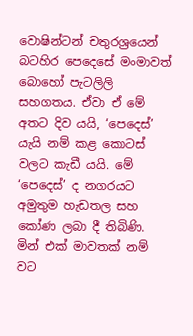වොෂින්ටන් චතුරශ්‍රයෙන් බටහිර පෙදෙසේ මංමාවත් බොහෝ පැටලිලි සහගතය. ඒවා ඒ මේ අතට දිව යයි, ‘පෙදෙස්’ යැයි නම් කළ කොටස් වලට කැඩී යයි. මේ ‘පෙදෙස්’ ද නගරයට අමුතුම හැඩතල සහ කෝණ ලබා දී තිබිණි. මින් එක් මාවතක් නම් වට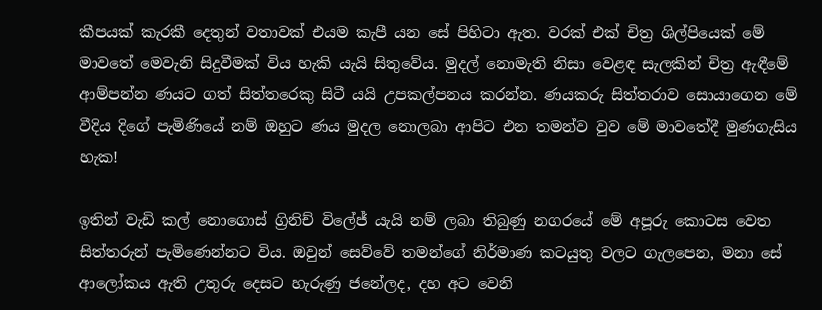කීපයක් කැරකී දෙතුන් වතාවක් එයම කැපී යන සේ පිහිටා ඇත. වරක් එක් චිත්‍ර ශිල්පියෙක් මේ මාවතේ මෙවැනි සිදුවීමක් විය හැකි යැයි සිතුවේය. මුදල් නොමැති නිසා වෙළඳ සැලකින් චිත්‍ර ඇඳීමේ ආම්පන්න ණයට ගත් සිත්තරෙකු සිටී යයි උපකල්පනය කරන්න. ණයකරු සිත්තරාව සොයාගෙන මේ වීදිය දිගේ පැමිණියේ නම් ඔහුට ණය මුදල නොලබා ආපිට එන තමන්ව වුව මේ මාවතේදී මුණගැසිය හැක!

ඉතින් වැඩි කල් නොගොස් ග්‍රිනිච් විලේජ් යැයි නම් ලබා තිබුණු නගරයේ මේ අපූරු කොටස වෙත සිත්තරුන් පැමිණෙන්නට විය. ඔවුන් සෙව්වේ තමන්ගේ නිර්මාණ කටයුතු වලට ගැලපෙන, මනා සේ ආලෝකය ඇති උතුරු දෙසට හැරුණු ජනේලද, දහ අට වෙනි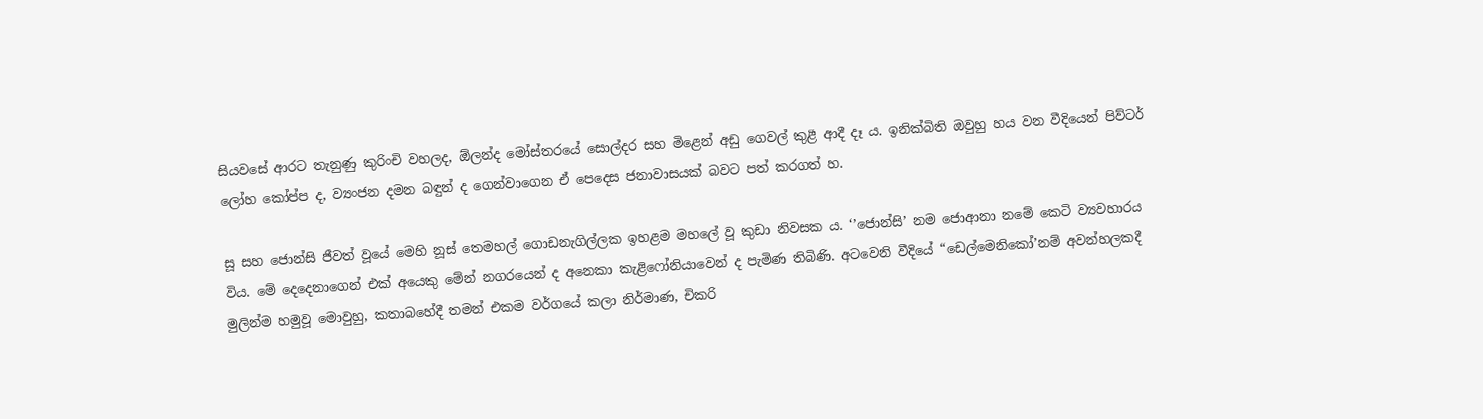සියවසේ ආරට තැනුණු කුරිංචි වහලද, ඕලන්ද මෝස්තරයේ සොල්දර සහ මිළෙන් අඩු ගෙවල් කුළී ආදී දෑ ය. ඉනික්බිති ඔවුහු හය වන වීදියෙන් පිව්ටර් ලෝහ කෝප්ප ද, ව්‍යංජන දමන බඳුන් ද ගෙන්වාගෙන ඒ පෙදෙස ජනාවාසයක් බවට පත් කරගත් හ.

සූ සහ ජොන්සි ජීවත් වූයේ මෙහි නූස් තෙමහල් ගොඩනැගිල්ලක ඉහළම මහලේ වූ කුඩා නිවසක ය. ‘’ජොන්සි’ නම ජොආනා නමේ කෙටි ව්‍යවහාරය විය. මේ දෙදෙනාගෙන් එක් අයෙකු මේන් නගරයෙන් ද අනෙකා කැළිෆෝනියාවෙන් ද පැමිණ තිබිණි. අටවෙනි වීදියේ “ඩෙල්මෙනිකෝ’නම් අවන්හලකදී මුලින්ම හමුවූ මොවුහු, කතාබහේදී තමන් එකම වර්ගයේ කලා නිර්මාණ, චිකරි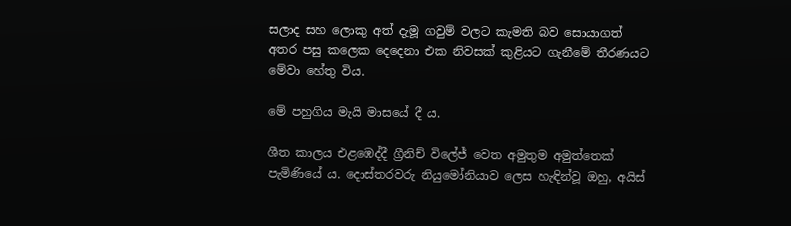සලාද සහ ලොකු අත් දැමූ ගවුම් වලට කැමති බව සොයාගත් අතර පසු කලෙක දෙදෙනා එක නිවසක් කුළියට ගැනීමේ තීරණයට මේවා හේතු විය.

මේ පහුගිය මැයි මාසයේ දී ය.

ශීත කාලය එළඹෙද්දී ග්‍රීනිච් විලේජ් වෙත අමුතුම අමුත්තෙක් පැමිණියේ ය. දොස්තරවරු නියුමෝනියාව ලෙස හැඳින්වූ ඔහු, අයිස්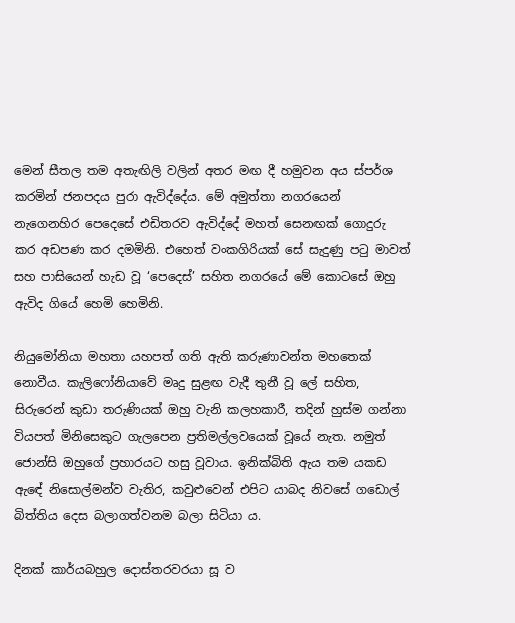මෙන් සීතල තම අතැඟිලි වලින් අතර මඟ දී හමුවන අය ස්පර්ශ කරමින් ජනපදය පුරා ඇවිද්දේය. මේ අමුත්තා නගරයෙන් නැගෙනහිර පෙදෙසේ එඩිතරව ඇවිද්දේ මහත් සෙනඟක් ගොදුරු කර අඩපණ කර දමමිනි. එහෙත් වංකගිරියක් සේ සැදුණු පටු මාවත් සහ පාසියෙන් හැඩ වූ ‘පෙදෙස්’ සහිත නගරයේ මේ කොටසේ ඔහු ඇවිද ගියේ හෙමි හෙමිනි.

නියුමෝනියා මහතා යහපත් ගති ඇති කරුණාවන්ත මහතෙක් නොවීය. කැලිෆෝනියාවේ මෘදු සුළඟ වැදී තුනී වූ ලේ සහිත, සිරුරෙන් කුඩා තරුණියක් ඔහු වැනි කලහකාරී, තදින් හුස්ම ගන්නා වියපත් මිනිසෙකුට ගැලපෙන ප්‍රතිමල්ලවයෙක් වූයේ නැත. නමුත් ජොන්සි ඔහුගේ ප්‍රහාරයට හසු වූවාය. ඉනික්බිති ඇය තම යකඩ ඇඳේ නිසොල්මන්ව වැතිර, කවුළුවෙන් එපිට යාබද නිවසේ ගඩොල් බිත්තිය දෙස බලාගත්වනම බලා සිටියා ය.

දිනක් කාර්යබහුල දොස්තරවරයා සූ ව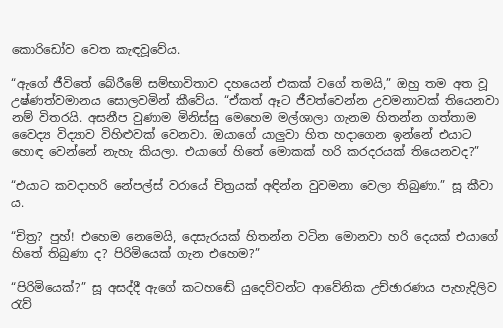කොරිඩෝව වෙත කැඳවූවේය.

“ඇගේ ජීවිතේ බේරීමේ සම්භාවිතාව දහයෙන් එකක් වගේ තමයි,” ඔහු තම අත වූ උෂ්ණත්වමානය සොලවමින් කීවේය. “ඒකත් ඈට ජීවත්වෙන්න උවමනාවක් තියෙනවා නම් විතරයි. අසනීප වුණාම මිනිස්සු මෙහෙම මල්ශාලා ගැනම හිතන්න ගත්තාම වෛද්‍ය විද්‍යාව විහිළුවක් වෙනවා. ඔයාගේ යාලුවා හිත හදාගෙන ඉන්නේ එයාට හොඳ වෙන්නේ නැහැ කියලා. එයාගේ හිතේ මොකක් හරි කරදරයක් තියෙනවද?”

“එයාට කවදාහරි නේපල්ස් වරායේ චිත්‍රයක් අඳින්න වුවමනා වෙලා තිබුණා.” සූ කීවා ය.

“චිත්‍ර? පුහ්! එහෙම නෙමෙයි, දෙසැරයක් හිතන්න වටින මොනවා හරි දෙයක් එයාගේ හිතේ තිබුණා ද? පිරිමියෙක් ගැන එහෙම?”

“පිරිමියෙක්?” සූ අසද්දී ඇගේ කටහඬේ යුදෙව්වන්ට ආවේනික උච්ඡාරණය පැහැදිලිව රැව්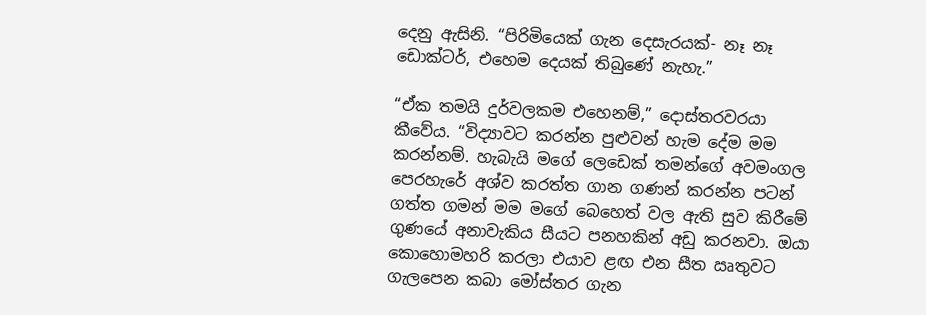දෙනු ඇසිනි. “පිරිමියෙක් ගැන දෙසැරයක්- නෑ නෑ ඩොක්ටර්, එහෙම දෙයක් තිබුණේ නැහැ.”

“ඒක තමයි දුර්වලකම එහෙනම්,” දොස්තරවරයා කීවේය. “විද්‍යාවට කරන්න පුළුවන් හැම දේම මම කරන්නම්. හැබැයි මගේ ලෙඩෙක් තමන්ගේ අවමංගල පෙරහැරේ අශ්ව කරත්ත ගාන ගණන් කරන්න පටන් ගත්ත ගමන් මම මගේ බෙහෙත් වල ඇති සුව කිරීමේ ගුණයේ අනාවැකිය සීයට පනහකින් අඩු කරනවා. ඔයා කොහොමහරි කරලා එයාව ළඟ එන සීත ඍතුවට ගැලපෙන කබා මෝස්‌තර ගැන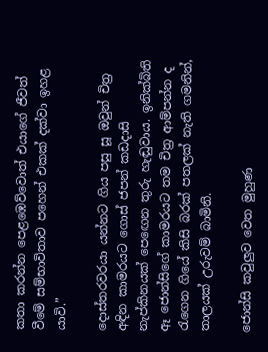කතා කරන්න පෙළඹෙව්වොත් එයාගේ ජීවත් වීමේ සම්භාවිතාව පහෙන් එකක් දක්වා ඉහළ යාවි.”

දොස්තරවරයා යන්නට ගිය පසු සූ ඔවුන් චිත්‍ර අඳින කාමරයට ගොස් ජපන් කඩදාසි නැප්කිනයක් පෙඟෙන තුරු හැඬුවාය. ඉනික්බිති ඈ ජොන්සිගේ කාමරයට තම චිත්‍ර ආම්පන්න ද රැගෙන ගියේ කිසි බරක් පතලක් නැති ගමනින්, තාලයක් උරුවම් බාමිනි.

ජොන්සි කවුලුව වෙත මුහුණ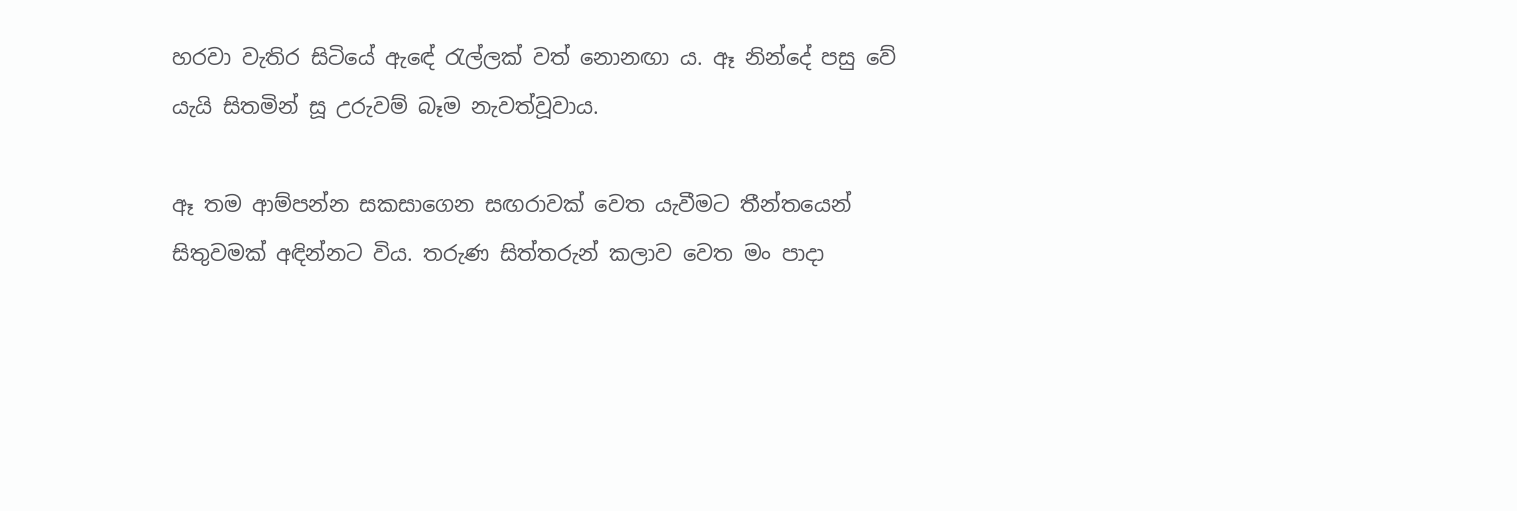හරවා වැතිර සිටියේ ඇඳේ රැල්ලක් වත් නොනඟා ය. ඈ නින්දේ පසු වේ යැයි සිතමින් සූ උරුවම් බෑම නැවත්වූවාය.

ඈ තම ආම්පන්න සකසාගෙන සඟරාවක් වෙත යැවීමට තීන්තයෙන් සිතුවමක් අඳින්නට විය. තරුණ සිත්තරුන් කලාව වෙත මං පාදා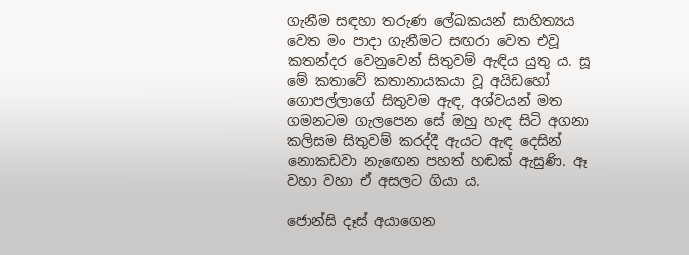ගැනීම සඳහා තරුණ ලේඛකයන් සාහිත්‍යය වෙත මං පාදා ගැනීමට සඟරා වෙත එවූ කතන්දර වෙනුවෙන් සිතුවම් ඇඳිය යුතු ය. සූ මේ කතාවේ කතානායකයා වූ අයිඩහෝ ගොපල්ලාගේ සිතුවම ඇඳ, අශ්වයන් මත ගමනටම ගැලපෙන සේ ඔහු හැඳ සිටි අගනා කලිසම සිතුවම් කරද්දී ඇයට ඇඳ දෙසින් නොකඩවා නැඟෙන පහත් හඬක් ඇසුණි. ඈ වහා වහා ඒ අසලට ගියා ය.

ජොන්සි දෑස් අයාගෙන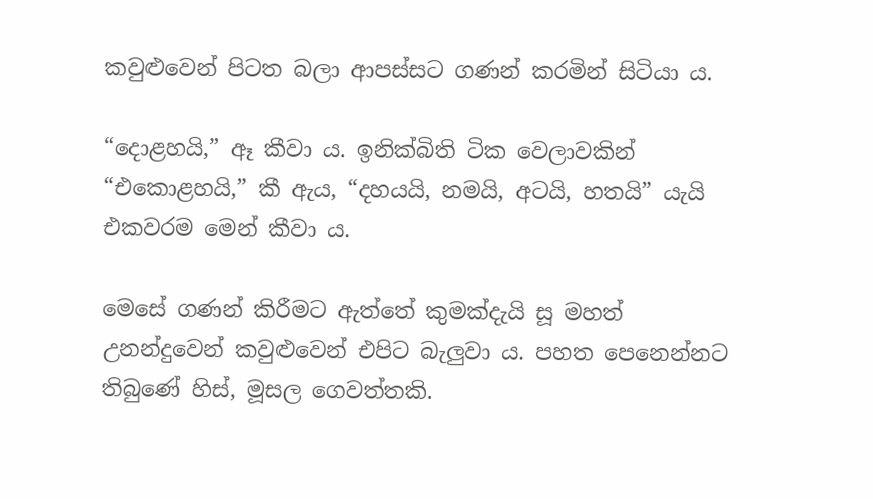කවුළුවෙන් පිටත බලා ආපස්සට ගණන් කරමින් සිටියා ය.

“දොළහයි,” ඈ කීවා ය. ඉනික්බිති ටික වෙලාවකින් “එකොළහයි,” කී ඇය, “දහයයි, නමයි, අටයි, හතයි” යැයි එකවරම මෙන් කීවා ය.

මෙසේ ගණන් කිරීමට ඇත්තේ කුමක්දැයි සූ මහත් උනන්දුවෙන් කවුළුවෙන් එපිට බැලුවා ය. පහත පෙනෙන්නට තිබුණේ හිස්, මූසල ගෙවත්තකි.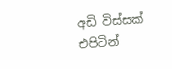අඩි විස්සක් එපිටින්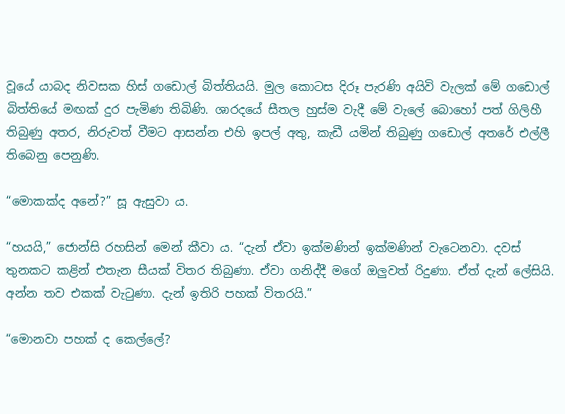වූයේ යාබද නිවසක හිස් ගඩොල් බිත්තියයි. මුල කොටස දිරූ පැරණි අයිවි වැලක් මේ ගඩොල් බිත්තියේ මඟක් දුර පැමිණ තිබිණි. ශාරදයේ සීතල හුස්ම වැදී මේ වැලේ බොහෝ පත් ගිලිහී තිබුණු අත‍ර, නිරුවත් වීමට ආසන්න එහි ඉපල් අතු, කැඩී යමින් තිබුණු ගඩොල් අතරේ එල්ලී තිබෙනු පෙනුණි.

“මොකක්ද අනේ?” සූ ඇසුවා ය.

“හයයි,” ජොන්සි රහසින් මෙන් කීවා ය. “දැන් ඒවා ඉක්මණින් ඉක්මණින් වැටෙනවා. දවස් තුනකට කළින් එතැන සීයක් විතර තිබුණා. ඒවා ගනිද්දී මගේ ඔලුවත් රිදුණා. ඒත් දැන් ලේසියි. අන්න තව එකක් වැටුණා. දැන් ඉතිරි පහක් විතරයි.”

“මොනවා පහක් ද කෙල්ලේ?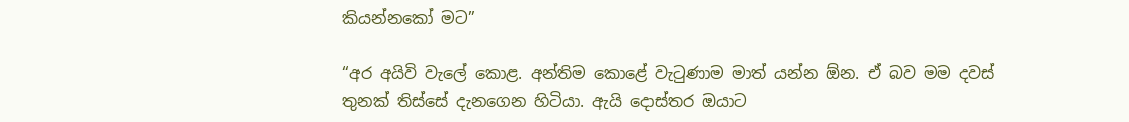කියන්නකෝ මට”

“අර අයිවි වැලේ කොළ. අන්තිම කොළේ වැටුණාම මාත් යන්න ඕන. ඒ බව මම දවස් තුනක් තිස්සේ දැනගෙන හිටියා. ඇයි දොස්තර ඔයාට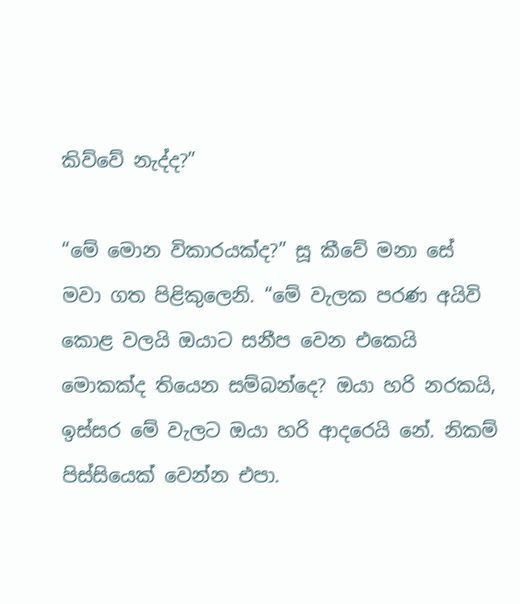කිව්වේ නැද්ද?”

“මේ මොන විකාරයක්ද?” සූ කීවේ මනා සේ මවා ගත පිළිකුලෙනි. “මේ වැලක පරණ අයිවි කොළ වලයි ඔයාට සනීප වෙන එකෙයි මොකක්ද තියෙන සම්බන්දෙ? ඔයා හරි නරකයි, ඉස්සර මේ වැලට ඔයා හරි ආදරෙයි නේ. නිකම් පිස්සියෙක් වෙන්න එපා.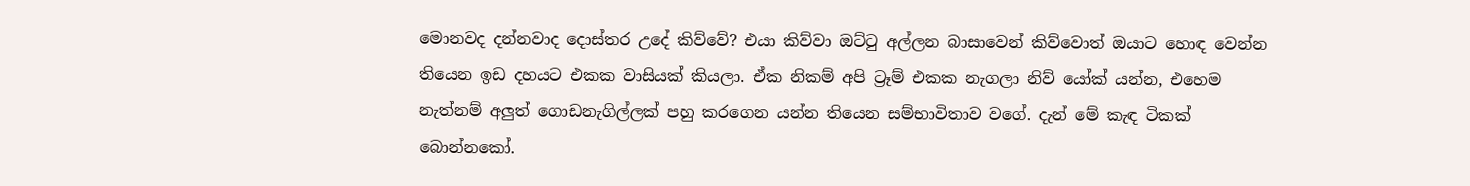මොනවද දන්නවාද දොස්තර උදේ කිව්වේ? එයා කිව්වා ඔට්ටු අල්ලන බාසාවෙන් කිව්වොත් ඔයාට හොඳ වෙන්න තියෙන ඉඩ දහයට එකක වාසියක් කියලා. ඒක නිකම් අපි ට්‍රෑම් එකක නැගලා නිව් යෝක් යන්න, එහෙම නැත්නම් අලුත් ගොඩනැගිල්ලක් පහු කරගෙන යන්න තියෙන සම්භාවිතාව වගේ. දැන් මේ කැඳ ටිකක් බොන්නකෝ.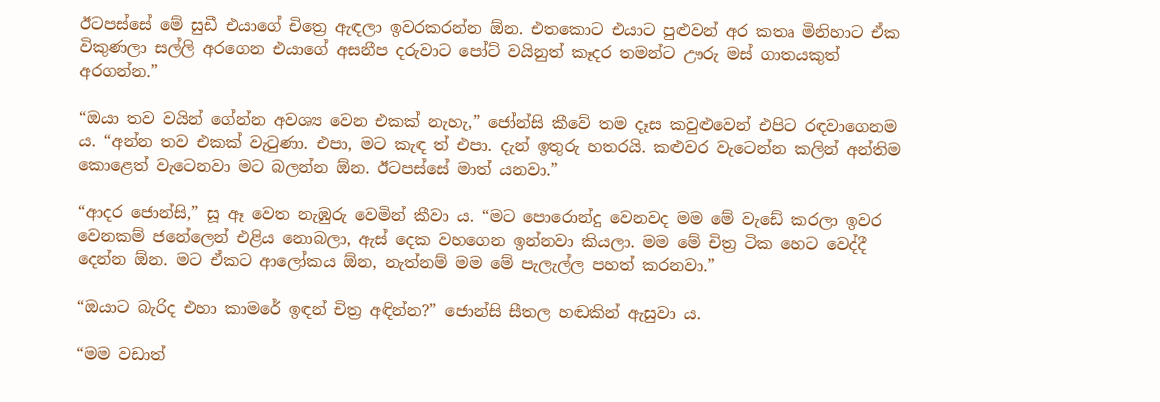ඊටපස්සේ මේ සුඩී එයාගේ චිත්‍රෙ ඇඳලා ඉවරකරන්න ඕන. එතකොට එයාට පුළුවන් අර කතෘ මිනිහාට ඒක විකුණලා සල්ලි අරගෙන එයාගේ අසනීප දරුවාට පෝට් වයිනුත් කෑදර තමන්ට ඌරු මස් ගාතයකුත් අරගන්න.”

“ඔයා තව වයින් ගේන්න අවශ්‍ය වෙන එකක් නැහැ,” ජෝන්සි කීවේ තම දෑස කවුළුවෙන් එපිට රඳවාගෙනම ය. “අන්න තව එකක් වැටුණා. එපා, මට කැඳ ත් එපා. දැන් ඉතුරු හතරයි. කළුවර වැටෙන්න කලින් අන්තිම කොළෙත් වැටෙනවා මට බලන්න ඕන. ඊටපස්සේ මාත් යනවා.”

“ආදර ජොන්සි,” සූ ඈ වෙත නැඹුරු වෙමින් කීවා ය. “මට පොරොන්දු වෙනවද මම මේ වැඩේ කරලා ඉවර වෙනකම් ජනේලෙන් එළිය නොබලා, ඇස් දෙක වහගෙන ඉන්නවා කියලා. මම මේ චිත්‍ර ටික හෙට වෙද්දී දෙන්න ඕන. මට ඒකට ආලෝකය ඕන, නැත්නම් මම මේ පැලැල්ල පහත් කරනවා.”

“ඔයාට බැරිද එහා කාමරේ ඉඳන් චිත්‍ර අඳින්න?” ජොන්සි සීතල හඬකින් ඇසුවා ය.

“මම වඩාත්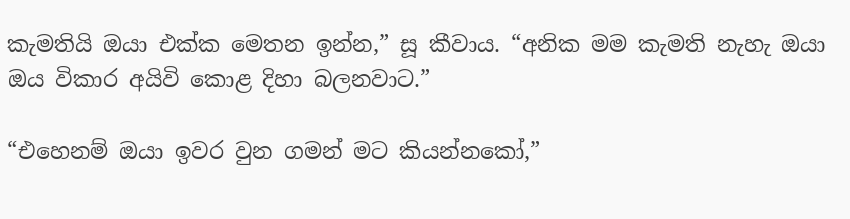කැමතියි ඔයා එක්ක මෙතන ඉන්න,” සූ කීවාය. “අනික මම කැමති නැහැ ඔයා ඔය විකාර අයිවි කොළ දිහා බලනවාට.”

“එහෙනම් ඔයා ඉවර වුන ගමන් මට කියන්නකෝ,”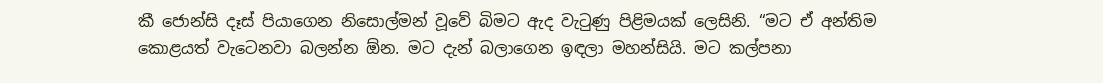කී ජොන්සි දෑස් පියාගෙන නිසොල්මන් වූවේ බිමට ඇද වැටුණු පිළිමයක් ලෙසිනි. “මට ඒ අන්තිම කොළයත් වැටෙනවා බලන්න ඕන. මට දැන් බලාගෙන ඉඳලා මහන්සියි. මට කල්පනා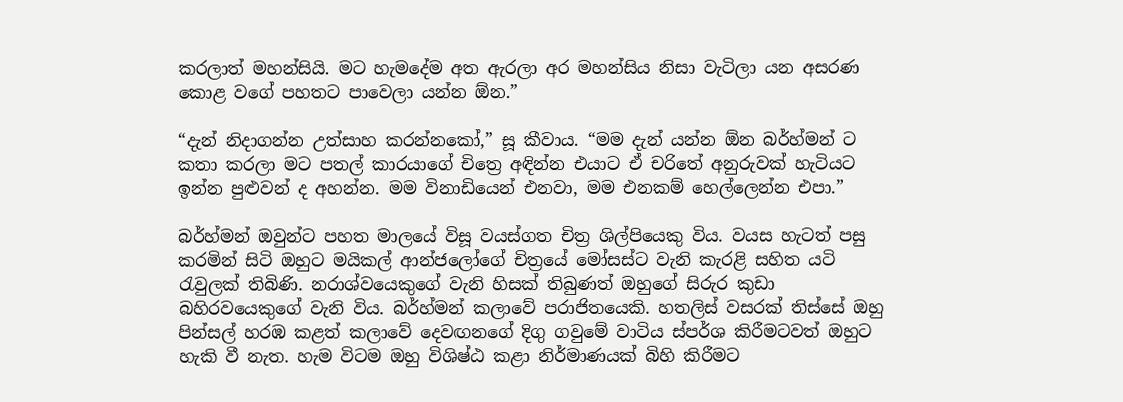කරලාත් මහන්සියි. මට හැමදේම අත ඇරලා අර මහන්සිය නිසා වැටිලා යන අසරණ කොළ වගේ පහතට පාවෙලා යන්න ඕන.”

“දැන් නිදාගන්න උත්සාහ කරන්නකෝ,” සූ කීවාය. “මම දැන් යන්න ඕන බර්හ්මන් ට කතා කරලා මට පතල් කාරයාගේ චිත්‍රෙ අඳින්න එයාට ඒ චරිතේ අනුරුවක් හැටියට ඉන්න පුළුවන් ද අහන්න. මම විනාඩියෙන් එනවා, මම එනකම් හෙල්ලෙන්න එපා.”

බර්හ්මන් ඔවුන්ට පහත මාලයේ විසූ වයස්ගත චිත්‍ර ශිල්පියෙකු විය. වයස හැටත් පසු කරමින් සිටි ඔහුට මයිකල් ආන්ජලෝගේ චිත්‍රයේ මෝසස්ට වැනි කැරළි සහිත යටි රැවුලක් තිබිණි. නරාශ්වයෙකුගේ වැනි හිසක් තිබුණත් ඔහුගේ සිරුර කුඩා බහිරවයෙකුගේ වැනි විය. බර්හ්මන් කලාවේ පරාජිතයෙකි. හතලිස් වසරක් තිස්සේ ඔහු පින්සල් හරඹ කළත් කලාවේ දෙවඟනගේ දිගු ගවුමේ වාටිය ස්පර්ශ කිරීමටවත් ඔහුට හැකි වී නැත. හැම විටම ඔහු විශිෂ්ඨ කළා නිර්මාණයක් බිහි කිරීමට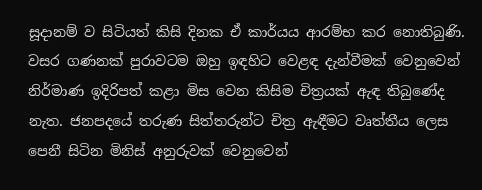සූදානම් ව සිටියත් කිසි දිනක ඒ කාර්යය ආරම්භ කර නොතිබුණි. වසර ගණනක් පුරාවටම ඔහු ඉඳහිට වෙළඳ දැන්වීමක් වෙනුවෙන් නිර්මාණ ඉදිරිපත් කළා මිස වෙන කිසිම චිත්‍රයක් ඇඳ තිබුණේද නැත. ජනපදයේ තරුණ සිත්තරුන්ට චිත්‍ර ඇඳීමට වෘත්තීය ලෙස පෙනී සිටින මිනිස් අනුරුවක් වෙනුවෙන්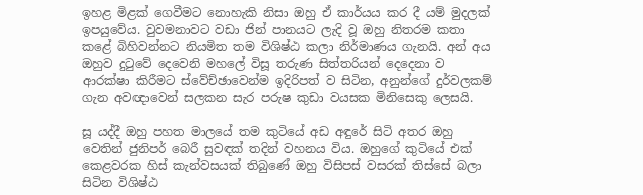ඉහළ මිළක් ගෙවීමට නොහැකි නිසා ඔහු ඒ කාර්යය කර දී යම් මුදලක් ඉපයුවේය. වුවමනාවට වඩා ජින් පානයට ලැදි වූ ඔහු නිතරම කතා කළේ බිහිවන්නට නියමිත තම විශිෂ්ඨ කලා නිර්මාණය ගැනයි. අන් අය ඔහුව දුටුවේ දෙවෙනි මහලේ විසූ තරුණ සිත්තරියන් දෙදෙනා ව ආරක්ෂා කිරීමට ස්වේච්ඡාවෙන්ම ඉදිරිපත් ව සිටින, අනුන්ගේ දුර්වලකම් ගැන අවඥාවෙන් සලකන සැර පරුෂ කුඩා වයසක මිනිසෙකු ලෙසයි.

සූ යද්දී ඔහු පහත මාලයේ තම කුටියේ අඩ අඳුරේ සිටි අතර ඔහු වෙතින් ජුනිපර් බෙරී සුවඳක් තදින් වහනය විය. ඔහුගේ කුටියේ එක් කෙළවරක හිස් කැන්වසයක් තිබුණේ ඔහු විසිපස් වසරක් තිස්සේ බලා සිටින විශිෂ්ඨ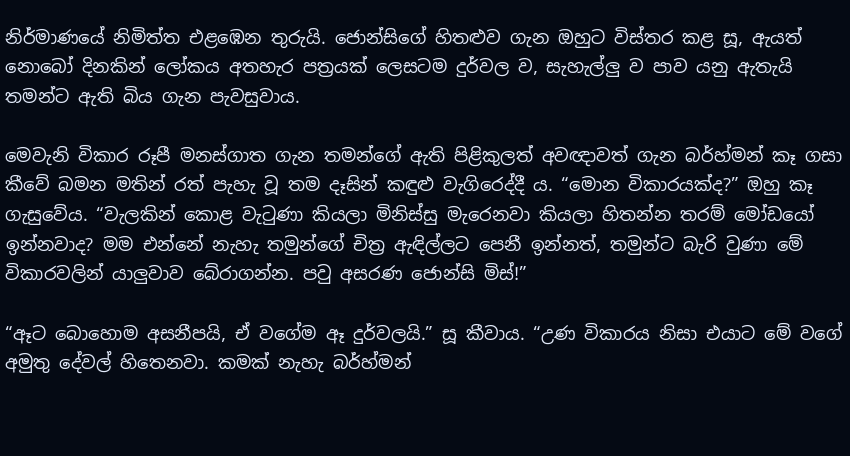නිර්මාණයේ නිමිත්ත එළඹෙන තුරුයි. ජොන්සිගේ හිතළුව ගැන ඔහුට විස්තර කළ සූ, ඇයත් නොබෝ දිනකින් ලෝකය අතහැර පත්‍රයක් ලෙසටම දුර්වල ව, සැහැල්ලු ව පාව යනු ඇතැයි තමන්ට ඇති බිය ගැන පැවසුවාය.

මෙවැනි විකාර රූපී මනස්ගාත ගැන තමන්ගේ ඇති පිළිකුලත් අවඥාවත් ගැන බර්හ්මන් කෑ ගසා කීවේ බමන මතින් රත් පැහැ වූ තම දෑසින් කඳුළු වැගිරෙද්දී ය. “මොන විකාරයක්ද?” ඔහු කෑ ගැසුවේය. “වැලකින් කොළ වැටුණා කියලා මිනිස්සු මැරෙනවා කියලා හිතන්න තරම් මෝඩයෝ ඉන්නවාද? මම එන්නේ නැහැ තමුන්ගේ චිත්‍ර ඇඳිල්ලට පෙනී ඉන්නත්, තමුන්ට බැරි වුණා මේ විකාරවලින් යාලුවාව බේරාගන්න. පවු අසරණ ජොන්සි මිස්!”

“ඈට බොහොම අසනීපයි, ඒ වගේම ඈ දුර්වලයි.” සූ කීවාය. “උණ විකාරය නිසා එයාට මේ වගේ අමුතු දේවල් හිතෙනවා. කමක් නැහැ බර්හ්මන්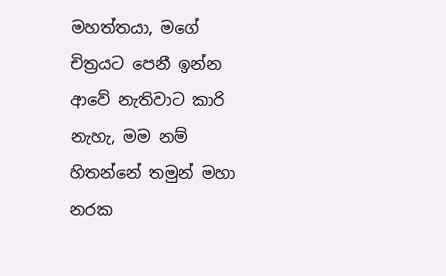මහත්තයා, මගේ චිත්‍රයට පෙනී ඉන්න ආවේ නැතිවාට කාරි නැහැ, මම නම් හිතන්නේ තමුන් මහා නරක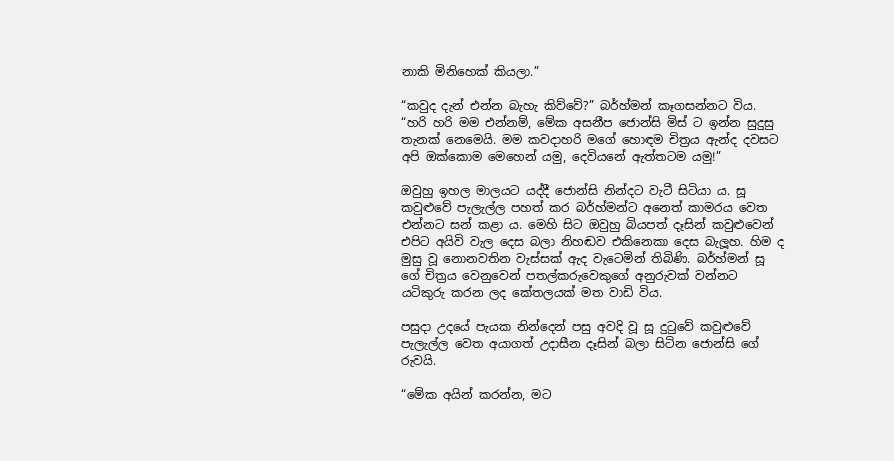නාකි මිනිහෙක් කියලා.”

“කවුද දැන් එන්න බැහැ කිව්වේ?” බර්හ්මන් කෑගසන්නට විය. “හරි හරි මම එන්නම්, මේක අසනීප ජොන්සි මිස් ට ඉන්න සුදුසු තැනක් නෙමෙයි. මම කවදාහරි මගේ හොඳම චිත්‍රය ඇන්ද දවසට අපි ඔක්කොම මෙහෙන් යමු, දෙවියනේ ඇත්තටම යමු!”

ඔවුහු ඉහල මාලයට යද්දී ජොන්සි නින්දට වැටී සිටියා ය. සූ කවුළුවේ පැලැල්ල පහත් කර බර්හ්මන්ට අනෙත් කාමරය වෙත එන්නට සන් කළා ය. මෙහි සිට ඔවුහු බියපත් දෑසින් කවුළුවෙන් එපිට අයිවි වැල දෙස බලා නිහඬව එකිනෙකා දෙස බැලූහ. හිම ද මුසු වූ නොනවතින වැස්සක් ඇද වැටෙමින් තිබිණි. බර්හ්මන් සූ ගේ චිත්‍රය වෙනුවෙන් පතල්කරුවෙකුගේ අනුරුවක් වන්නට යටිකුරු කරන ලද කේතලයක් මත වාඩි විය.

පසුදා උදයේ පැයක නින්දෙන් පසු අවදි වූ සූ දුටුවේ කවුළුවේ පැලැල්ල වෙත අයාගත් උදාසීන දෑසින් බලා සිටින ජොන්සි ගේ රුවයි.

“මේක අයින් කරන්න, මට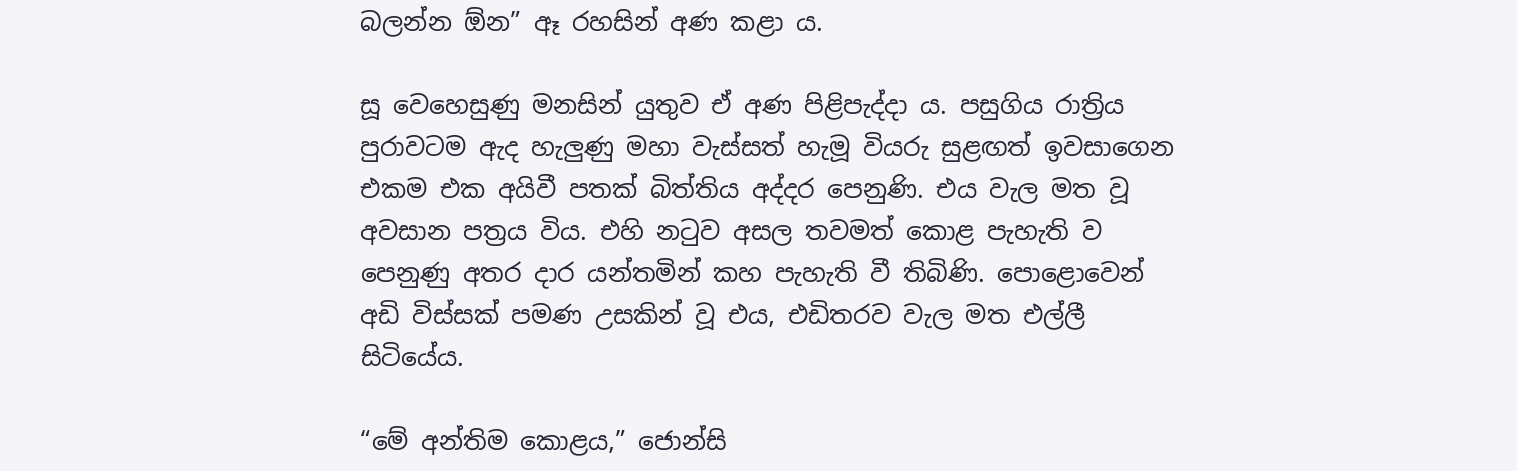බලන්න ඕන” ඈ රහසින් අණ කළා ය.

සූ වෙහෙසුණු මනසින් යුතුව ඒ අණ පිළිපැද්දා ය. පසුගිය රාත්‍රිය පුරාවටම ඇද හැලුණු මහා වැස්සත් හැමූ වියරු සුළඟත් ඉවසාගෙන එකම එක අයිවී පතක් බිත්තිය අද්දර පෙනුණි. එය වැල මත වූ අවසාන පත්‍රය විය. එහි නටුව අසල තවමත් කොළ පැහැති ව පෙනුණු අතර දාර යන්තමින් කහ පැහැති වී තිබිණි. පොළොවෙන් අඩි විස්සක් පමණ උසකින් වූ එය, එඩිතරව වැල මත එල්ලී සිටියේය.

“මේ අන්තිම කොළය,” ජොන්සි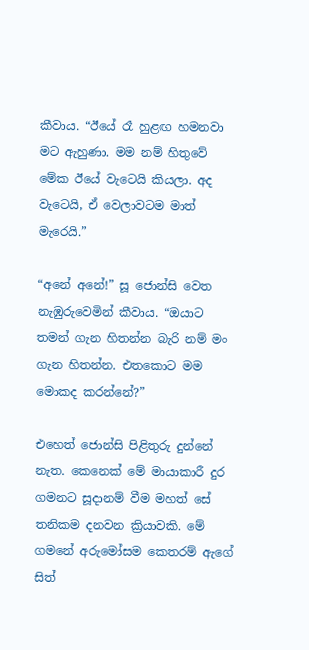කීවාය. “ඊයේ රෑ හුළඟ හමනවා මට ඇහුණා. මම නම් හිතුවේ මේක ඊයේ වැටෙයි කියලා. අද වැටෙයි, ඒ වෙලාවටම මාත් මැරෙයි.”

“අනේ අනේ!” සූ ජොන්සි වෙත නැඹුරුවෙමින් කීවාය. “ඔයාට තමන් ගැන හිතන්න බැරි නම් මං ගැන හිතන්න. එතකොට මම මොකද කරන්නේ?”

එහෙත් ජොන්සි පිළිතුරු දුන්නේ නැත. කෙනෙක් මේ මායාකාරී දුර ගමනට සූදානම් වීම මහත් සේ තනිකම දනවන ක්‍රියාවකි. මේ ගමනේ අරුමෝසම කෙතරම් ඇගේ සිත්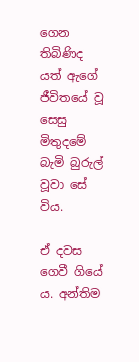ගෙන තිබිණිද යත් ඇගේ ජීවිතයේ වූ සෙසු මිතුදමේ බැමි බුරුල් වූවා සේ විය.

ඒ දවස ගෙවී ගියේ ය. අන්තිම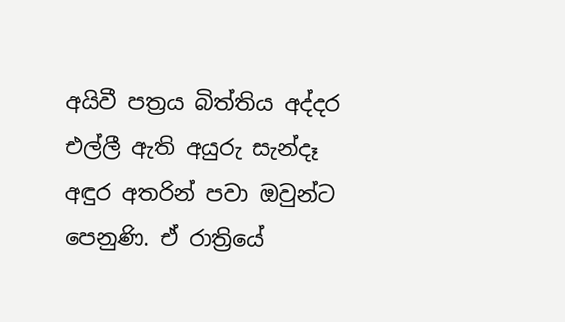අයිවී පත්‍රය බිත්තිය අද්දර එල්ලී ඇති අයුරු සැන්දෑ අඳුර අතරින් පවා ඔවුන්ට පෙනුණි. ඒ රාත්‍රියේ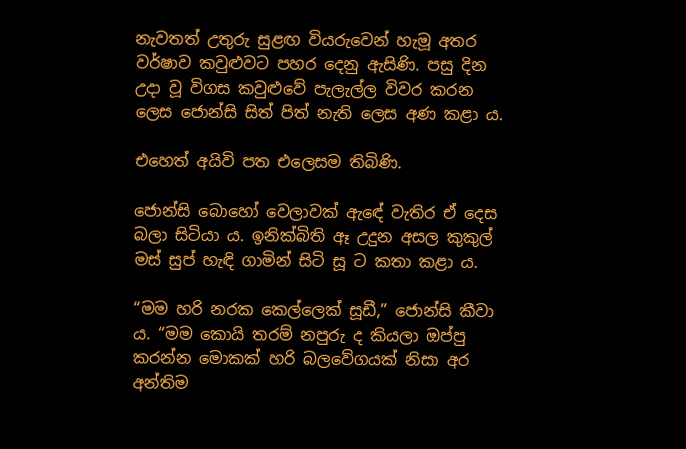නැවතත් උතුරු සුළඟ වියරුවෙන් හැමූ අතර වර්ෂාව කවුළුවට පහර දෙනු ඇසිණි. පසු දින උදා වූ විගස කවුළුවේ පැලැල්ල විවර කරන ලෙස ජොන්සි සිත් පිත් නැති ලෙස අණ කළා ය.

එහෙත් අයිවි පත එලෙසම තිබිණි.

ජොන්සි බොහෝ වෙලාවක් ඇඳේ වැතිර ඒ දෙස බලා සිටියා ය. ඉනික්බිති ඈ උදුන අසල කුකුල් මස් සුප් හැඳි ගාමින් සිටි සූ ට කතා කළා ය.

“මම හරි නරක කෙල්ලෙක් සූඩී,” ජොන්සි කීවා ය. “මම කොයි තරම් නපුරු ද කියලා ඔප්පු කරන්න මොකක් හරි බලවේගයක් නිසා අර අන්තිම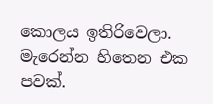කොලය ඉතිරිවෙලා. මැරෙන්න හිතෙන එක පවක්.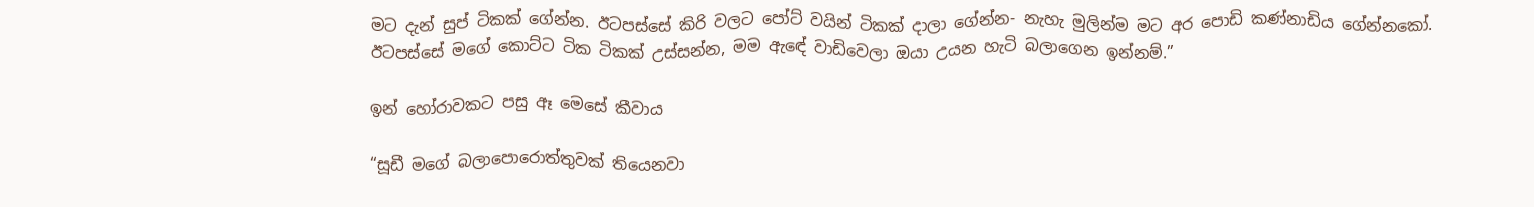මට දැන් සුප් ටිකක් ගේන්න. ඊටපස්සේ කිරි වලට පෝට් වයින් ටිකක් දාලා ගේන්න- නැහැ මුලින්ම මට අර පොඩි කණ්නාඩිය ගේන්නකෝ. ඊටපස්සේ මගේ කොට්ට ටික ටිකක් උස්සන්න, මම ඇඳේ වාඩිවෙලා ඔයා උයන හැටි බලාගෙන ඉන්නම්.”

ඉන් හෝරාවකට පසු ඈ මෙසේ කීවාය

“සූඩී මගේ බලාපොරොත්තුවක් තියෙනවා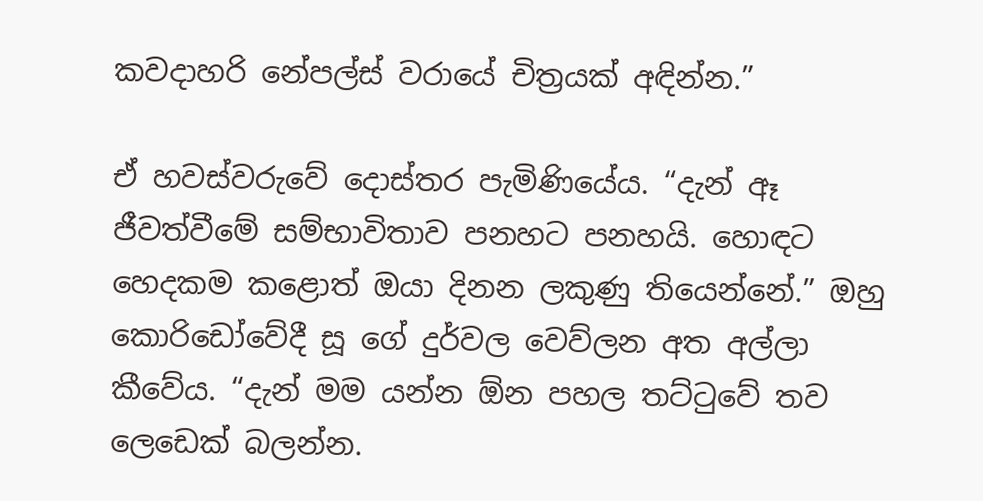කවදාහරි නේපල්ස් වරායේ චිත්‍රයක් අඳින්න.”

ඒ හවස්වරුවේ දොස්තර පැමිණියේය. “දැන් ඈ ජීවත්වීමේ සම්භාවිතාව පනහට පනහයි. හොඳට හෙදකම කළොත් ඔයා දිනන ලකුණු තියෙන්නේ.” ඔහු කොරිඩෝවේදී සූ ගේ දුර්වල වෙව්ලන අත අල්ලා කීවේය. “දැන් මම යන්න ඕන පහල තට්ටුවේ තව ලෙඩෙක් බලන්න.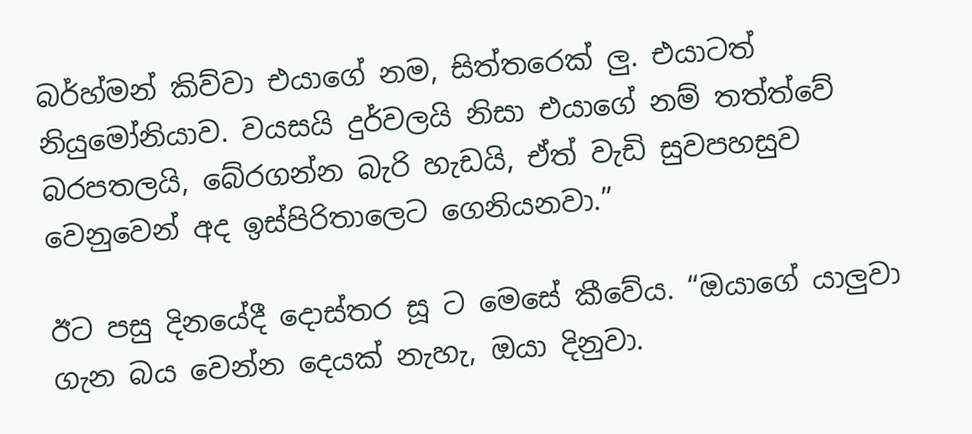බර්හ්මන් කිව්වා එයාගේ නම, සිත්තරෙක් ලු. එයාටත් නියුමෝනියාව. වයසයි දුර්වලයි නිසා එයාගේ නම් තත්ත්වේ බරපතලයි, බේරගන්න බැරි හැඩයි, ඒත් වැඩි සුවපහසුව වෙනුවෙන් අද ඉස්පිරිතාලෙට ගෙනියනවා.”

ඊට පසු දිනයේදී දොස්තර සූ ට මෙසේ කීවේය. “ඔයාගේ යාලුවා ගැන බය වෙන්න දෙයක් නැහැ, ඔයා දිනුවා.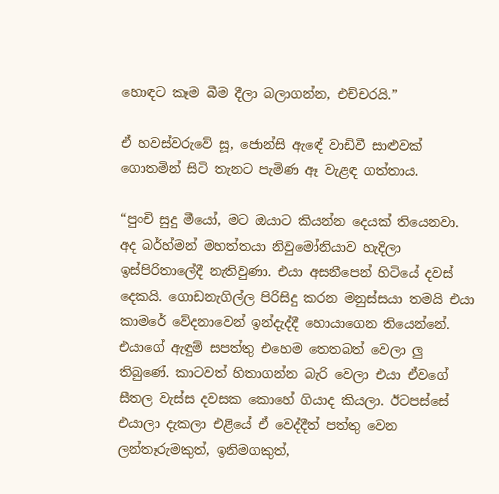හොඳට කෑම බීම දීලා බලාගන්න, එච්චරයි.”

ඒ හවස්වරුවේ සූ, ජොන්සි ඇඳේ වාඩිවී සාළුවක් ගොතමින් සිටි තැනට පැමිණ ඈ වැළඳ ගත්තාය.

“පුංචි සුදු මීයෝ, මට ඔයාට කියන්න දෙයක් තියෙනවා. අද බර්හ්මන් මහත්තයා නිවුමෝනියාව හැදිලා ඉස්පිරිතාලේදී නැතිවුණා. එයා අසනීපෙන් හිටියේ දවස් දෙකයි. ගොඩනැගිල්ල පිරිසිදු කරන මනුස්සයා තමයි එයා කාමරේ වේදනාවෙන් ඉන්දැද්දී හොයාගෙන තියෙන්නේ. එයාගේ ඇඳුම් සපත්තු එහෙම තෙතබත් වෙලා ලු තිබුණේ. කාටවත් හිතාගන්න බැරි වෙලා එයා ඒවගේ සීතල වැස්ස දවසක කොහේ ගියාද කියලා. ඊටපස්සේ එයාලා දැකලා එළියේ ඒ වෙද්දීත් පත්තු වෙන ලන්තෑරුමකුත්, ඉනිමගකුත්,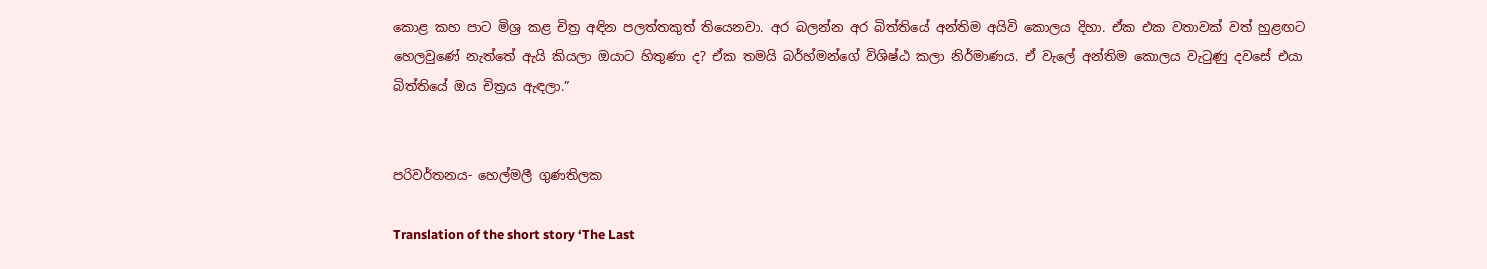කොළ කහ පාට මිශ්‍ර කළ චිත්‍ර අඳින පලත්තකුත් තියෙනවා. අර බලන්න අර බිත්තියේ අන්තිම අයිවි කොලය දිහා. ඒක එක වතාවක් වත් හුළඟට හෙලවුණේ නැත්තේ ඇයි කියලා ඔයාට හිතුණා ද? ඒක තමයි බර්හ්මන්ගේ විශිෂ්ඨ කලා නිර්මාණය. ඒ වැලේ අන්තිම කොලය වැටුණු දවසේ එයා බිත්තියේ ඔය චිත්‍රය ඇඳලා.”


පරිවර්තනය- හෙල්මලී ගුණතිලක

Translation of the short story ‘The Last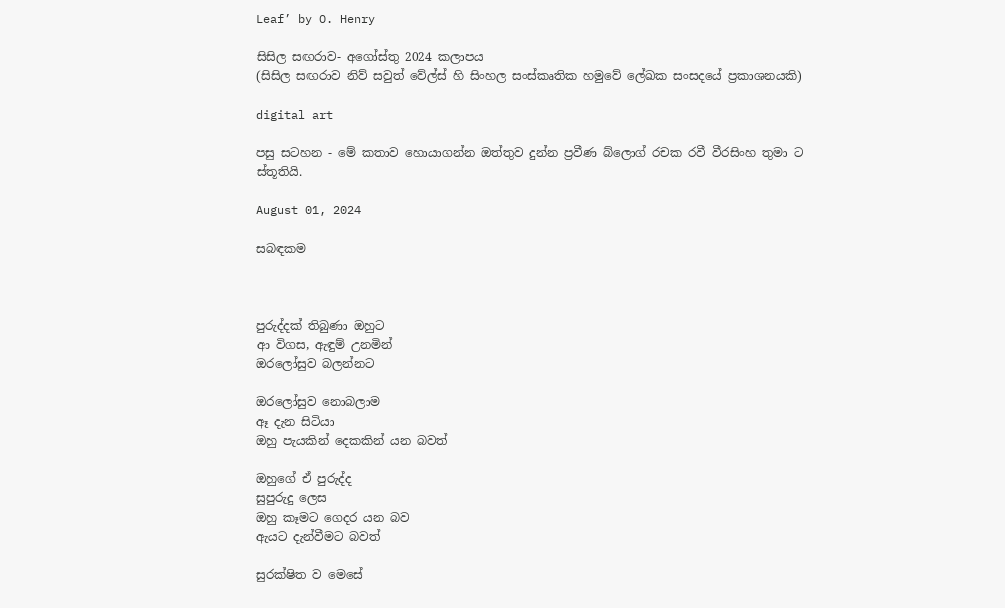Leaf’ by O. Henry

සිසිල සඟරාව- අගෝස්තු 2024 කලාපය
(සිසිල සඟරාව නිව් සවුත් වේල්ස් හි සිංහල සංස්කෘතික හමුවේ ලේඛක සංසදයේ ප්‍රකාශනයකි)

digital art

පසු සටහන - මේ කතාව හොයාගන්න ඔත්තුව දුන්න ප්‍රවීණ බ්ලොග් රචක රවී වීරසිංහ තුමා ට ස්තූතියි.

August 01, 2024

සබඳකම



පුරුද්දක් තිබුණා ඔහුට
ආ විගස, ඇඳුම් උනමින්
ඔරලෝසුව බලන්නට

ඔරලෝසුව නොබලාම
ඈ දැන සිටියා
ඔහු පැයකින් දෙකකින් යන බවත්

ඔහුගේ ඒ පුරුද්ද
සුපුරුදු ලෙස
ඔහු කෑමට ගෙදර යන බව
ඇයට දැන්වීමට බවත්

සුරක්ෂිත ව මෙසේ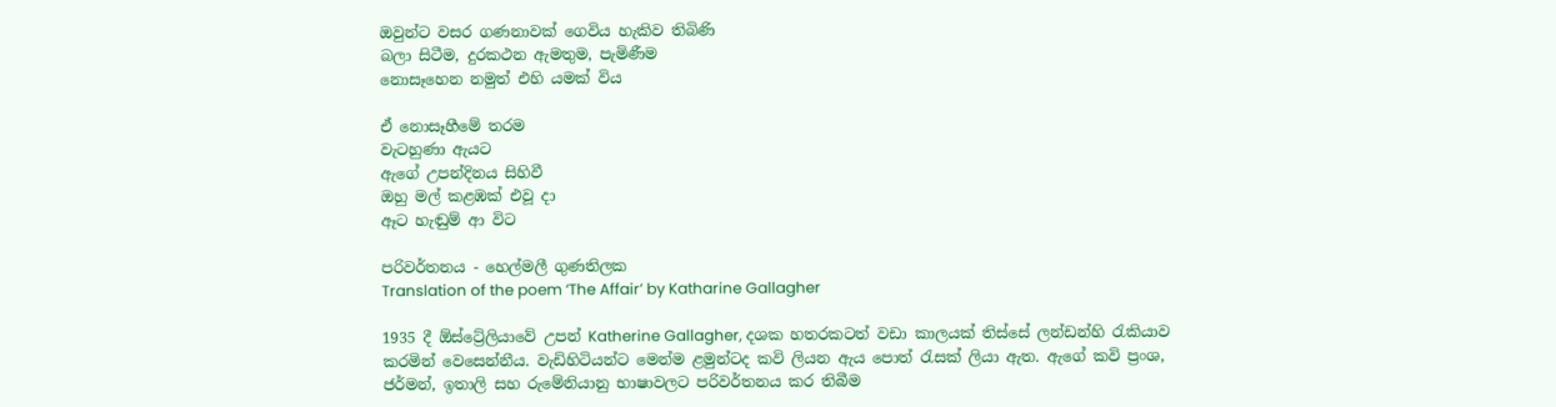ඔවුන්ට වසර ගණනාවක් ගෙවිය හැකිව තිබිණි
බලා සිටීම, දුරකථන ඇමතුම, පැමිණීම
නොසෑහෙන නමුත් එහි යමක් විය

ඒ නොසෑහීමේ තරම
වැටහුණා ඇයට
ඇගේ උපන්දිනය සිහිවී
ඔහු මල් කළඹක් එවූ දා
ඈට හැඬුම් ආ විට

පරිවර්තනය - හෙල්මලී ගුණතිලක
Translation of the poem ‘The Affair’ by Katharine Gallagher

1935 දී ඕස්ට්‍රේලියාවේ උපන් Katherine Gallagher, දශක හතරකටත් වඩා කාලයක් තිස්සේ ලන්ඩන්හි රැකියාව කරමින් වෙසෙන්නීය. වැඩිහිටියන්ට මෙන්ම ළමුන්ටද කවි ලියන ඇය පොත් රැසක් ලියා ඇත. ඇගේ කවි ප්‍රංශ, ජර්මන්, ඉතාලි සහ රුමේනියානු භාෂාවලට පරිවර්තනය කර තිබීම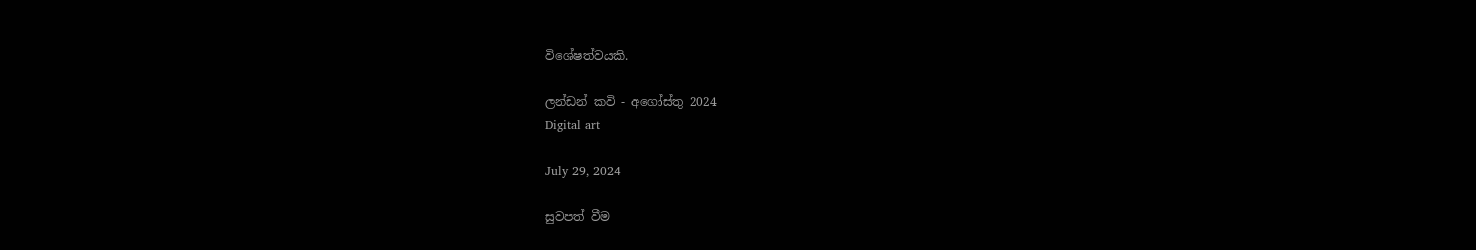විශේෂත්වයකි.

ලන්ඩන් කවි - අගෝස්තු 2024
Digital art

July 29, 2024

සුවපත් වීම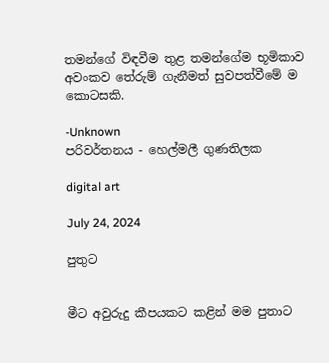තමන්ගේ විඳවීම තුළ තමන්ගේම භූමිකාව අවංකව තේරුම් ගැනීමත් සුවපත්වීමේ ම කොටසකි.

-Unknown
පරිවර්තනය - හෙල්මලී ගුණතිලක

digital art

July 24, 2024

පුතුට


මීට අවුරුදු කීපයකට කළින් මම පුතාට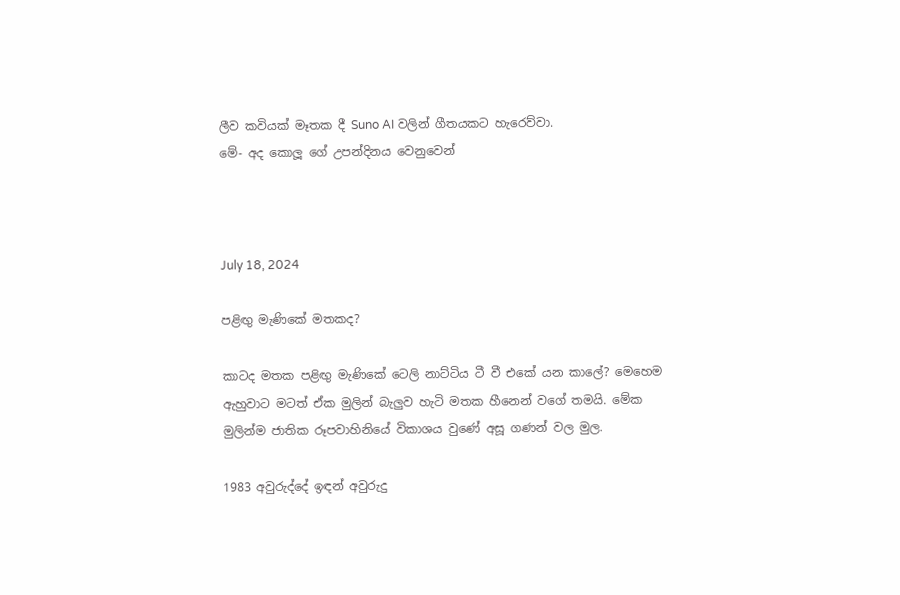ලීව කවියක් මෑතක දී Suno AI වලින් ගීතයකට හැරෙව්වා.
මේ- අද කොලූ ගේ උපන්දිනය වෙනුවෙන්



July 18, 2024

පළිඟු මැණිකේ මතකද?

කාටද මතක පළිඟු මැණිකේ ටෙලි නාට්ටිය ටී වී එකේ යන කාලේ? මෙහෙම ඇහුවාට මටත් ඒක මුලින් බැලුව හැටි මතක හීනෙන් වගේ තමයි. මේක මුලින්ම ජාතික රූපවාහිනියේ විකාශය වුණේ අසූ ගණන් වල මුල.

1983 අවුරුද්දේ ඉඳන් අවුරුදු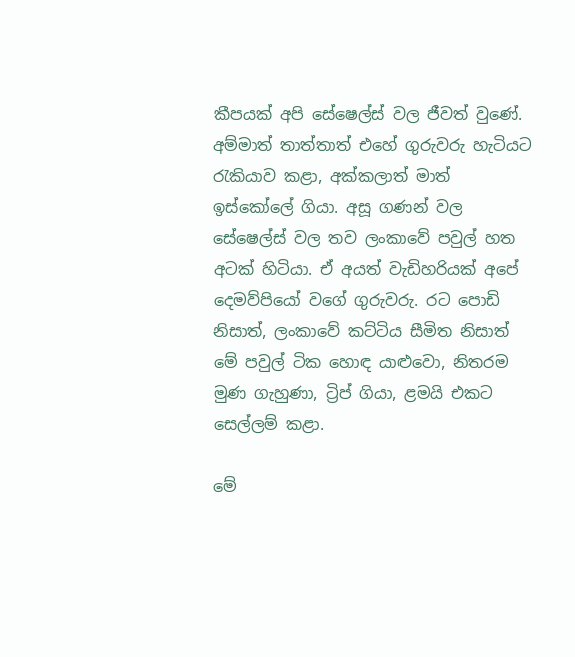කීපයක් අපි සේෂෙල්ස් වල ජීවත් වුණේ. අම්මාත් තාත්තාත් එහේ ගුරුවරු හැටියට රැකියාව කළා, අක්කලාත් මාත් ඉස්කෝලේ ගියා. අසූ ගණන් වල සේෂෙල්ස් වල තව ලංකාවේ පවුල් හත අටක් හිටියා. ඒ අයත් වැඩිහරියක් අපේ දෙමව්පියෝ වගේ ගුරුවරු. රට පොඩි නිසාත්, ලංකාවේ කට්ටිය සීමිත නිසාත් මේ පවුල් ටික හොඳ යාළුවො, නිතරම මුණ ගැහුණා, ට්‍රිප් ගියා, ළමයි එකට සෙල්ලම් කළා.

මේ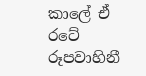කාලේ ඒ රටේ රූපවාහිනී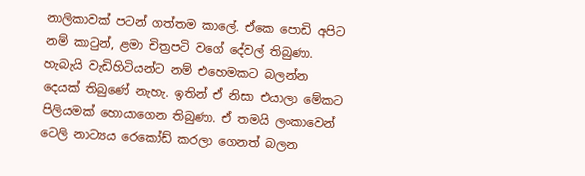නාලිකාවක් පටන් ගත්තම කාලේ. ඒකෙ පොඩි අපිට නම් කාටුන්, ළමා චිත්‍රපටි වගේ දේවල් තිබුණා. හැබැයි වැඩිහිටියන්ට නම් එහෙමකට බලන්න දෙයක් තිබුණේ නැහැ. ඉතින් ඒ නිසා එයාලා මේකට පිලියමක් හොයාගෙන තිබුණා. ඒ තමයි ලංකාවෙන් ටෙලි නාට්‍යය රෙකෝඩ් කරලා ගෙනත් බලන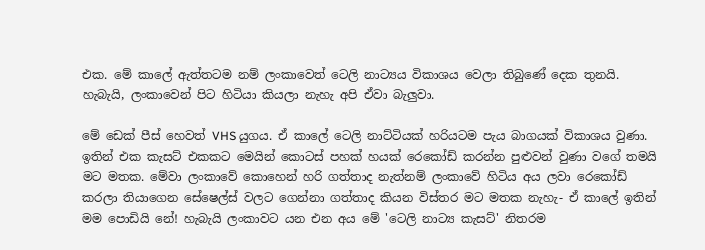එක. මේ කාලේ ඇත්තටම නම් ලංකාවෙත් ටෙලි නාට්‍යය විකාශය වෙලා තිබුණේ දෙක තුනයි. හැබැයි, ලංකාවෙන් පිට හිටියා කියලා නැහැ අපි ඒවා බැලුවා.

මේ ඩෙක් පීස් හෙවත් VHS යුගය. ඒ කාලේ ටෙලි නාට්ටියක් හරියටම පැය බාගයක් විකාශය වුණා. ඉතින් එක කැසට් එකකට මෙයින් කොටස් පහක් හයක් රෙකෝඩ් කරන්න පුළුවන් වුණා වගේ තමයි මට මතක. මේවා ලංකාවේ කොහෙන් හරි ගත්තාද නැත්නම් ලංකාවේ හිටිය අය ලවා රෙකෝඩ් කරලා තියාගෙන සේෂෙල්ස් වලට ගෙන්නා ගත්තාද කියන විස්තර මට මතක නැහැ- ඒ කාලේ ඉතින් මම පොඩියි නේ! හැබැයි ලංකාවට යන එන අය මේ 'ටෙලි නාට්‍ය කැසට්' නිතරම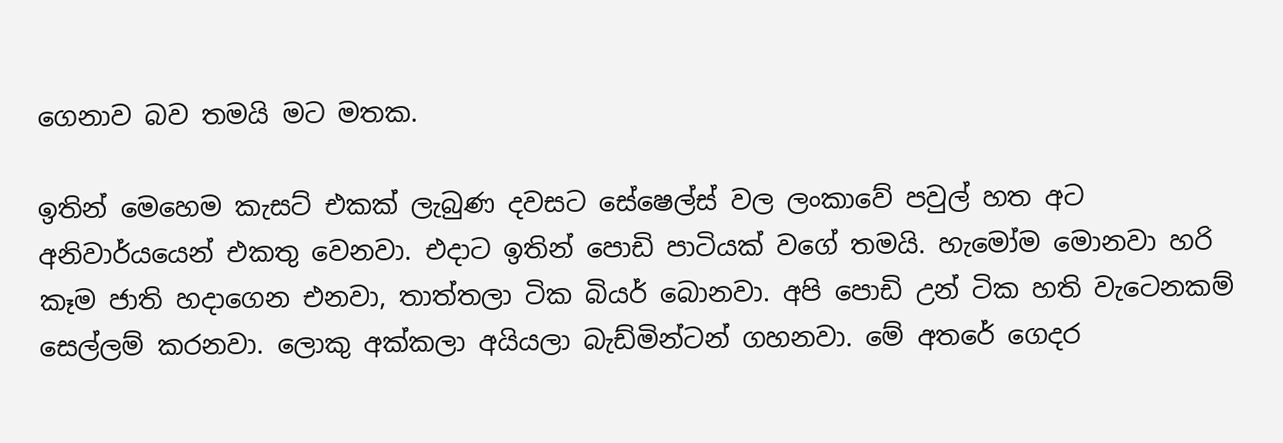ගෙනාව බව තමයි මට මතක.

ඉතින් මෙහෙම කැසට් එකක් ලැබුණ දවසට සේෂෙල්ස් වල ලංකාවේ පවුල් හත අට අනිවාර්යයෙන් එකතු වෙනවා. එදාට ඉතින් පොඩි පාටියක් වගේ තමයි. හැමෝම මොනවා හරි කෑම ජාති හදාගෙන එනවා, තාත්තලා ටික බියර් බොනවා. අපි පොඩි උන් ටික හති වැටෙනකම් සෙල්ලම් කරනවා. ලොකු අක්කලා අයියලා බැඩ්මින්ටන් ගහනවා. මේ අතරේ ගෙදර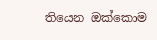තියෙන ඔක්කොම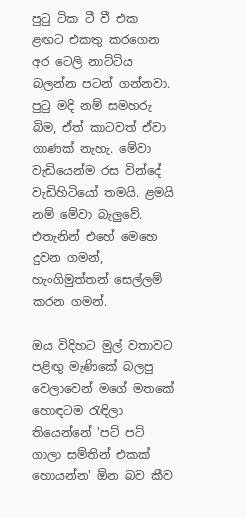පුටු ටික ටී වී එක ළඟට එකතු කරගෙන අර ටෙලි නාට්ටිය බලන්න පටන් ගන්නවා. පුටු මදි නම් සමහරු බිම, ඒත් කාටවත් ඒවා ගාණක් නැහැ. මේවා වැඩියෙන්ම රස වින්දේ වැඩිහිටියෝ තමයි. ළමයි නම් මේවා බැලුවේ. එතැනින් එහේ මෙහෙ දුවන ගමන්, හැංගිමුත්තන් සෙල්ලම් කරන ගමන්.

ඔය විදිහට මුල් වතාවට පළිඟු මැණිකේ බලපු වෙලාවෙන් මගේ මතකේ හොඳටම රැඳිලා තියෙන්නේ 'පට් පට් ගාලා සම්තින් එකක් හොයන්න' ඕන බව කීව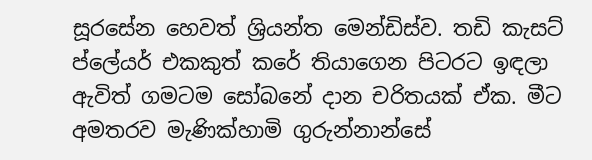සූරසේන හෙවත් ශ්‍රියන්ත මෙන්ඩිස්ව. තඩි කැසට් ප්ලේයර් එකකුත් කරේ තියාගෙන පිටරට ඉඳලා ඇවිත් ගමටම සෝබනේ දාන චරිතයක් ඒක. මීට අමතරව මැණික්හාමි ගුරුන්නාන්සේ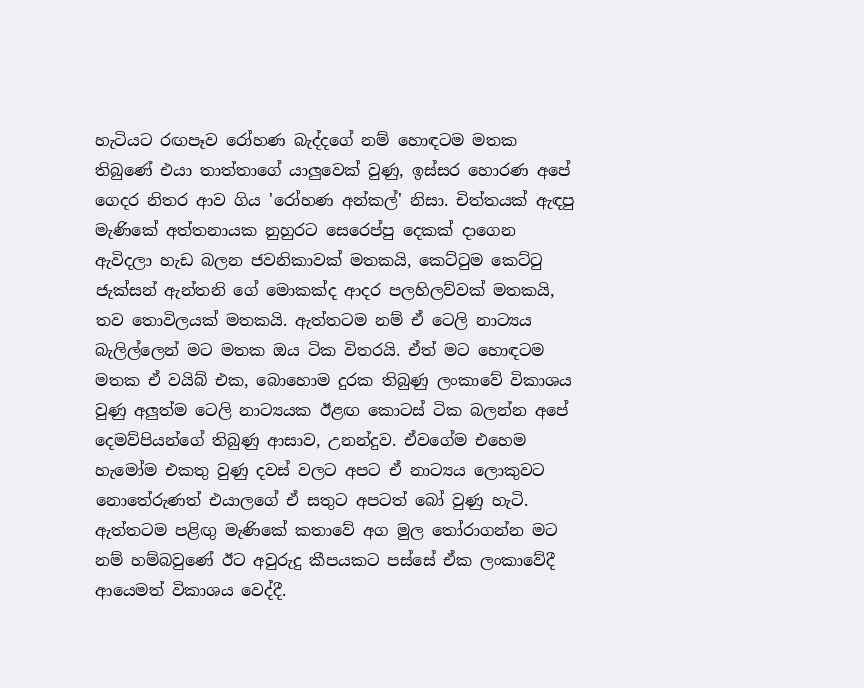හැටියට රඟපෑව රෝහණ බැද්දගේ නම් හොඳටම මතක තිබුණේ එයා තාත්තාගේ යාලුවෙක් වුණු, ඉස්සර හොරණ අපේ ගෙදර නිතර ආව ගිය 'රෝහණ අන්කල්' නිසා. චිත්තයක් ඇඳපු මැණිකේ අත්තනායක නුහුරට සෙරෙප්පු දෙකක් දාගෙන ඇවිදලා හැඩ බලන ජවනිකාවක් මතකයි, කෙට්ටුම කෙට්ටු ජැක්සන් ඇන්තනි ගේ මොකක්ද ආදර පලහිලව්වක් මතකයි, තව තොවිලයක් මතකයි. ඇත්තටම නම් ඒ ටෙලි නාට්‍යය බැලිල්ලෙන් මට මතක ඔය ටික විතරයි. ඒත් මට හොඳටම මතක ඒ වයිබ් එක, බොහොම දුරක තිබුණු ලංකාවේ විකාශය වුණු අලුත්ම ටෙලි නාට්‍යයක ඊළඟ කොටස් ටික බලන්න අපේ දෙමව්පියන්ගේ තිබුණු ආසාව, උනන්දුව. ඒවගේම එහෙම හැමෝම එකතු වුණු දවස් වලට අපට ඒ නාට්‍යය ලොකුවට නොතේරුණත් එයාලගේ ඒ සතුට අපටත් බෝ වුණු හැටි. ඇත්තටම පළිඟු මැණිකේ කතාවේ අග මුල තෝරාගන්න මට නම් හම්බවුණේ ඊට අවුරුදු කීපයකට පස්සේ ඒක ලංකාවේදී ආයෙමත් විකාශය වෙද්දී.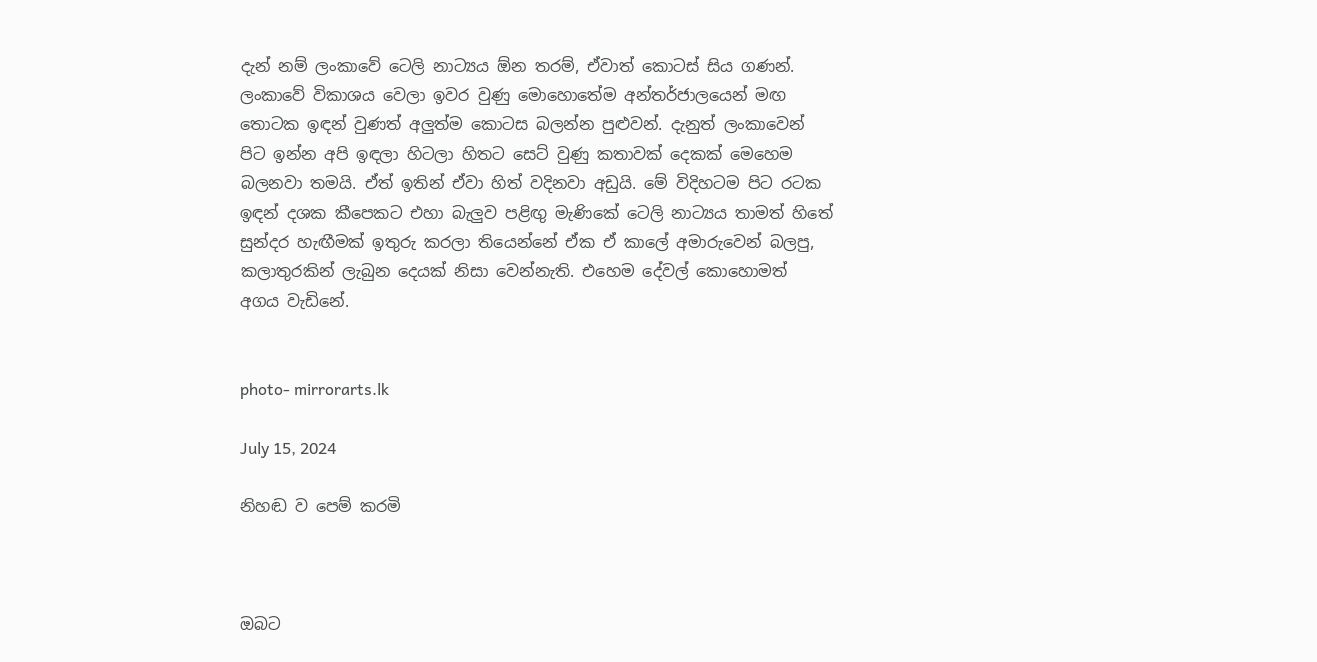දැන් නම් ලංකාවේ ටෙලි නාට්‍යය ඕන තරම්, ඒවාත් කොටස් සිය ගණන්. ලංකාවේ විකාශය වෙලා ඉවර වුණු මොහොතේම අන්තර්ජාලයෙන් මඟ තොටක ඉඳන් වුණත් අලුත්ම කොටස බලන්න පුළුවන්. දැනුත් ලංකාවෙන් පිට ඉන්න අපි ඉඳලා හිටලා හිතට සෙට් වුණු කතාවක් දෙකක් මෙහෙම බලනවා තමයි. ඒත් ඉතින් ඒවා හිත් වදිනවා අඩුයි. මේ විදිහටම පිට රටක ඉඳන් දශක කීපෙකට එහා බැලුව පළිඟු මැණිකේ ටෙලි නාට්‍යය තාමත් හිතේ සුන්දර හැඟීමක් ඉතුරු කරලා තියෙන්නේ ඒක ඒ කාලේ අමාරුවෙන් බලපු, කලාතුරකින් ලැබුන දෙයක් නිසා වෙන්නැති. එහෙම දේවල් කොහොමත් අගය වැඩිනේ.


photo- mirrorarts.lk

July 15, 2024

නිහඬ ව පෙම් කරමි



ඔබට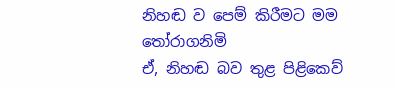නිහඬ ව පෙම් කිරීමට මම තෝරාගනිමි
ඒ, නිහඬ බව තුළ පිළිකෙව්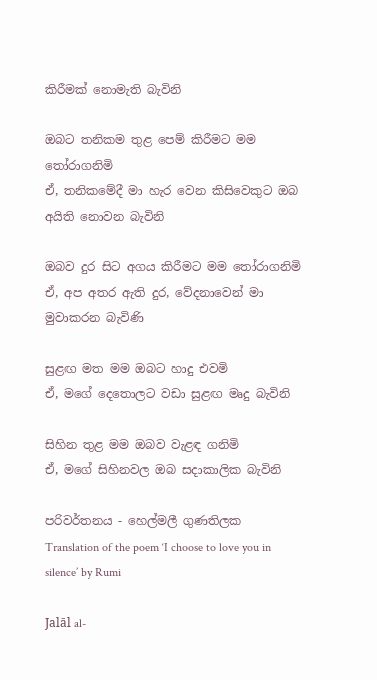කිරීමක් නොමැති බැවිනි

ඔබට තනිකම තුළ පෙම් කිරීමට මම තෝරාගනිමි
ඒ, තනිකමේදී මා හැර වෙන කිසිවෙකුට ඔබ අයිති නොවන බැවිනි

ඔබව දුර සිට අගය කිරීමට මම තෝරාගනිමි
ඒ, අප අතර ඇති දුර, වේදනාවෙන් මා මුවාකරන බැවිණි

සුළඟ මත මම ඔබට හාදු එවමි
ඒ, මගේ දෙතොලට වඩා සුළඟ මෘදු බැවිනි

සිහින තුළ මම ඔබව වැළඳ ගනිමි
ඒ, මගේ සිහිනවල ඔබ සදාකාලික බැවිනි

පරිවර්තනය - හෙල්මලී ගුණතිලක
Translation of the poem ‘I choose to love you in silence’ by Rumi

Jalāl al-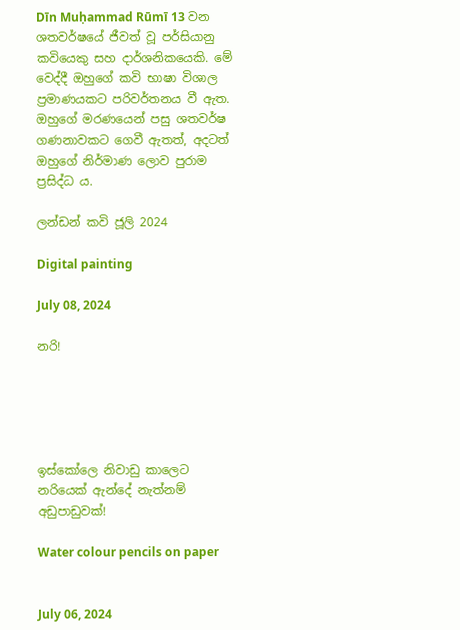Dīn Muḥammad Rūmī 13 වන ශතවර්ෂයේ ජීවත් වූ පර්සියානු කවියෙකු සහ දාර්ශනිකයෙකි. මේ වෙද්දී ඔහුගේ කවි භාෂා විශාල ප්‍රමාණයකට පරිවර්තනය වී ඇත. ඔහුගේ මරණයෙන් පසු ශතවර්ෂ ගණනාවකට ගෙවී ඇතත්, අදටත් ඔහුගේ නිර්මාණ ලොව පුරාම ප්‍රසිද්ධ ය.

ලන්ඩන් කවි ජූලි 2024

Digital painting

July 08, 2024

නරි!





ඉස්කෝලෙ නිවාඩු කාලෙට නරියෙක් ඇන්දේ නැත්නම් අඩුපාඩුවක්!

Water colour pencils on paper


July 06, 2024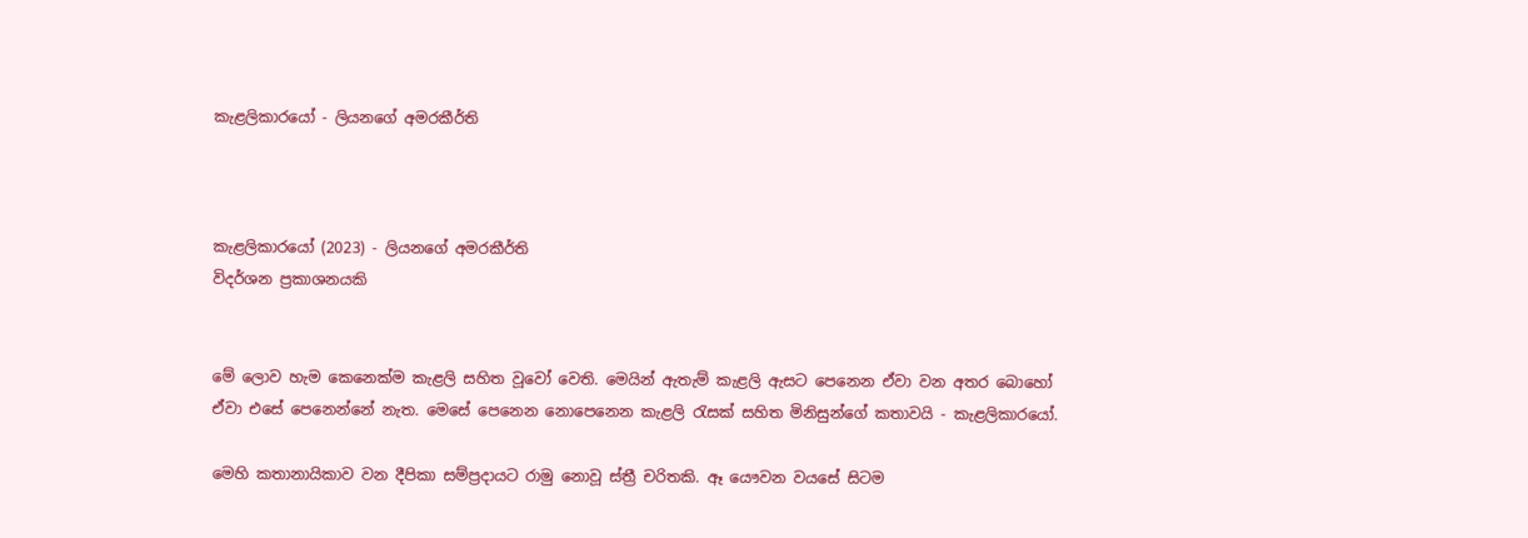කැළලිකාරයෝ - ලියනගේ අමරකීර්ති



කැළලිකාරයෝ (2023) - ලියනගේ අමරකීර්ති
විදර්ශන ප්‍රකාශනයකි


මේ ලොව හැම කෙනෙක්ම කැළලි සහිත වූවෝ වෙති. මෙයින් ඇතැම් කැළලි ඇසට පෙනෙන ඒවා වන අතර බොහෝ ඒවා එසේ පෙනෙන්නේ නැත. මෙසේ පෙනෙන නොපෙනෙන කැළලි රැසක් සහිත මිනිසුන්ගේ කතාවයි - කැළලිකාරයෝ.

මෙහි කතානායිකාව වන දීපිකා සම්ප්‍රදායට රාමු නොවූ ස්ත්‍රී චරිතකි. ඈ යෞවන වයසේ සිටම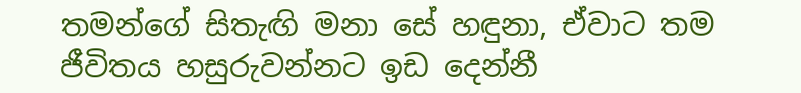තමන්ගේ සිතැඟි මනා සේ හඳුනා, ඒවාට තම ජීවිතය හසුරුවන්නට ඉඩ දෙන්නී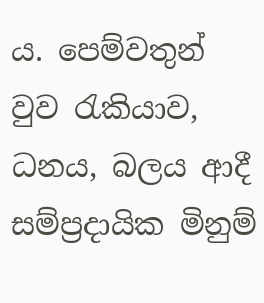ය. පෙම්වතුන් වුව රැකියාව, ධනය, බලය ආදී සම්ප්‍රදායික මිනුම්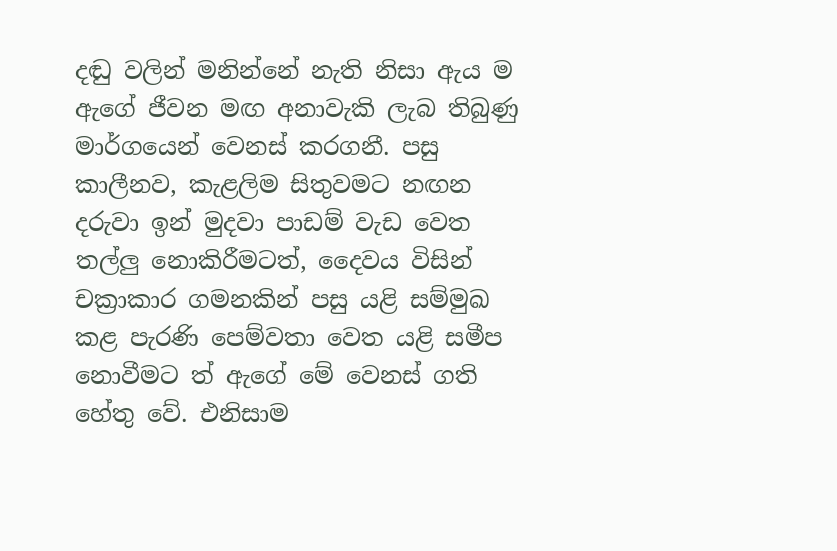දඬු වලින් මනින්නේ නැති නිසා ඇය ම ඇගේ ජීවන මඟ අනාවැකි ලැබ තිබුණු මාර්ගයෙන් වෙනස් කරගනී. පසු කාලීනව, කැළලිම සිතුවමට නඟන දරුවා ඉන් මුදවා පාඩම් වැඩ වෙත තල්ලු නොකිරීමටත්, දෛවය විසින් චක්‍රාකාර ගමනකින් පසු යළි සම්මුඛ කළ පැරණි පෙම්වතා වෙත යළි සමීප නොවීමට ත් ඇගේ මේ වෙනස් ගති හේතු වේ. එනිසාම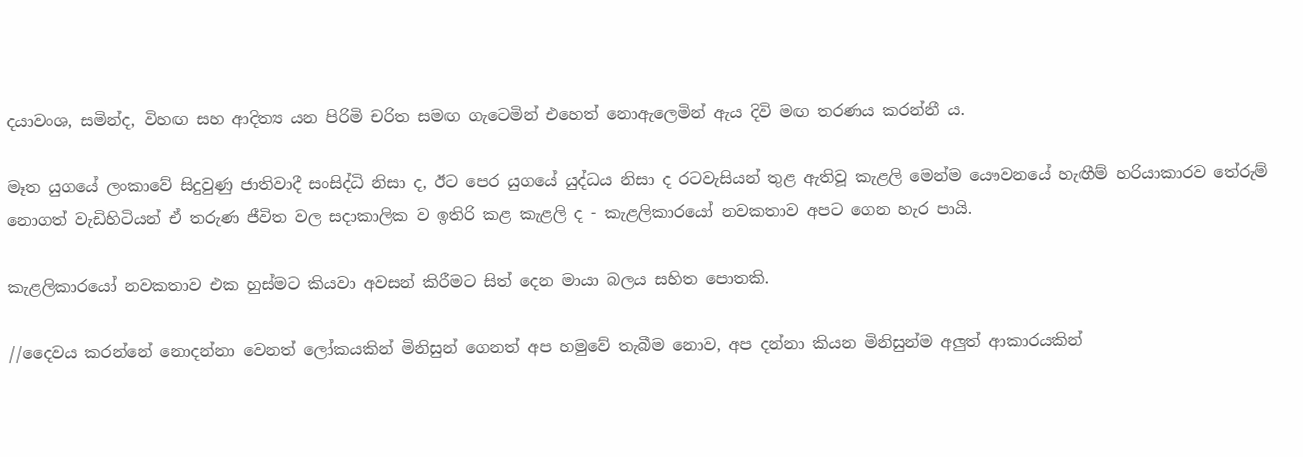දයාවංශ, සමින්ද, විහඟ සහ ආදිත්‍ය යන පිරිමි චරිත සමඟ ගැටෙමින් එහෙත් නොඇලෙමින් ඇය දිවි මඟ තරණය කරන්නී ය.

මෑත යුගයේ ලංකාවේ සිදුවුණු ජාතිවාදී සංසිද්ධි නිසා ද, ඊට පෙර යුගයේ යුද්ධය නිසා ද රටවැසියන් තුළ ඇතිවූ කැළලි මෙන්ම යෞවනයේ හැඟීම් හරියාකාරව තේරුම් නොගත් වැඩිහිටියන් ඒ තරුණ ජීවිත වල සදාකාලික ව ඉතිරි කළ කැළලි ද - කැළලිකාරයෝ නවකතාව අපට ගෙන හැර පායි.

කැළලිකාරයෝ නවකතාව එක හුස්මට කියවා අවසන් කිරීමට සිත් දෙන මායා බලය සහිත පොතකි.

//දෛවය කරන්නේ නොදන්නා වෙනත් ලෝකයකින් මිනිසුන් ගෙනත් අප හමුවේ තැබීම නොව, අප දන්නා කියන මිනිසුන්ම අලුත් ආකාරයකින්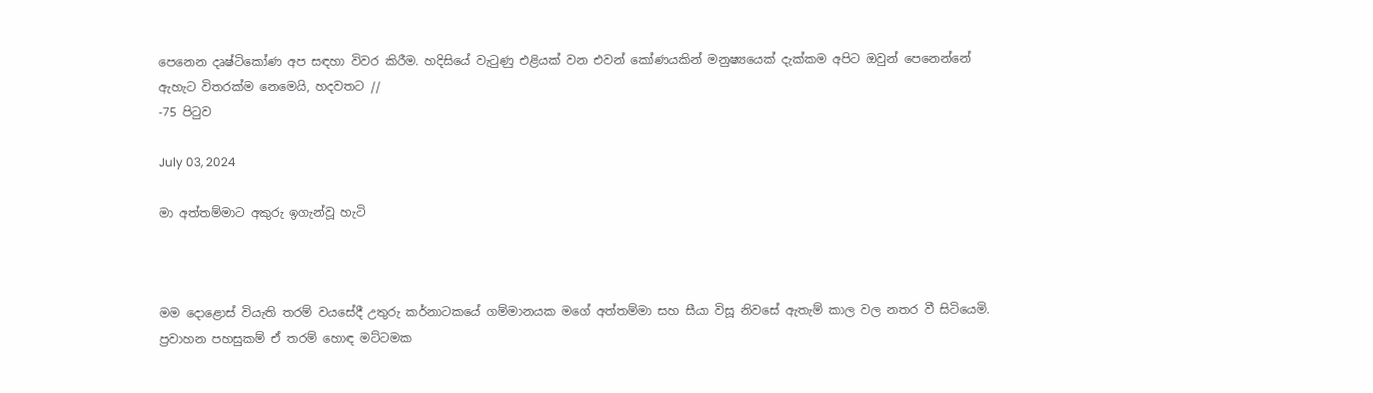පෙනෙන දෘෂ්ටිකෝණ අප සඳහා විවර කිරීම. හදිසියේ වැටුණු එළියක් වන එවන් කෝණයකින් මනුෂ්‍යයෙක් දැක්කම අපිට ඔවුන් පෙනෙන්නේ ඇහැට විතරක්ම නෙමෙයි, හදවතට //
-75 පිටුව

July 03, 2024

මා අත්තම්මාට අකුරු ඉගැන්වූ හැටි



මම දොළොස් වියැති තරම් වයසේදී උතුරු කර්නාටකයේ ගම්මානයක මගේ අත්තම්මා සහ සීයා විසූ නිවසේ ඇතැම් කාල වල නතර වී සිටියෙමි. ප්‍රවාහන පහසුකම් ඒ තරම් හොඳ මට්ටමක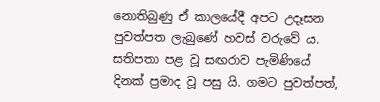නොතිබුණු ඒ කාලයේදී අපට උදෑසන පුවත්පත ලැබුණේ හවස් වරුවේ ය. සතිපතා පළ වූ සඟරාව පැමිණියේ දිනක් ප්‍රමාද වූ පසු යි. ගමට පුවත්පත්,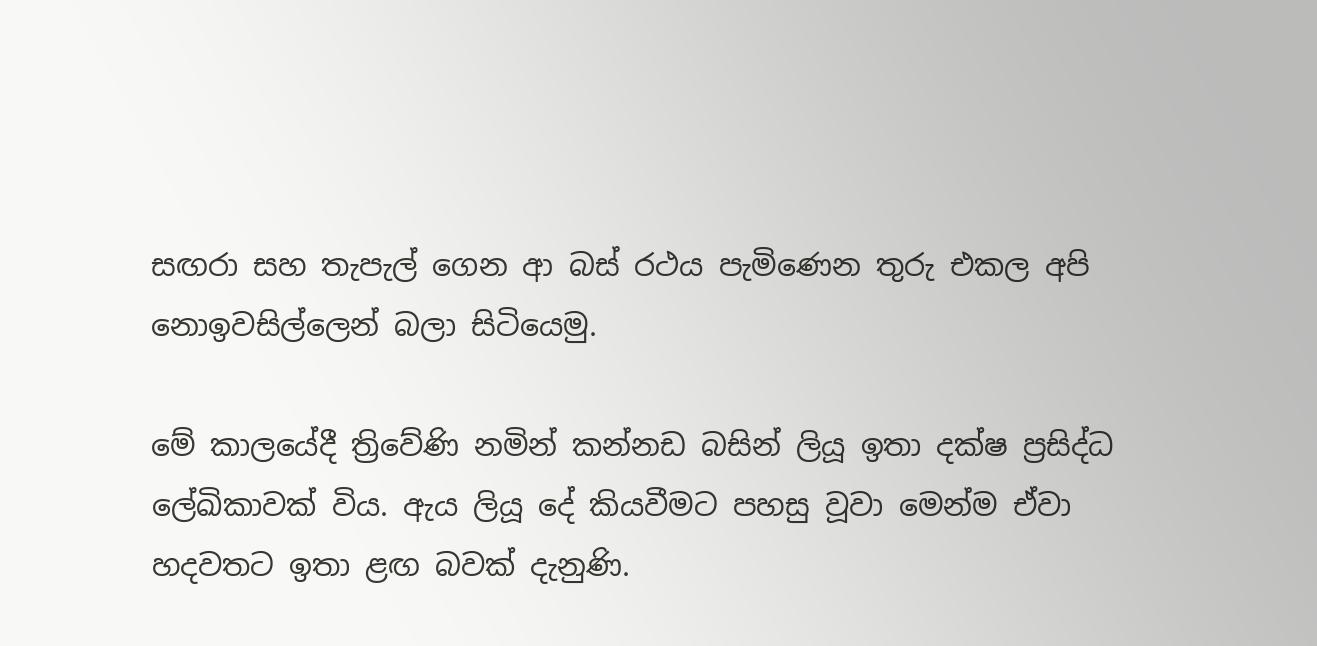සඟරා සහ තැපැල් ගෙන ආ බස් රථය පැමිණෙන තුරු එකල අපි නොඉවසිල්ලෙන් බලා සිටියෙමු.

මේ කාලයේදී ත්‍රිවේණි නමින් කන්නඩ බසින් ලියූ ඉතා දක්ෂ ප්‍රසිද්ධ ලේඛිකාවක් විය. ඇය ලියූ දේ කියවීමට පහසු වූවා මෙන්ම ඒවා හදවතට ඉතා ළඟ බවක් දැනුණි.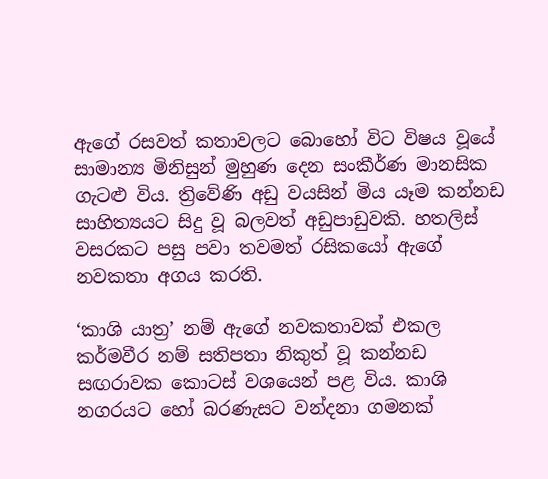ඇගේ රසවත් කතාවලට බොහෝ විට විෂය වූයේ සාමාන්‍ය මිනිසුන් මුහුණ දෙන සංකීර්ණ මානසික ගැටළු විය. ත්‍රිවේණි අඩු වයසින් මිය යෑම කන්නඩ සාහිත්‍යයට සිදු වූ බලවත් අඩුපාඩුවකි. හතලිස් වසරකට පසු පවා තවමත් රසිකයෝ ඇගේ නවකතා අගය කරති.

‘කාශි යාත්‍ර’ නම් ඇගේ නවකතාවක් එකල කර්මවීර නම් සතිපතා නිකුත් වූ කන්නඩ සඟරාවක කොටස් වශයෙන් පළ විය. කාශි නගරයට හෝ බරණැසට වන්දනා ගමනක්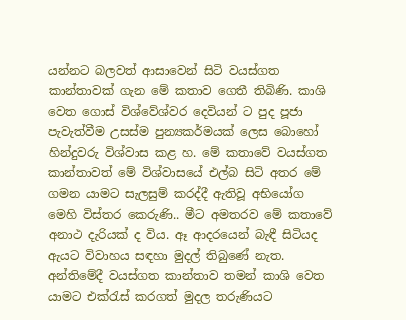යන්නට බලවත් ආසාවෙන් සිටි වයස්ගත කාන්තාවක් ගැන මේ කතාව ගෙතී තිබිණි. කාශි වෙත ගොස් විශ්වේශ්වර දෙවියන් ට පුද පූජා පැවැත්වීම උසස්ම පුන්‍යකර්මයක් ලෙස බොහෝ හින්දුවරු විශ්වාස කළ හ. මේ කතාවේ වයස්ගත කාන්තාවත් මේ විශ්වාසයේ එල්බ සිටි අතර මේ ගමන යාමට සැලසුම් කරද්දී ඇතිවූ අභියෝග මෙහි විස්තර කෙරුණි.. මීට අමතරව මේ කතාවේ අනාථ දැරියක් ද විය. ඈ ආදරයෙන් බැඳී සිටියද ඇයට විවාහය සඳහා මුදල් තිබුණේ නැත. අන්තිමේදී වයස්ගත කාන්තාව තමන් කාශි වෙත යාමට එක්රැස් කරගත් මුදල තරුණියට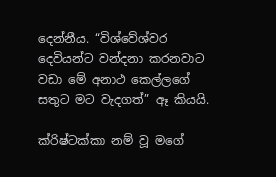දෙන්නීය. “විශ්වේශ්වර දෙවියන්ට වන්දනා කරනවාට වඩා මේ අනාථ කෙල්ලගේ සතුට මට වැදගත්” ඈ කියයි.

ක්රිෂ්ටක්කා නම් වූ මගේ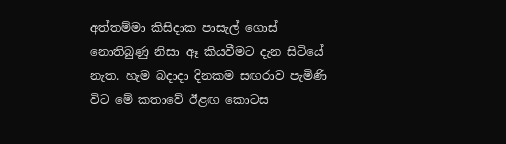අත්තම්මා කිසිදාක පාසැල් ගොස් නොතිබුණු නිසා ඈ කියවීමට දැන සිටියේ නැත. හැම බදාදා දිනකම සඟරාව පැමිණි විට මේ කතාවේ ඊළඟ කොටස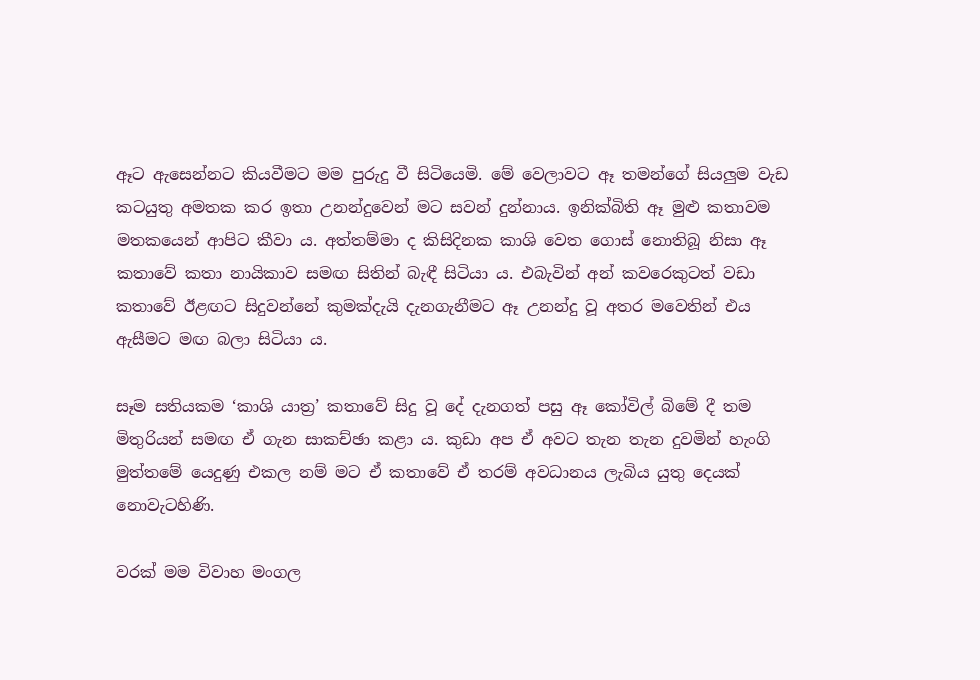ඈට ඇසෙන්නට කියවීමට මම පුරුදු වී සිටියෙමි. මේ වෙලාවට ඈ තමන්ගේ සියලුම වැඩ කටයුතු අමතක කර ඉතා උනන්දුවෙන් මට සවන් දුන්නාය. ඉනික්බිති ඈ මුළු කතාවම මතකයෙන් ආපිට කීවා ය. අත්තම්මා ද කිසිදිනක කාශි වෙත ගොස් නොතිබූ නිසා ඈ කතාවේ කතා නායිකාව සමඟ සිතින් බැඳී සිටියා ය. එබැවින් අන් කවරෙකුටත් වඩා කතාවේ ඊළඟට සිදුවන්නේ කුමක්දැයි දැනගැනීමට ඈ උනන්දු වූ අතර මවෙතින් එය ඇසීමට මඟ බලා සිටියා ය.

සෑම සතියකම ‘කාශි යාත්‍ර’ කතාවේ සිදු වූ දේ දැනගත් පසු ඈ කෝවිල් බිමේ දී තම මිතුරියන් සමඟ ඒ ගැන සාකච්ඡා කළා ය. කුඩා අප ඒ අවට තැන තැන දුවමින් හැංගි මුත්තමේ යෙදුණු එකල නම් මට ඒ කතාවේ ඒ තරම් අවධානය ලැබිය යුතු දෙයක් නොවැටහිණි.

වරක් මම විවාහ මංගල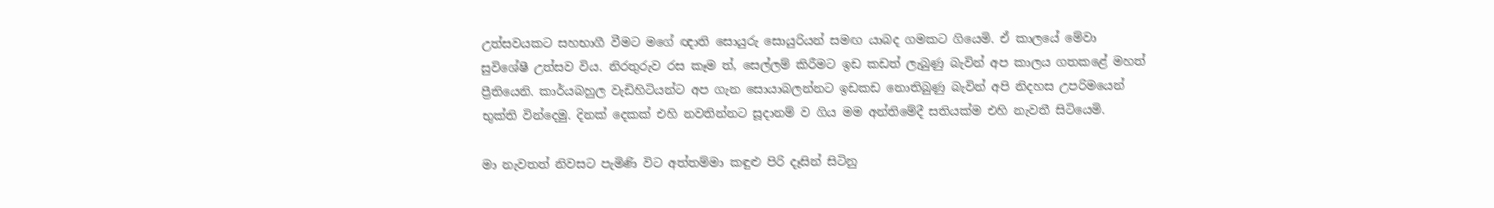උත්සවයකට සහභාගී වීමට මගේ ඥාති සොයුරු සොයුරියන් සමඟ යාබද ගමකට ගියෙමි. ඒ කාලයේ මේවා සුවිශේෂී උත්සව විය. නිරතුරුව රස කෑම ත්, සෙල්ලම් කිරීමට ඉඩ කඩත් ලැබුණු බැවින් අප කාලය ගතකළේ මහත් ප්‍රීතියෙනි. කාර්යබහුල වැඩිහිටියන්ට අප ගැන සොයාබලන්නට ඉඩකඩ නොතිබුණු බැවින් අපි නිදහස උපරිමයෙන් භුක්ති වින්දෙමු. දිනක් දෙකක් එහි නවතින්නට සූදානම් ව ගිය මම අන්තිමේදී සතියක්ම එහි නැවතී සිටියෙමි.

මා නැවතත් නිවසට පැමිණි විට අත්තම්මා කඳුළු පිරි දෑසින් සිටිනු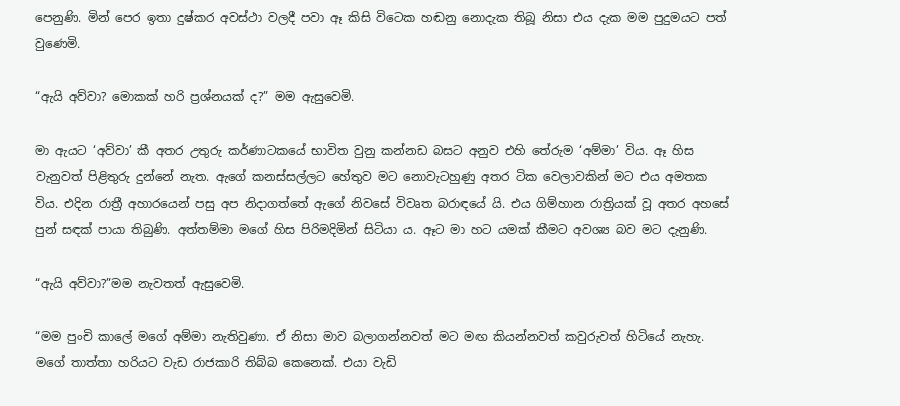පෙනුණි. මින් පෙර ඉතා දුෂ්කර අවස්ථා වලදී පවා ඈ කිසි විටෙක හඬනු නොදැක තිබූ නිසා එය දැක මම පුදුමයට පත් වුණෙමි.

“ඇයි අව්වා? මොකක් හරි ප්‍රශ්නයක් ද?” මම ඇසුවෙමි.

මා ඇයට ‘අව්වා’ කී අතර උතුරු කර්ණාටකයේ භාවිත වුනු කන්නඩ බසට අනුව එහි තේරුම ‘අම්මා’ විය. ඈ හිස වැනුවත් පිළිතුරු දුන්නේ නැත. ඇගේ කනස්සල්ලට හේතුව මට නොවැටහුණු අතර ටික වෙලාවකින් මට එය අමතක විය. එදින රාත්‍රී අහාරයෙන් පසු අප නිදාගත්තේ ඇගේ නිවසේ විවෘත බරාඳයේ යි. එය ගිම්හාන රාත්‍රියක් වූ අතර අහසේ පුන් සඳක් පායා තිබුණි. අත්තම්මා මගේ හිස පිරිමදිමින් සිටියා ය. ඈට මා හට යමක් කීමට අවශ්‍ය බව මට දැනුණි.

“ඇයි අව්වා?”මම නැවතත් ඇසුවෙමි.

“මම පුංචි කාලේ මගේ අම්මා නැතිවුණා. ඒ නිසා මාව බලාගන්නවත් මට මඟ කියන්නවත් කවුරුවත් හිටියේ නැහැ. මගේ තාත්තා හරියට වැඩ රාජකාරි තිබ්බ කෙනෙක්. එයා වැඩි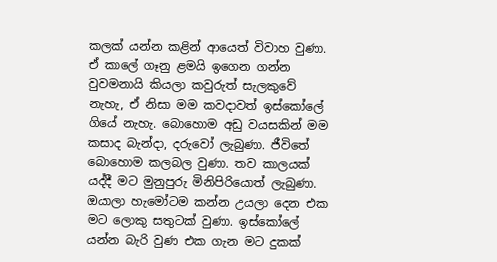කලක් යන්න කළින් ආයෙත් විවාහ වුණා. ඒ කාලේ ගෑනු ළමයි ඉගෙන ගන්න වුවමනායි කියලා කවුරුත් සැලකුවේ නැහැ, ඒ නිසා මම කවදාවත් ඉස්කෝලේ ගියේ නැහැ. බොහොම අඩු වයසකින් මම කසාද බැන්දා, දරුවෝ ලැබුණා. ජීවිතේ බොහොම කලබල වුණා. තව කාලයක් යද්දී මට මුනුපුරු මිනිපිරියොත් ලැබුණා. ඔයාලා හැමෝටම කන්න උයලා දෙන එක මට ලොකු සතුටක් වුණා. ඉස්කෝලේ යන්න බැරි වුණ එක ගැන මට දුකක්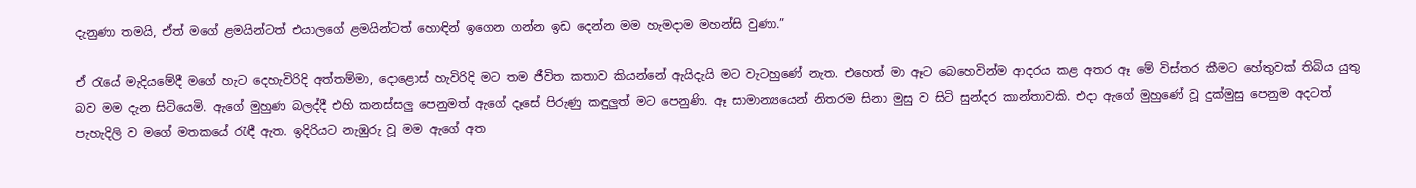දැනුණා තමයි, ඒත් මගේ ළමයින්ටත් එයාලගේ ළමයින්ටත් හොඳින් ඉගෙන ගන්න ඉඩ දෙන්න මම හැමදාම මහන්සි වුණා.”

ඒ රැයේ මැදියමේදී මගේ හැට දෙහැවිරිදි අත්තම්මා, දොළොස් හැවිරිදි මට තම ජීවිත කතාව කියන්නේ ඇයිදැයි මට වැටහුණේ නැත. එහෙත් මා ඈට බෙහෙවින්ම ආදරය කළ අතර ඈ මේ විස්තර කීමට හේතුවක් තිබිය යුතු බව මම දැන සිටියෙමි. ඇගේ මුහුණ බලද්දී එහි කනස්සලු පෙනුමත් ඇගේ දෑසේ පිරුණු කඳුලුත් මට පෙනුණි. ඈ සාමාන්‍යයෙන් නිතරම සිනා මුසු ව සිටි සුන්දර කාන්තාවකි. එදා ඇගේ මුහුණේ වූ දුක්මුසු පෙනුම අදටත් පැහැදිලි ව මගේ මතකයේ රැඳී ඇත. ඉදිරියට නැඹුරු වූ මම ඇගේ අත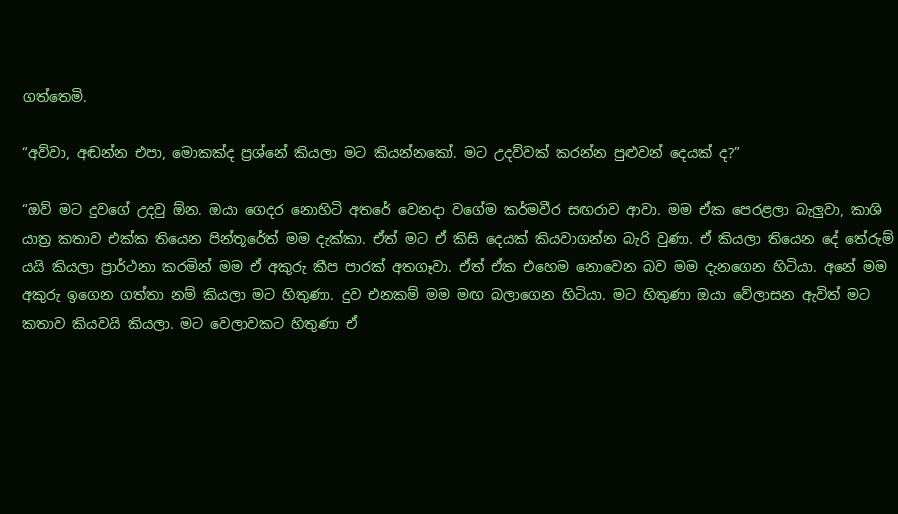ගත්තෙමි.

“අව්වා, අඬන්න එපා, මොකක්ද ප්‍රශ්නේ කියලා මට කියන්නකෝ. මට උදව්වක් කරන්න පුළුවන් දෙයක් ද?”

“ඔව් මට දුවගේ උදවු ඕන. ඔයා ගෙදර නොහිටි අතරේ වෙනදා වගේම කර්මවීර සඟරාව ආවා. මම ඒක පෙරළලා බැලුවා, කාශි යාත්‍ර කතාව එක්ක තියෙන පින්තූරේත් මම දැක්කා. ඒත් මට ඒ කිසි දෙයක් කියවාගන්න බැරි වුණා. ඒ කියලා තියෙන දේ තේරුම් යයි කියලා ප්‍රාර්ථනා කරමින් මම ඒ අකුරු කීප පාරක් අතගෑවා. ඒත් ඒක එහෙම නොවෙන බව මම දැනගෙන හිටියා. අනේ මම අකුරු ඉගෙන ගත්තා නම් කියලා මට හිතුණා. දුව එනකම් මම මඟ බලාගෙන හිටියා. මට හිතුණා ඔයා වේලාසන ඇවිත් මට කතාව කියවයි කියලා. මට වෙලාවකට හිතුණා ඒ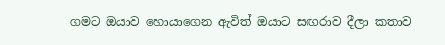ගමට ඔයාව හොයාගෙන ඇවිත් ඔයාට සඟරාව දීලා කතාව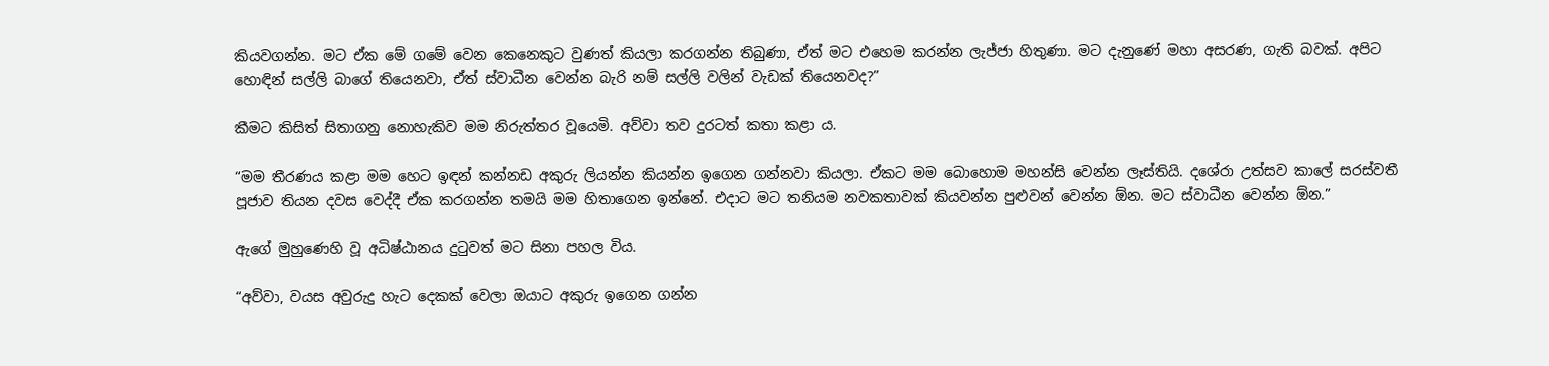කියවගන්න. මට ඒක මේ ගමේ වෙන කෙනෙකුට වුණත් කියලා කරගන්න තිබුණා, ඒත් මට එහෙම කරන්න ලැජ්ජා හිතුණා. මට දැනුණේ මහා අසරණ, ගැති බවක්. අපිට හොඳින් සල්ලි බාගේ තියෙනවා, ඒත් ස්වාධීන වෙන්න බැරි නම් සල්ලි වලින් වැඩක් තියෙනවද?”

කීමට කිසිත් සිතාගනු නොහැකිව මම නිරුත්තර වූයෙමි. අව්වා තව දුරටත් කතා කළා ය.

“මම තීරණය කළා මම හෙට ඉඳන් කන්නඩ අකුරු ලියන්න කියන්න ඉගෙන ගන්නවා කියලා. ඒකට මම බොහොම මහන්සි වෙන්න ලෑස්තියි. දශේරා උත්සව කාලේ සරස්වතී පූජාව තියන දවස වෙද්දී ඒක කරගන්න තමයි මම හිතාගෙන ඉන්නේ. එදාට මට තනියම නවකතාවක් කියවන්න පුළුවන් වෙන්න ඕන. මට ස්වාධීන වෙන්න ඕන.”

ඇගේ මුහුණෙහි වූ අධිෂ්ඨානය දුටුවත් මට සිනා පහල විය.

“අව්වා, වයස අවුරුදු හැට දෙකක් වෙලා ඔයාට අකුරු ඉගෙන ගන්න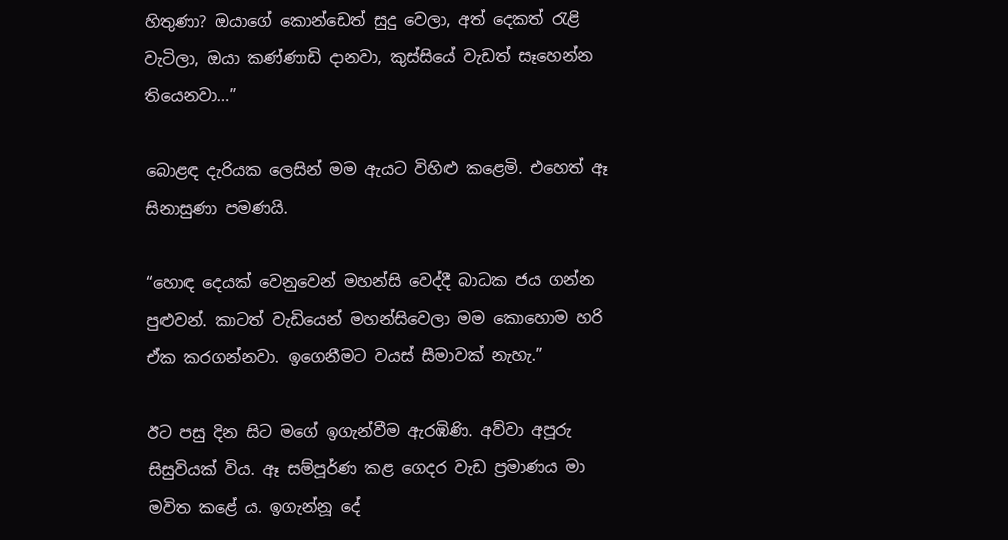හිතුණා? ඔයාගේ කොන්ඩෙත් සුදු වෙලා, අත් දෙකත් රැළි වැටිලා, ඔයා කණ්ණාඩි දානවා, කුස්සියේ වැඩත් සෑහෙන්න තියෙනවා…”

බොළඳ දැරියක ලෙසින් මම ඇයට විහිළු කළෙමි. එහෙත් ඈ සිනාසුණා පමණයි.

“හොඳ දෙයක් වෙනුවෙන් මහන්සි වෙද්දී බාධක ජය ගන්න පුළුවන්. කාටත් වැඩියෙන් මහන්සිවෙලා මම කොහොම හරි ඒක කරගන්නවා. ඉගෙනීමට වයස් සීමාවක් නැහැ.”

ඊට පසු දින සිට මගේ ඉගැන්වීම ඇරඹිණි. අව්වා අපූරු සිසුවියක් විය. ඈ සම්පූර්ණ කළ ගෙදර වැඩ ප්‍රමාණය මා මවිත කළේ ය. ඉගැන්නූ දේ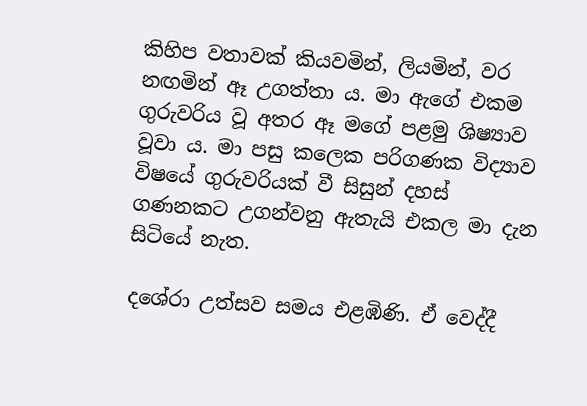කිහිප වතාවක් කියවමින්, ලියමින්, වර නඟමින් ඈ උගත්තා ය. මා ඇගේ එකම ගුරුවරිය වූ අතර ඈ මගේ පළමු ශිෂ්‍යාව වූවා ය. මා පසු කලෙක පරිගණක විද්‍යාව විෂයේ ගුරුවරියක් වී සිසුන් දහස් ගණනකට උගන්වනු ඇතැයි එකල මා දැන සිටියේ නැත.

දශේරා උත්සව සමය එළඹිණි. ඒ වෙද්දී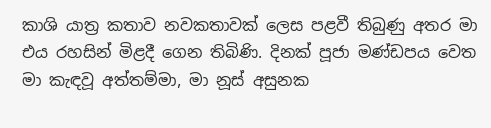කාශි යාත්‍ර කතාව නවකතාවක් ලෙස පළවී තිබුණු අතර මා එය රහසින් මිළදී ගෙන තිබිණි. දිනක් පූජා මණ්ඩපය වෙත මා කැඳවූ අත්තම්මා, මා නූස් අසුනක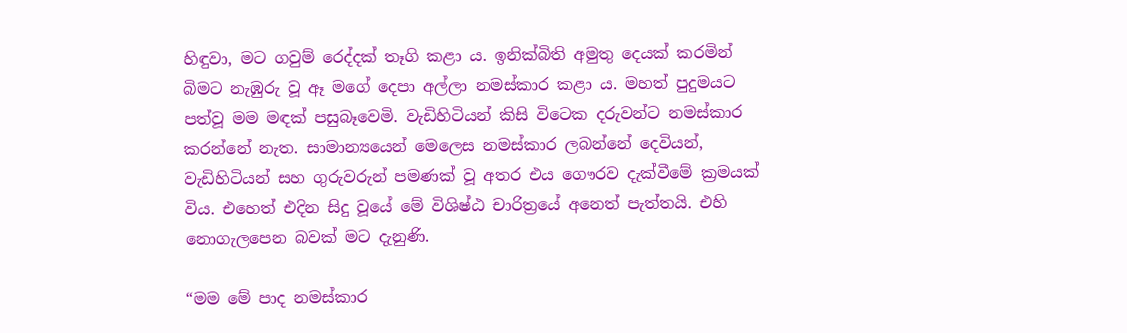හිඳුවා, මට ගවුම් රෙද්දක් තෑගි කළා ය. ඉනික්බිති අමුතු දෙයක් කරමින් බිමට නැඹුරු වූ ඈ මගේ දෙපා අල්ලා නමස්කාර කළා ය. මහත් පුදුමයට පත්වූ මම මඳක් පසුබෑවෙමි. වැඩිහිටියන් කිසි විටෙක දරුවන්ට නමස්කාර කරන්නේ නැත. සාමාන්‍යයෙන් මෙලෙස නමස්කාර ලබන්නේ දෙවියන්, වැඩිහිටියන් සහ ගුරුවරුන් පමණක් වූ අතර එය ගෞරව දැක්වීමේ ක්‍රමයක් විය. එහෙත් එදින සිදු වූයේ මේ විශිෂ්ඨ චාරිත්‍රයේ අනෙත් පැත්තයි. එහි නොගැලපෙන බවක් මට දැනුණි.

“මම මේ පාද නමස්කාර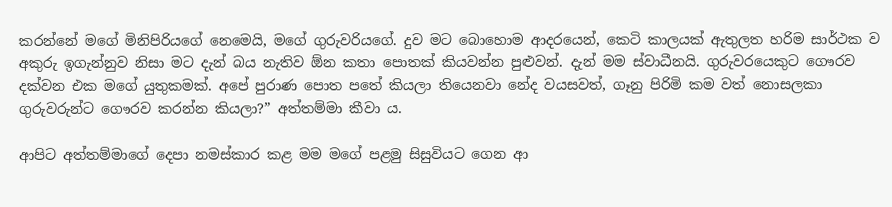කරන්නේ මගේ මිනිපිරියගේ නෙමෙයි, මගේ ගුරුවරියගේ. දුව මට බොහොම ආදරයෙන්, කෙටි කාලයක් ඇතුලත හරිම සාර්ථක ව අකුරු ඉගැන්නුව නිසා මට දැන් බය නැතිව ඕන කතා පොතක් කියවන්න පුළුවන්. දැන් මම ස්වාධීනයි. ගුරුවරයෙකුට ගෞරව දක්වන එක මගේ යුතුකමක්. අපේ පුරාණ පොත පතේ කියලා තියෙනවා නේද වයසවත්, ගෑනු පිරිමි කම වත් නොසලකා ගුරුවරුන්ට ගෞරව කරන්න කියලා?” අත්තම්මා කීවා ය.

ආපිට අත්තම්මාගේ දෙපා නමස්කාර කළ මම මගේ පළමු සිසුවියට ගෙන ආ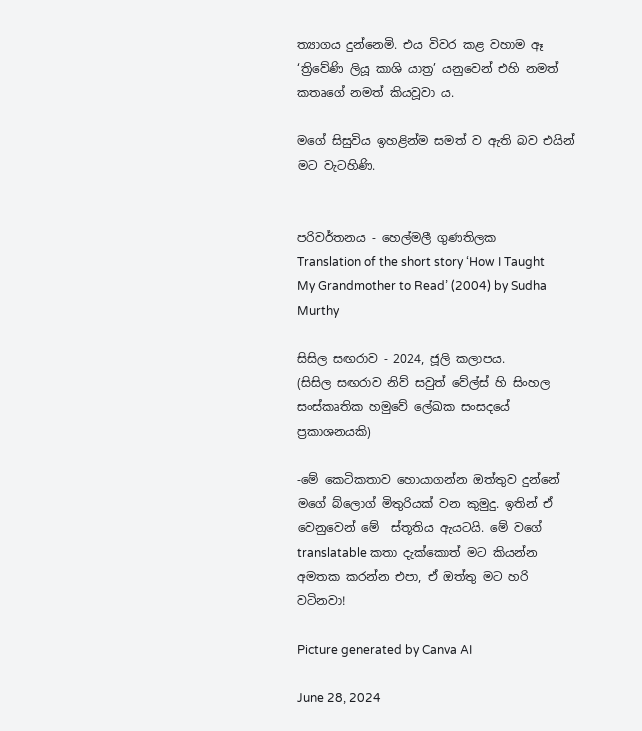ත්‍යාගය දුන්නෙමි. එය විවර කළ වහාම ඈ ‘ත්‍රිවේණි ලියූ කාශි යාත්‍ර’ යනුවෙන් එහි නමත් කතෘගේ නමත් කියවූවා ය.

මගේ සිසුවිය ඉහළින්ම සමත් ව ඇති බව එයින් මට වැටහිණි.


පරිවර්තනය - හෙල්මලී ගුණතිලක
Translation of the short story ‘How I Taught My Grandmother to Read’ (2004) by Sudha Murthy

සිසිල සඟරාව - 2024, ජූලි කලාපය.
(සිසිල සඟරාව නිව් සවුත් වේල්ස් හි සිංහල සංස්කෘතික හමුවේ ලේඛක සංසදයේ ප්‍රකාශනයකි)

-මේ කෙටිකතාව හොයාගන්න ඔත්තුව දුන්නේ මගේ බ්ලොග් මිතුරියක් වන කුමුදු. ඉතින් ඒ වෙනුවෙන් මේ  ස්තූතිය ඇයටයි. මේ වගේ translatable කතා දැක්කොත් මට කියන්න අමතක කරන්න එපා, ඒ ඔත්තු මට හරි වටිනවා!

Picture generated by Canva AI

June 28, 2024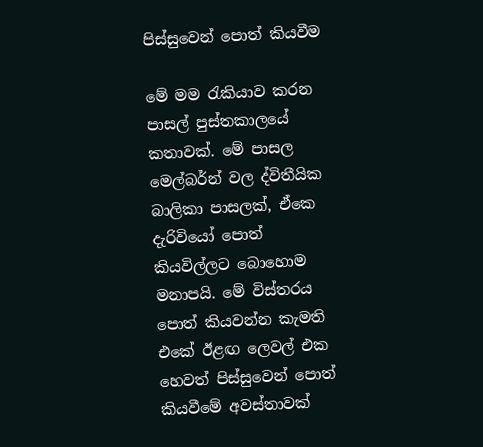පිස්සුවෙන් පොත් කියවීම

මේ මම රැකියාව කරන පාසල් පුස්තකාලයේ කතාවක්. මේ පාසල මෙල්බර්න් වල ද්විතීයික බාලිකා පාසලක්, ඒකෙ  දැරිවියෝ පොත් කියවිල්ලට බොහොම මනාපයි. මේ විස්තරය පොත් කියවන්න කැමති එකේ ඊළඟ ලෙවල් එක හෙවත් පිස්සුවෙන් පොත් කියවීමේ අවස්තාවක්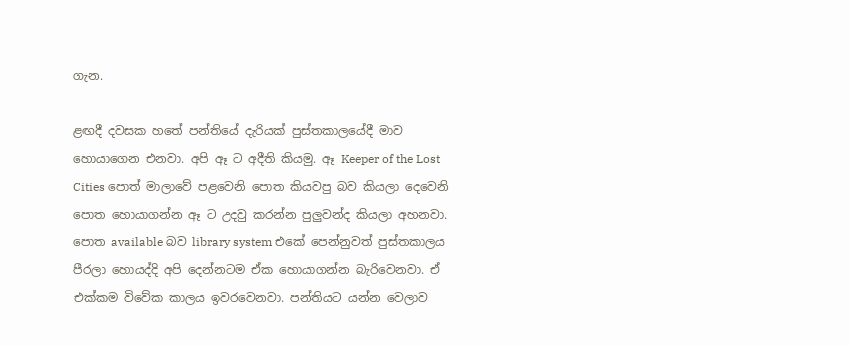ගැන.

ළඟදී දවසක හතේ පන්තියේ දැරියක් පුස්තකාලයේදී මාව හොයාගෙන එනවා. අපි ඈ ට අදීති කියමු. ඈ Keeper of the Lost Cities පොත් මාලාවේ පළවෙනි පොත කියවපු බව කියලා දෙවෙනි පොත හොයාගන්න ඈ ට උදවු කරන්න පුලුවන්ද කියලා අහනවා. පොත available බව library system එකේ පෙන්නුවත් පුස්තකාලය පීරලා හොයද්දි අපි දෙන්නටම ඒක හොයාගන්න බැරිවෙනවා. ඒ එක්කම විවේක කාලය ඉවරවෙනවා. පන්තියට යන්න වෙලාව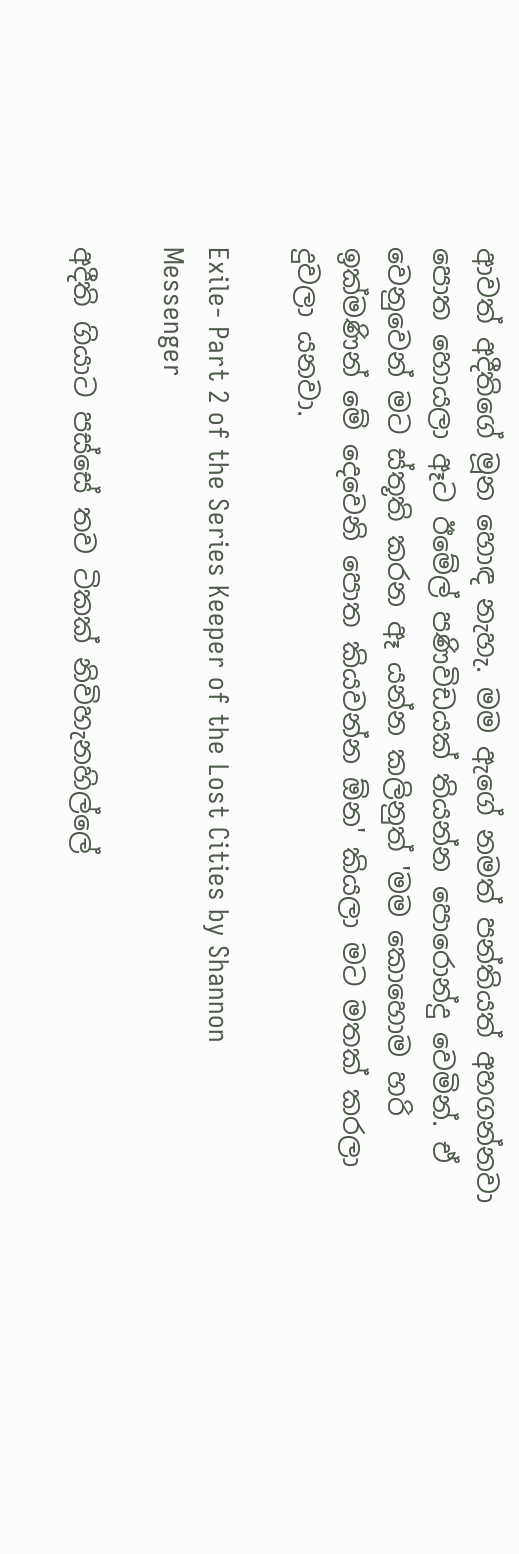ආවත් අදීතිගේ මූන හොඳ නැහැ. මම ඇගේ නමත් පන්තියත් අහගන්නවා පොත හොයලා ඈට ඊමේල් පණිවිඩයක් තියන්න පොරොන්දු වෙමින්. ඒ වෙනුවෙන් මට ස්තූති කරන ඈ යන්න කලිනුත් 'මම කොහොම හරි ඉක්මණින් මේ දෙවෙනි පොත කියවන්න ඕන' කියලා මට මතක් කරලා දුවලා යනවා.

Exile- Part 2 of the Series Keeper of the Lost Cities by Shannon Messenger

අදීති ගියාට පස්සේ තව ටිකක් නිවිහැනහිල්ලේ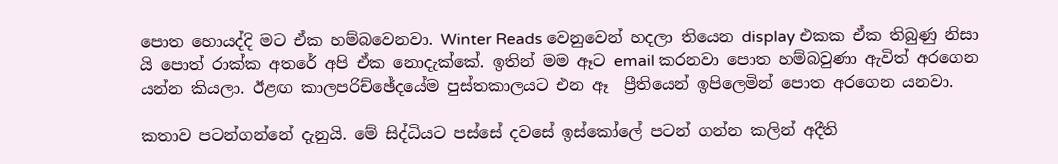පොත හොයද්දි මට ඒක හම්බවෙනවා. Winter Reads වෙනුවෙන් හදලා තියෙන display එකක ඒක තිබුණු නිසා යි පොත් රාක්ක අතරේ අපි ඒක නොදැක්කේ. ඉතින් මම ඈට email කරනවා පොත හම්බවුණා ඇවිත් අරගෙන යන්න කියලා. ඊළඟ කාලපරිච්ඡේදයේම පුස්තකාලයට එන ඈ  ප්‍රීතියෙන් ඉපිලෙමින් පොත අරගෙන යනවා.

කතාව පටන්ගන්නේ දැනුයි. මේ සිද්ධියට පස්සේ දවසේ ඉස්කෝලේ පටන් ගන්න කලින් අදීති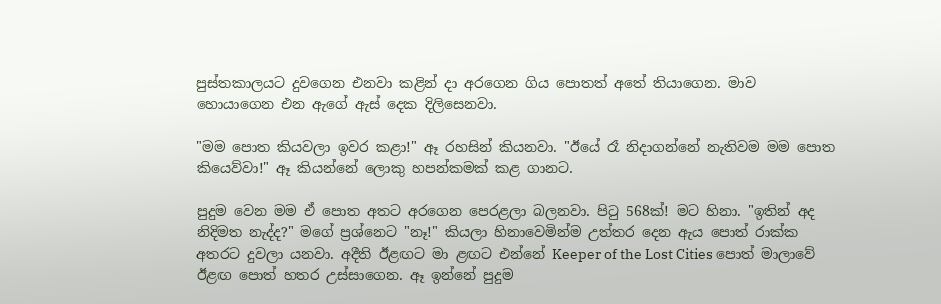පුස්තකාලයට දුවගෙන එනවා කළින් දා අරගෙන ගිය පොතත් අතේ තියාගෙන. මාව හොයාගෙන එන ඇගේ ඇස් දෙක දිලිසෙනවා.

"මම පොත කියවලා ඉවර කළා!" ඈ රහසින් කියනවා. "ඊයේ රෑ නිදාගන්නේ නැතිවම මම පොත කියෙව්වා!" ඈ කියන්නේ ලොකු හපන්කමක් කළ ගානට.

පුදුම වෙන මම ඒ පොත අතට අරගෙන පෙරළලා බලනවා. පිටු 568ක්! මට හිනා. "ඉතින් අද නිදිමත නැද්ද?" මගේ ප්‍රශ්නෙට "නෑ!" කියලා හිනාවෙමින්ම උත්තර දෙන ඇය පොත් රාක්ක අතරට දුවලා යනවා. අදීති ඊළඟට මා ළඟට එන්නේ Keeper of the Lost Cities පොත් මාලාවේ ඊළඟ පොත් හතර උස්සාගෙන. ඈ ඉන්නේ පුදුම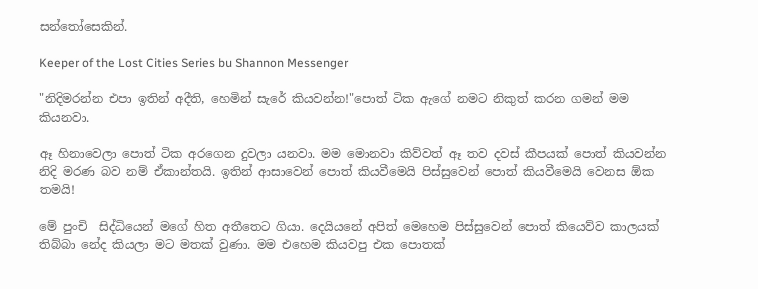සන්තෝසෙකින්.

Keeper of the Lost Cities Series bu Shannon Messenger

"නිදිමරන්න එපා ඉතින් අදීති, හෙමින් සැරේ කියවන්න!"පොත් ටික ඇගේ නමට නිකුත් කරන ගමන් මම කියනවා.

ඈ හිනාවෙලා පොත් ටික අරගෙන දුවලා යනවා. මම මොනවා කිව්වත් ඈ තව දවස් කීපයක් පොත් කියවන්න නිදි මරණ බව නම් ඒකාන්තයි. ඉතින් ආසාවෙන් පොත් කියවීමෙයි පිස්සුවෙන් පොත් කියවීමෙයි වෙනස ඕක තමයි!

මේ පුංචි  සිද්ධියෙන් මගේ හිත අතීතෙට ගියා. දෙයියනේ අපිත් මෙහෙම පිස්සුවෙන් පොත් කියෙව්ව කාලයක් තිබ්බා නේද කියලා මට මතක් වුණා. මම එහෙම කියවපු එක පොතක්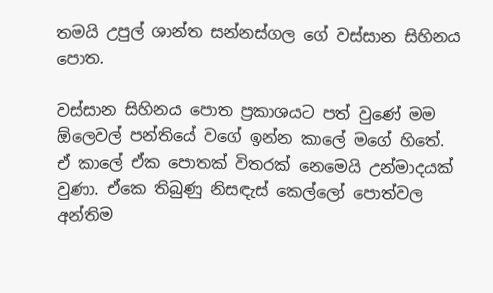තමයි උපුල් ශාන්ත සන්නස්ගල ගේ වස්සාන සිහිනය පොත.

වස්සාන සිහිනය පොත ප්‍රකාශයට පත් වුණේ මම ඕලෙවල් පන්තියේ වගේ ඉන්න කාලේ මගේ හිතේ. ඒ කාලේ ඒක පොතක් විතරක් නෙමෙයි උන්මාදයක් වුණා. ඒකෙ තිබුණු නිසඳැස් කෙල්ලෝ පොත්වල අන්තිම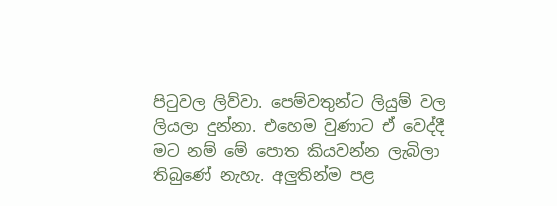පිටුවල ලිව්වා. පෙම්වතුන්ට ලියුම් වල ලියලා දුන්නා. එහෙම වුණාට ඒ වෙද්දී මට නම් මේ පොත කියවන්න ලැබිලා තිබුණේ නැහැ. අලුතින්ම පළ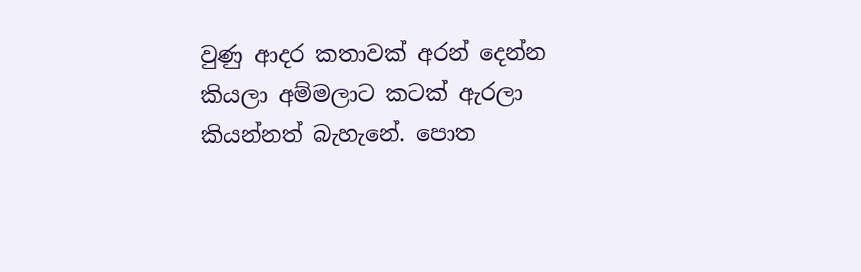වුණු ආදර කතාවක් අරන් දෙන්න කියලා අම්මලාට කටක් ඇරලා කියන්නත් බැහැනේ. පොත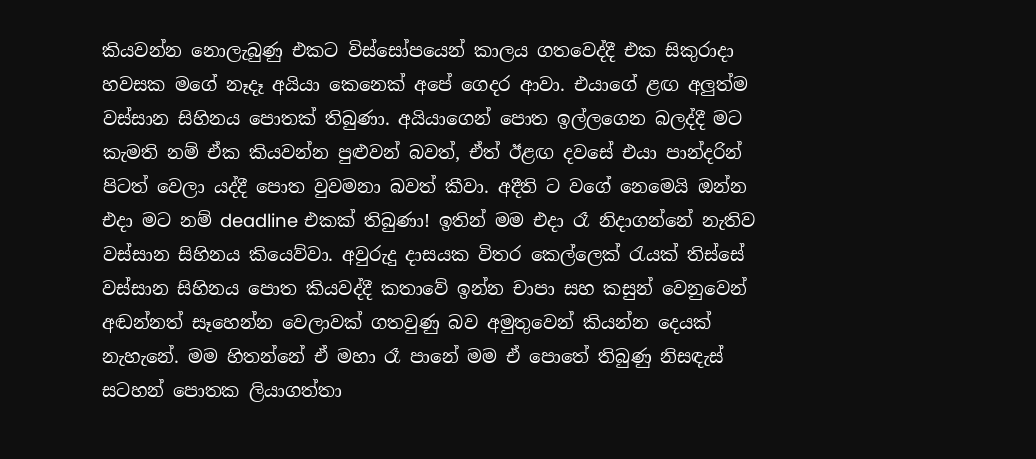කියවන්න නොලැබුණු එකට විස්සෝපයෙන් කාලය ගතවෙද්දී එක සිකුරාදා හවසක මගේ නෑදෑ අයියා කෙනෙක් අපේ ගෙදර ආවා. එයාගේ ළඟ අලුත්ම වස්සාන සිහිනය පොතක් තිබුණා. අයියාගෙන් පොත ඉල්ලගෙන බලද්දී මට කැමති නම් ඒක කියවන්න පුළුවන් බවත්, ඒත් ඊළඟ දවසේ එයා පාන්දරින් පිටත් වෙලා යද්දී පොත වුවමනා බවත් කීවා. අදීති ට වගේ නෙමෙයි ඔන්න එදා මට නම් deadline එකක් තිබුණා! ඉතින් මම එදා රෑ නිදාගන්නේ නැතිව වස්සාන සිහිනය කියෙව්වා. අවුරුදු දාසයක විතර කෙල්ලෙක් රැයක් තිස්සේ වස්සාන සිහිනය පොත කියවද්දී කතාවේ ඉන්න චාපා සහ කසුන් වෙනුවෙන් අඬන්නත් සෑහෙන්න වෙලාවක් ගතවුණු බව අමුතුවෙන් කියන්න දෙයක් නැහැනේ. මම හිතන්නේ ඒ මහා රෑ පානේ මම ඒ පොතේ තිබුණු නිසඳැස් සටහන් පොතක ලියාගත්තා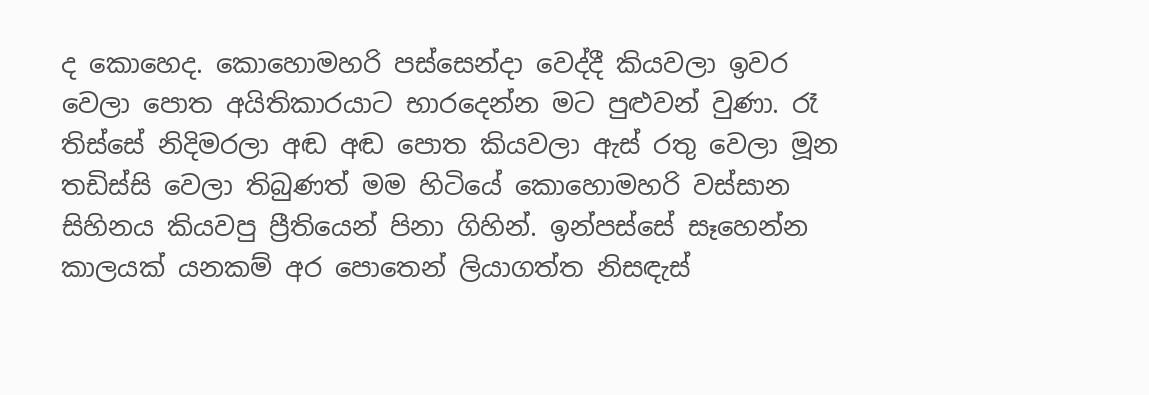ද කොහෙද. කොහොමහරි පස්සෙන්දා වෙද්දී කියවලා ඉවර වෙලා පොත අයිතිකාරයාට භාරදෙන්න මට පුළුවන් වුණා. රෑ තිස්සේ නිදිමරලා අඬ අඬ පොත කියවලා ඇස් රතු වෙලා මූන තඩිස්සි වෙලා තිබුණත් මම හිටියේ කොහොමහරි වස්සාන සිහිනය කියවපු ප්‍රීතියෙන් පිනා ගිහින්. ඉන්පස්සේ සෑහෙන්න කාලයක් යනකම් අර පොතෙන් ලියාගත්ත නිසඳැස්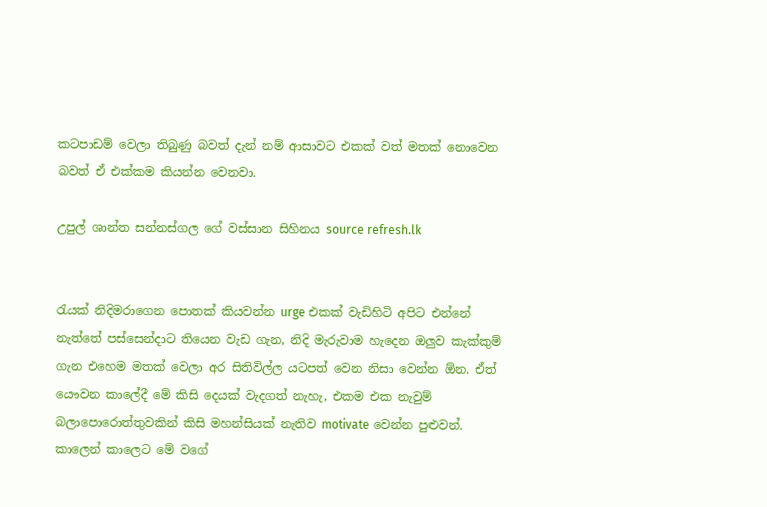කටපාඩම් වෙලා තිබුණු බවත් දැන් නම් ආසාවට එකක් වත් මතක් නොවෙන බවත් ඒ එක්කම කියන්න වෙනවා.

උපුල් ශාන්ත සන්නස්ගල ගේ වස්සාන සිහිනය source refresh.lk


රැයක් නිදිමරාගෙන පොතක් කියවන්න urge එකක් වැඩිහිටි අපිට එන්නේ නැත්තේ පස්සෙන්දාට තියෙන වැඩ ගැන, නිදි මැරුවාම හැදෙන ඔලුව කැක්කුම් ගැන එහෙම මතක් වෙලා අර සිතිවිල්ල යටපත් වෙන නිසා වෙන්න ඕන. ඒත් යෞවන කාලේදී මේ කිසි දෙයක් වැදගත් නැහැ, එකම එක නැවුම් බලාපොරොත්තුවකින් කිසි මහන්සියක් නැතිව motivate වෙන්න පුළුවන්. කාලෙන් කාලෙට මේ වගේ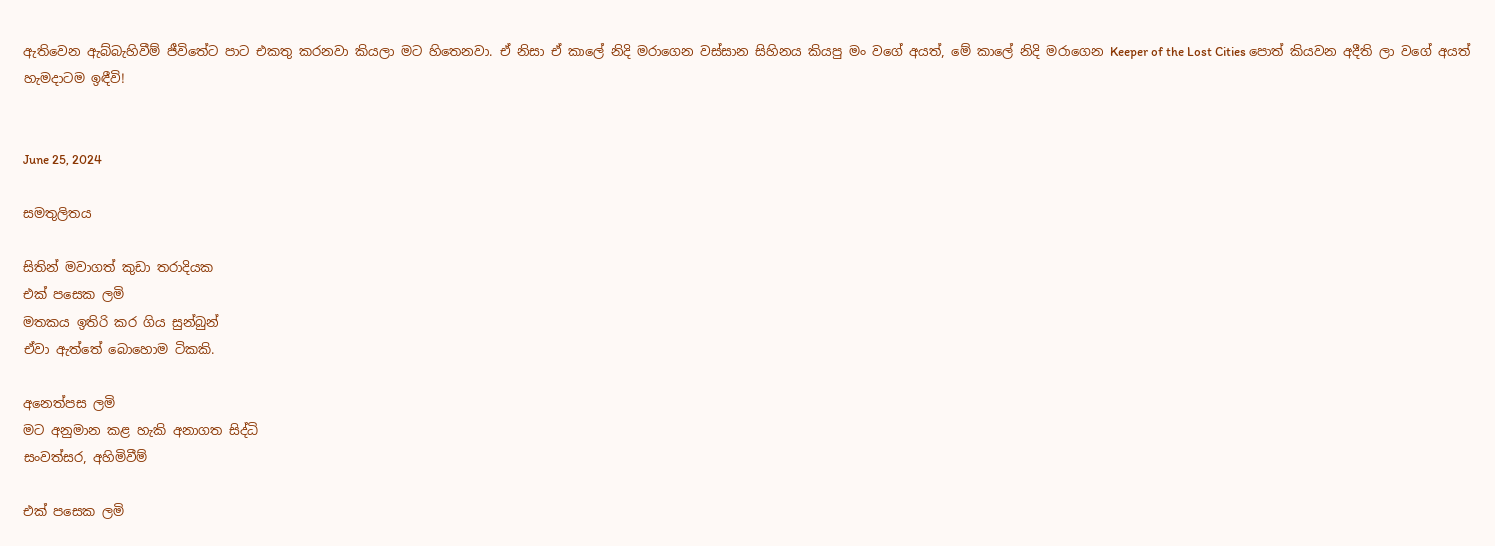ඇතිවෙන ඇබ්බැහිවීම් ජීවිතේට පාට එකතු කරනවා කියලා මට හිතෙනවා. ඒ නිසා ඒ කාලේ නිදි මරාගෙන වස්සාන සිහිනය කියපු මං වගේ අයත්, මේ කාලේ නිදි මරාගෙන Keeper of the Lost Cities පොත් කියවන අදීති ලා වගේ අයත් හැමදාටම ඉඳීවි!


June 25, 2024

සමතුලිතය

සිතින් මවාගත් කුඩා තරාදියක
එක් පසෙක ලමි
මතකය ඉතිරි කර ගිය සුන්බුන්
ඒවා ඇත්තේ බොහොම ටිකකි.

අනෙත්පස ලමි
මට අනුමාන කළ හැකි අනාගත සිද්ධි
සංවත්සර, අහිමිවීම්

එක් පසෙක ලමි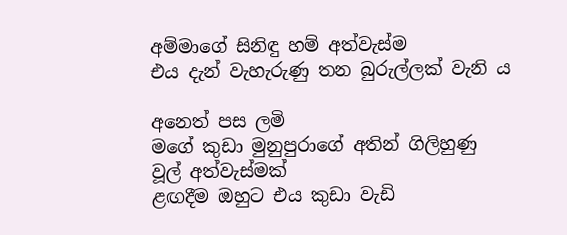අම්මාගේ සිනිඳු හම් අත්වැස්ම
එය දැන් වැහැරුණු තන බුරුල්ලක් වැනි ය

අනෙත් පස ලමි
මගේ කුඩා මුනුපුරාගේ අතින් ගිලිහුණු
වූල් අත්වැස්මක්
ළඟදීම ඔහුට එය කුඩා වැඩි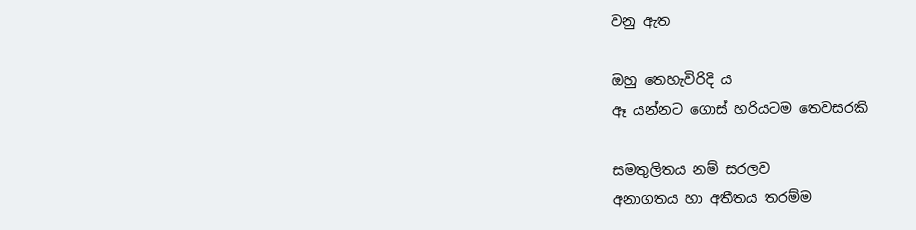වනු ඇත

ඔහු තෙහැවිරිදි ය
ඈ යන්නට ගොස් හරියටම තෙවසරකි

සමතුලිතය නම් සරලව
අනාගතය හා අතීතය තරම්ම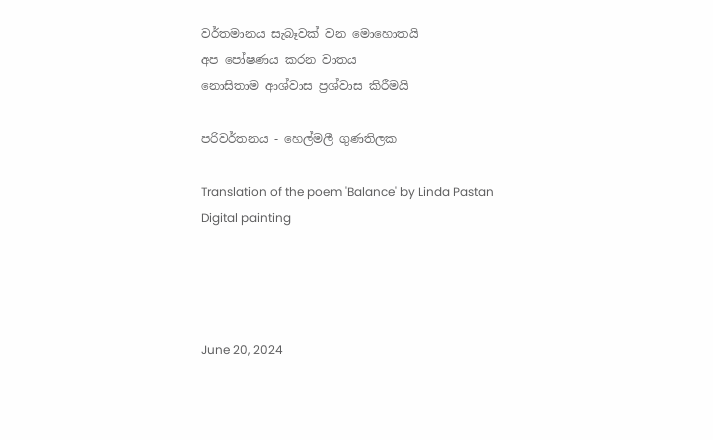වර්තමානය සැබෑවක් වන මොහොතයි
අප පෝෂණය කරන වාතය
නොසිතාම ආශ්වාස ප්‍රශ්වාස කිරීමයි

පරිවර්තනය - හෙල්මලී ගුණතිලක

Translation of the poem 'Balance' by Linda Pastan
Digital painting




June 20, 2024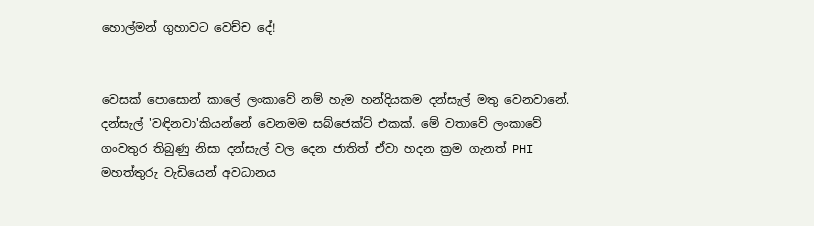හොල්මන් ගුහාවට වෙච්ච දේ!


වෙසක් පොසොන් කාලේ ලංකාවේ නම් හැම හන්දියකම දන්සැල් මතු වෙනවානේ. දන්සැල් 'වඳිනවා'කියන්නේ වෙනමම සබ්ජෙක්ට් එකක්. මේ වතාවේ ලංකාවේ ගංවතුර තිබුණු නිසා දන්සැල් වල දෙන ජාතිත් ඒවා හදන ක්‍රම ගැනත් PHI මහත්තුරු වැඩියෙන් අවධානය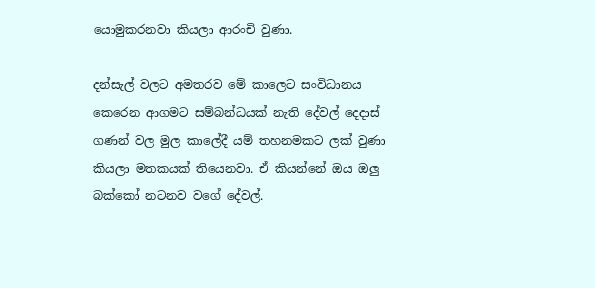යොමුකරනවා කියලා ආරංචි වුණා.

දන්සැල් වලට අමතරව මේ කාලෙට සංවිධානය කෙරෙන ආගමට සම්බන්ධයක් නැති දේවල් දෙදාස් ගණන් වල මුල කාලේදී යම් තහනමකට ලක් වුණා කියලා මතකයක් තියෙනවා. ඒ කියන්නේ ඔය ඔලු බක්කෝ නටනව වගේ දේවල්.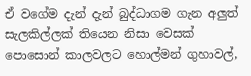ඒ වගේම දැන් දැන් බුද්ධාගම ගැන අලුත් සැලකිල්ලක් තියෙන නිසා වෙසක් පොසොන් කාලවලට හොල්මන් ගුහාවල්,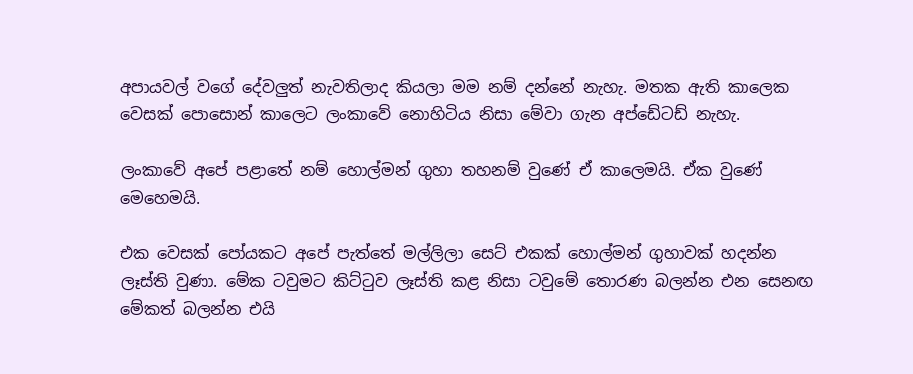අපායවල් වගේ දේවලුත් නැවතිලාද කියලා මම නම් දන්නේ නැහැ. මතක ඇති කාලෙක වෙසක් පොසොන් කාලෙට ලංකාවේ නොහිටිය නිසා මේවා ගැන අප්ඩේටඩ් නැහැ.

ලංකාවේ අපේ පළාතේ නම් හොල්මන් ගුහා තහනම් වුණේ ඒ කාලෙමයි. ඒක වුණේ මෙහෙමයි.

එක වෙසක් පෝයකට අපේ පැත්තේ මල්ලිලා සෙට් එකක් හොල්මන් ගුහාවක් හදන්න ලෑස්ති වුණා. මේක ටවුමට කිට්ටුව ලෑස්ති කළ නිසා ටවුමේ තොරණ බලන්න එන සෙනඟ මේකත් බලන්න එයි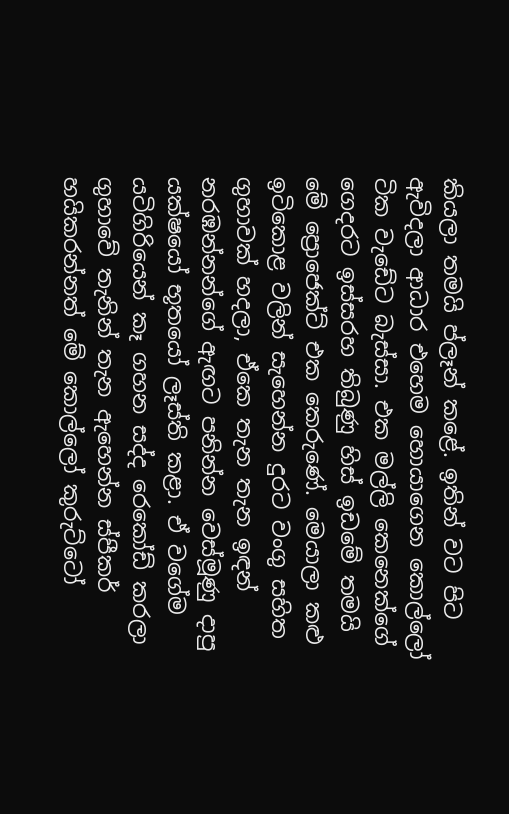කියලා තමයි ප්ලෑන් කළේ. ඉතින් වට පිට ඇවිදලා ආධාර එහෙම හොයාගෙන කොල්ලෝ ටික වැඩේට බැස්සා. එක මල්ලි කෙනෙක්ගේ ගෙදරට ඉස්සරහ තිබුණු හිස් ඉඩමේ තමයි මේ ප්‍රොජෙක්ට් එක කෙරුණේ. මෙයාලා කළු ඉටිකොළ වලින් සැහෙන්න දුරට වංගු සහිත ගුහාවක් හදලා, ඒකෙ තැන තැන ඉඳන් නරඹන්නන්ගේ ඇඟට පනින්න වෙස්මූණු දාපු යක්ෂයෝ භූතයෝ ලෑස්ති කළා. ඒ වගේම යටිගිරියෙන් කෑ ගහන සද්ද රෙකෝඩ් කරලා ගුහාවේ තැනින් තැන ඇහෙන්න ස්පීකර් හයිකරන්නත් මේ කොල්ලෝ කුරුට්ටෝ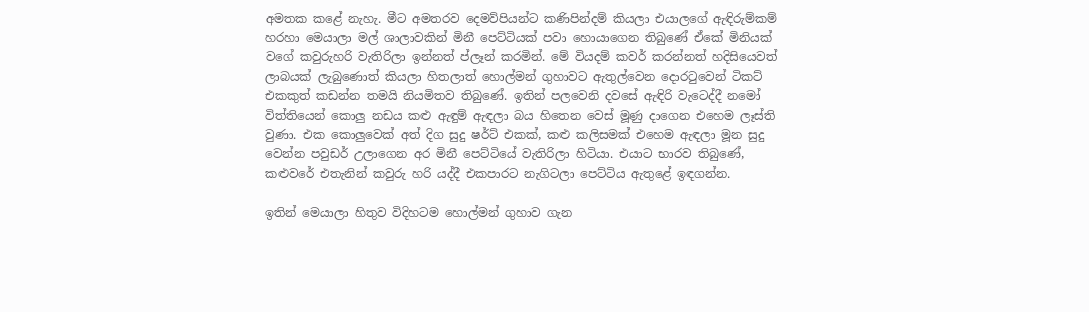අමතක කළේ නැහැ. මීට අමතරව දෙමව්පියන්ට කණිපින්දම් කියලා එයාලගේ ඇඳිරුම්කම් හරහා මෙයාලා මල් ශාලාවකින් මිනී පෙට්ටියක් පවා හොයාගෙන තිබුණේ ඒකේ මිනියක් වගේ කවුරුහරි වැතිරිලා ඉන්නත් ප්ලෑන් කරමින්. මේ වියදම් කවර් කරන්නත් හදිසියෙවත් ලාබයක් ලැබුණොත් කියලා හිතලාත් හොල්මන් ගුහාවට ඇතුල්වෙන දොරටුවෙන් ටිකට් එකකුත් කඩන්න තමයි නියමිතව තිබුණේ. ඉතින් පලවෙනි දවසේ ඇඳිරි වැටෙද්දී නමෝ විත්තියෙන් කොලු නඩය කළු ඇඳුම් ඇඳලා බය හිතෙන වෙස් මූණු දාගෙන එහෙම ලෑස්ති වුණා. එක කොලුවෙක් අත් දිග සුදු ෂර්ට් එකක්, කළු කලිසමක් එහෙම ඇඳලා මූන සුදු වෙන්න පවුඩර් උලාගෙන අර මිනී පෙට්ටියේ වැතිරිලා හිටියා. එයාට භාරව තිබුණේ, කළුවරේ එතැනින් කවුරු හරි යද්දී එකපාරට නැගිටලා පෙට්ටිය ඇතුළේ ඉඳගන්න.

ඉතින් මෙයාලා හිතුව විදිහටම හොල්මන් ගුහාව ගැන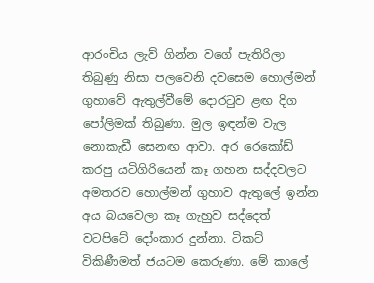ආරංචිය ලැව් ගින්න වගේ පැතිරිලා තිබුණු නිසා පලවෙනි දවසෙම හොල්මන් ගුහාවේ ඇතුල්වීමේ දොරටුව ළඟ දිග පෝලිමක් තිබුණා. මුල ඉඳන්ම වැල නොකැඩී සෙනඟ ආවා. අර රෙකෝඩ් කරපු යටිගිරියෙන් කෑ ගහන සද්දවලට අමතරව හොල්මන් ගුහාව ඇතුලේ ඉන්න අය බයවෙලා කෑ ගැහුව සද්දෙත් වටපිටේ දෝංකාර දුන්නා. ටිකට් විකිණීමත් ජයටම කෙරුණා. මේ කාලේ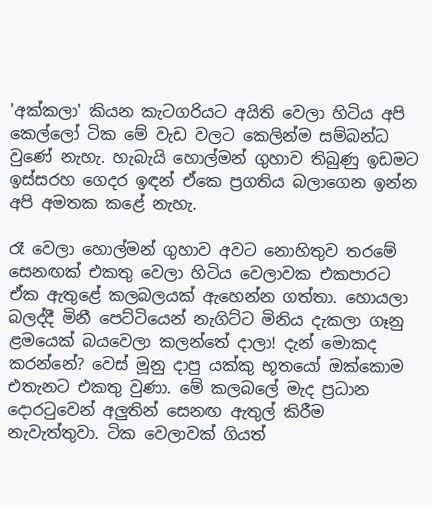'අක්කලා' කියන කැටගරියට අයිති වෙලා හිටිය අපි කෙල්ලෝ ටික මේ වැඩ වලට කෙලින්ම සම්බන්ධ වුණේ නැහැ. හැබැයි හොල්මන් ගුහාව තිබුණු ඉඩමට ඉස්සරහ ගෙදර ඉඳන් ඒකෙ ප්‍රගතිය බලාගෙන ඉන්න අපි අමතක කළේ නැහැ.

රෑ වෙලා හොල්මන් ගුහාව අවට නොහිතුව තරමේ සෙනඟක් එකතු වෙලා හිටිය වෙලාවක එකපාරට ඒක ඇතුළේ කලබලයක් ඇහෙන්න ගත්තා. හොයලා බලද්දී මිනී පෙට්ටියෙන් නැගිට්ට මිනිය දැකලා ගෑනු ළමයෙක් බයවෙලා කලන්තේ දාලා! දැන් මොකද කරන්නේ? වෙස් මූනු දාපු යක්කු භූතයෝ ඔක්කොම එතැනට එකතු වුණා. මේ කලබලේ මැද ප්‍රධාන දොරටුවෙන් අලුතින් සෙනඟ ඇතුල් කිරීම නැවැත්තුවා. ටික වෙලාවක් ගියත්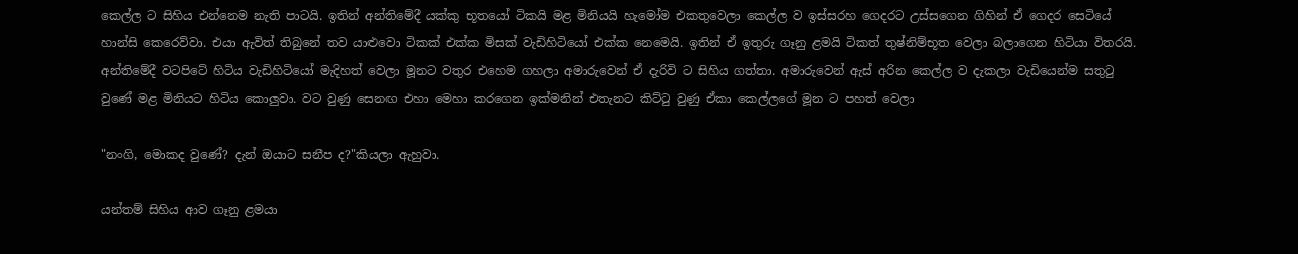කෙල්ල ට සිහිය එන්නෙම නැති පාටයි. ඉතින් අන්තිමේදී යක්කු භූතයෝ ටිකයි මළ මිනියයි හැමෝම එකතුවෙලා කෙල්ල ව ඉස්සරහ ගෙදරට උස්සගෙන ගිහින් ඒ ගෙදර සෙටියේ හාන්සි කෙරෙව්වා. එයා ඇවිත් තිබුනේ තව යාළුවො ටිකක් එක්ක මිසක් වැඩිහිටියෝ එක්ක නෙමෙයි. ඉතින් ඒ ඉතුරු ගෑනු ළමයි ටිකත් තුෂ්නිම්භූත වෙලා බලාගෙන හිටියා විතරයි. අන්තිමේදී වටපිටේ හිටිය වැඩිහිටියෝ මැදිහත් වෙලා මූනට වතුර එහෙම ගහලා අමාරුවෙන් ඒ දැරිවි ට සිහිය ගත්තා. අමාරුවෙන් ඇස් අරින කෙල්ල ව දැකලා වැඩියෙන්ම සතුටු වුණේ මළ මිනියට හිටිය කොලුවා. වට වුණු සෙනඟ එහා මෙහා කරගෙන ඉක්මනින් එතැනට කිට්ටු වුණු ඒකා කෙල්ලගේ මූන ට පහත් වෙලා

"නංගි, මොකද වුණේ? දැන් ඔයාට සනීප ද?"කියලා ඇහුවා.

යන්තම් සිහිය ආව ගෑනු ළමයා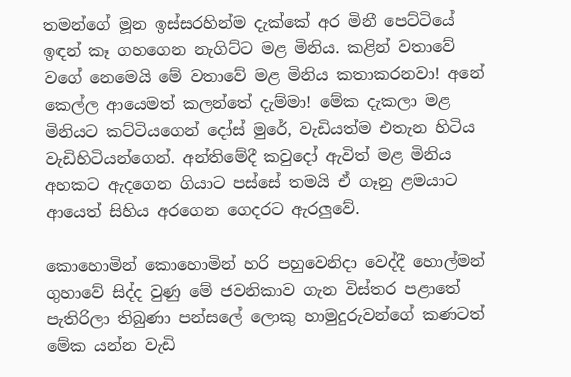තමන්ගේ මූන ඉස්සරහින්ම දැක්කේ අර මිනී පෙට්ටියේ ඉඳන් කෑ ගහගෙන නැගිට්ට මළ මිනිය. කළින් වතාවේ වගේ නෙමෙයි මේ වතාවේ මළ මිනිය කතාකරනවා! අනේ කෙල්ල ආයෙමත් කලන්තේ දැම්මා! මේක දැකලා මළ මිනියට කට්ටියගෙන් දෝස් මුරේ, වැඩියත්ම එතැන හිටිය වැඩිහිටියන්ගෙන්. අන්තිමේදී කවුදෝ ඇවිත් මළ මිනිය අහකට ඇදගෙන ගියාට පස්සේ තමයි ඒ ගෑනු ළමයාට ආයෙත් සිහිය අරගෙන ගෙදරට ඇරලුවේ.

කොහොමින් කොහොමින් හරි පහුවෙනිදා වෙද්දී හොල්මන් ගුහාවේ සිද්ද වුණු මේ ජවනිකාව ගැන විස්තර පළාතේ පැතිරිලා තිබුණා පන්සලේ ලොකු හාමුදුරුවන්ගේ කණටත් මේක යන්න වැඩි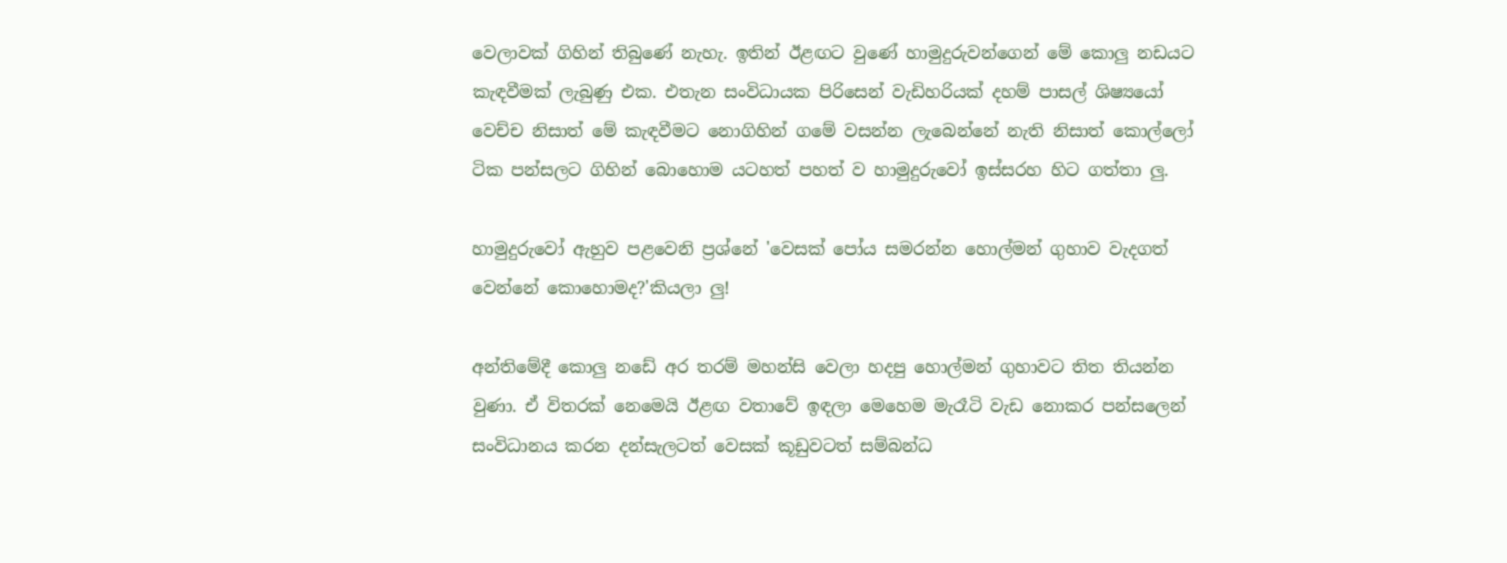වෙලාවක් ගිහින් තිබුණේ නැහැ. ඉතින් ඊළඟට වුණේ හාමුදුරුවන්ගෙන් මේ කොලු නඩයට කැඳවීමක් ලැබුණු එක. එතැන සංවිධායක පිරිසෙන් වැඩිහරියක් දහම් පාසල් ශිෂ්‍යයෝ වෙච්ච නිසාත් මේ කැඳවීමට නොගිහින් ගමේ වසන්න ලැබෙන්නේ නැති නිසාත් කොල්ලෝ ටික පන්සලට ගිහින් බොහොම යටහත් පහත් ව හාමුදුරුවෝ ඉස්සරහ හිට ගත්තා ලු.

හාමුදුරුවෝ ඇහුව පළවෙනි ප්‍රශ්නේ 'වෙසක් පෝය සමරන්න හොල්මන් ගුහාව වැදගත් වෙන්නේ කොහොමද?'කියලා ලු!

අන්තිමේදී කොලු නඩේ අර තරම් මහන්සි වෙලා හදපු හොල්මන් ගුහාවට තිත තියන්න වුණා. ඒ විතරක් නෙමෙයි ඊළඟ වතාවේ ඉඳලා මෙහෙම මැරෑටි වැඩ නොකර පන්සලෙන් සංවිධානය කරන දන්සැලටත් වෙසක් කූඩුවටත් සම්බන්ධ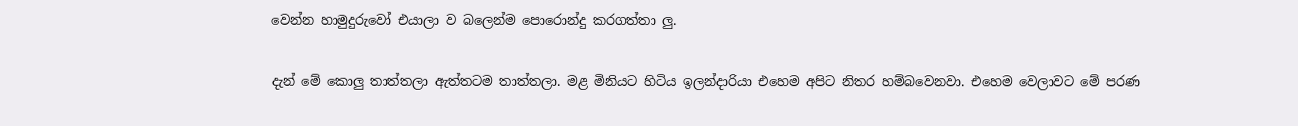වෙන්න හාමුදුරුවෝ එයාලා ව බලෙන්ම පොරොන්දු කරගත්තා ලු.

දැන් මේ කොලු තාත්තලා ඇත්තටම තාත්තලා. මළ මිනියට හිටිය ඉලන්දාරියා එහෙම අපිට නිතර හම්බවෙනවා. එහෙම වෙලාවට මේ පරණ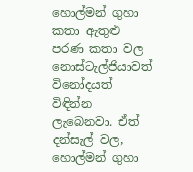හොල්මන් ගුහා කතා ඇතුළු පරණ කතා වල නොස්ටැල්ජියාවත් විනෝදයත් විඳින්න ලැබෙනවා. ඒත් දන්සැල් වල, හොල්මන් ගුහා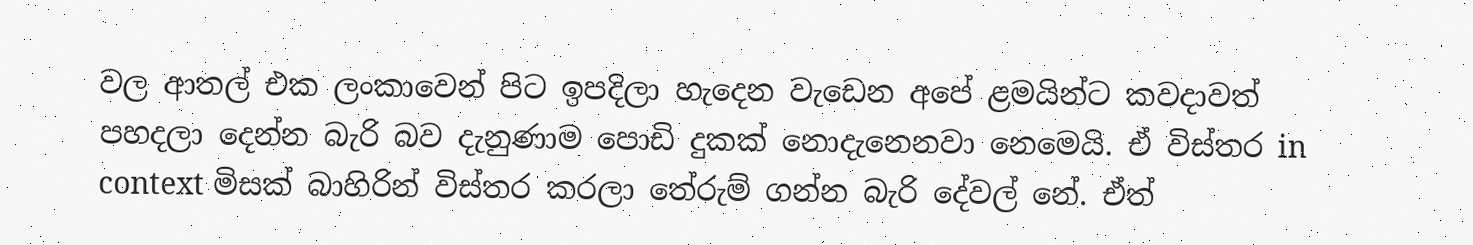වල ආතල් එක ලංකාවෙන් පිට ඉපදිලා හැදෙන වැඩෙන අපේ ළමයින්ට කවදාවත් පහදලා දෙන්න බැරි බව දැනුණාම පොඩි දුකක් නොදැනෙනවා නෙමෙයි. ඒ විස්තර in context මිසක් බාහිරින් විස්තර කරලා තේරුම් ගන්න බැරි දේවල් නේ. ඒත්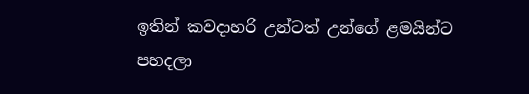ඉතින් කවදාහරි උන්ටත් උන්ගේ ළමයින්ට පහදලා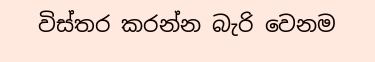විස්තර කරන්න බැරි වෙනම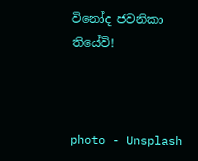විනෝද ජවනිකා තියේවි!



photo - Unsplash